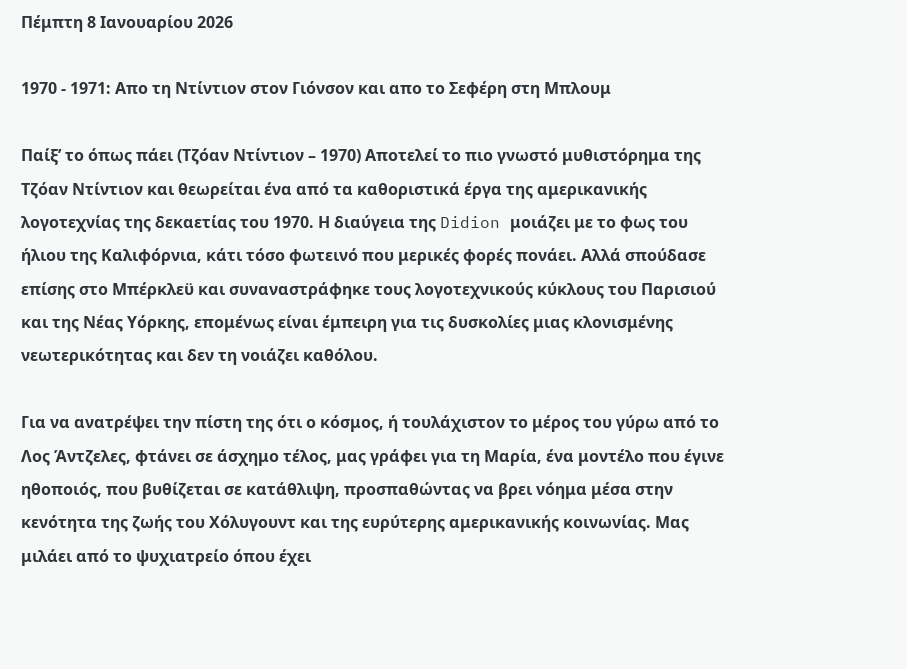Πέμπτη 8 Ιανουαρίου 2026

1970 - 1971: Απο τη Ντίντιον στον Γιόνσον και απο το Σεφέρη στη Μπλουμ

Παίξ’ το όπως πάει (Τζόαν Ντίντιον – 1970) Αποτελεί το πιο γνωστό μυθιστόρημα της Τζόαν Ντίντιον και θεωρείται ένα από τα καθοριστικά έργα της αμερικανικής λογοτεχνίας της δεκαετίας του 1970. Η διαύγεια της Didion μοιάζει με το φως του ήλιου της Καλιφόρνια, κάτι τόσο φωτεινό που μερικές φορές πονάει. Αλλά σπούδασε επίσης στο Μπέρκλεϋ και συναναστράφηκε τους λογοτεχνικούς κύκλους του Παρισιού και της Νέας Υόρκης, επομένως είναι έμπειρη για τις δυσκολίες μιας κλονισμένης νεωτερικότητας και δεν τη νοιάζει καθόλου.

Για να ανατρέψει την πίστη της ότι ο κόσμος, ή τουλάχιστον το μέρος του γύρω από το Λος Άντζελες, φτάνει σε άσχημο τέλος, μας γράφει για τη Μαρία, ένα μοντέλο που έγινε ηθοποιός, που βυθίζεται σε κατάθλιψη, προσπαθώντας να βρει νόημα μέσα στην κενότητα της ζωής του Χόλυγουντ και της ευρύτερης αμερικανικής κοινωνίας. Μας μιλάει από το ψυχιατρείο όπου έχει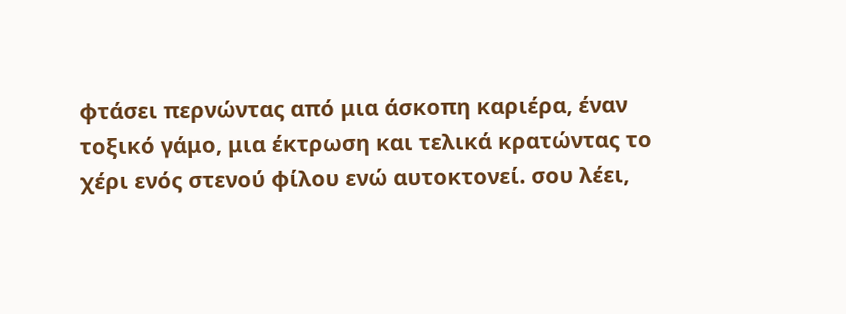φτάσει περνώντας από μια άσκοπη καριέρα, έναν τοξικό γάμο, μια έκτρωση και τελικά κρατώντας το χέρι ενός στενού φίλου ενώ αυτοκτονεί. σου λέει,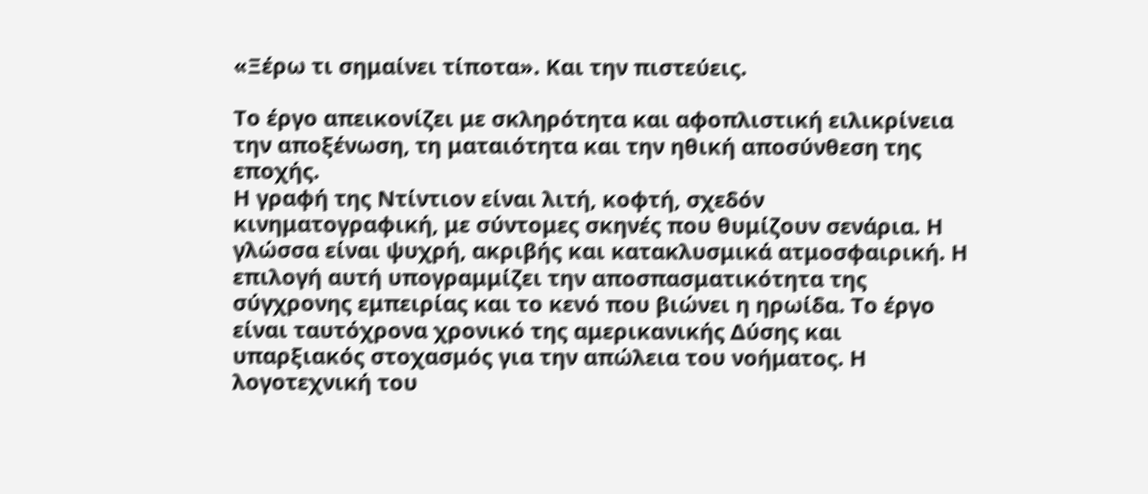«Ξέρω τι σημαίνει τίποτα». Και την πιστεύεις.

Το έργο απεικονίζει με σκληρότητα και αφοπλιστική ειλικρίνεια την αποξένωση, τη ματαιότητα και την ηθική αποσύνθεση της εποχής.
Η γραφή της Ντίντιον είναι λιτή, κοφτή, σχεδόν κινηματογραφική, με σύντομες σκηνές που θυμίζουν σενάρια. Η γλώσσα είναι ψυχρή, ακριβής και κατακλυσμικά ατμοσφαιρική. Η επιλογή αυτή υπογραμμίζει την αποσπασματικότητα της σύγχρονης εμπειρίας και το κενό που βιώνει η ηρωίδα. Το έργο είναι ταυτόχρονα χρονικό της αμερικανικής Δύσης και υπαρξιακός στοχασμός για την απώλεια του νοήματος. Η λογοτεχνική του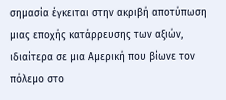σημασία έγκειται στην ακριβή αποτύπωση μιας εποχής κατάρρευσης των αξιών, ιδιαίτερα σε μια Αμερική που βίωνε τον πόλεμο στο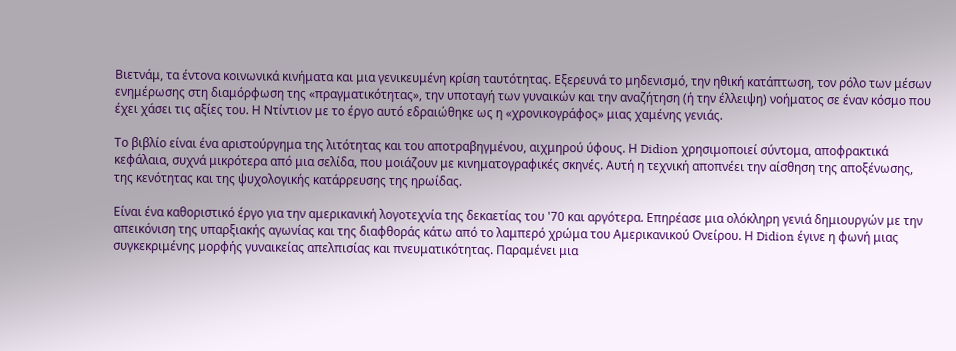Βιετνάμ, τα έντονα κοινωνικά κινήματα και μια γενικευμένη κρίση ταυτότητας. Εξερευνά το μηδενισμό, την ηθική κατάπτωση, τον ρόλο των μέσων ενημέρωσης στη διαμόρφωση της «πραγματικότητας», την υποταγή των γυναικών και την αναζήτηση (ή την έλλειψη) νοήματος σε έναν κόσμο που έχει χάσει τις αξίες του. Η Ντίντιον με το έργο αυτό εδραιώθηκε ως η «χρονικογράφος» μιας χαμένης γενιάς.

Το βιβλίο είναι ένα αριστούργημα της λιτότητας και του αποτραβηγμένου, αιχμηρού ύφους. Η Didion χρησιμοποιεί σύντομα, αποφρακτικά κεφάλαια, συχνά μικρότερα από μια σελίδα, που μοιάζουν με κινηματογραφικές σκηνές. Αυτή η τεχνική αποπνέει την αίσθηση της αποξένωσης, της κενότητας και της ψυχολογικής κατάρρευσης της ηρωίδας.

Είναι ένα καθοριστικό έργο για την αμερικανική λογοτεχνία της δεκαετίας του '70 και αργότερα. Επηρέασε μια ολόκληρη γενιά δημιουργών με την απεικόνιση της υπαρξιακής αγωνίας και της διαφθοράς κάτω από το λαμπερό χρώμα του Αμερικανικού Ονείρου. Η Didion έγινε η φωνή μιας συγκεκριμένης μορφής γυναικείας απελπισίας και πνευματικότητας. Παραμένει μια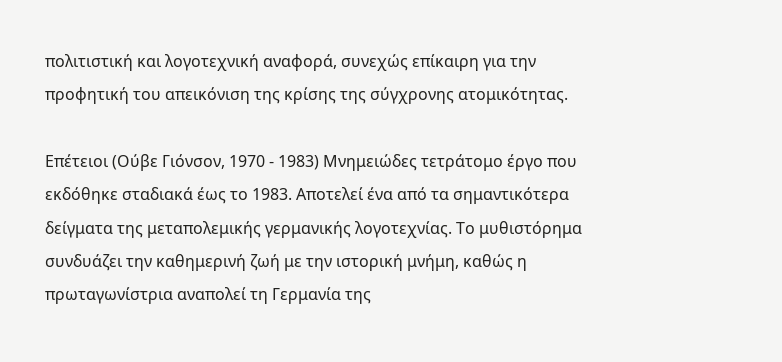πολιτιστική και λογοτεχνική αναφορά, συνεχώς επίκαιρη για την προφητική του απεικόνιση της κρίσης της σύγχρονης ατομικότητας.

Επέτειοι (Ούβε Γιόνσον, 1970 - 1983) Μνημειώδες τετράτομο έργο που εκδόθηκε σταδιακά έως το 1983. Αποτελεί ένα από τα σημαντικότερα δείγματα της μεταπολεμικής γερμανικής λογοτεχνίας. Το μυθιστόρημα συνδυάζει την καθημερινή ζωή με την ιστορική μνήμη, καθώς η πρωταγωνίστρια αναπολεί τη Γερμανία της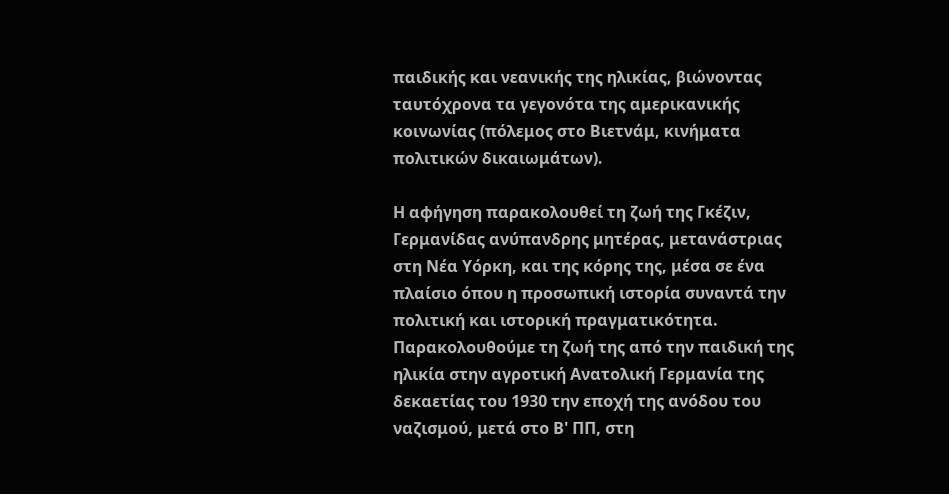παιδικής και νεανικής της ηλικίας, βιώνοντας ταυτόχρονα τα γεγονότα της αμερικανικής κοινωνίας (πόλεμος στο Βιετνάμ, κινήματα πολιτικών δικαιωμάτων).

Η αφήγηση παρακολουθεί τη ζωή της Γκέζιν, Γερμανίδας ανύπανδρης μητέρας, μετανάστριας στη Νέα Υόρκη, και της κόρης της, μέσα σε ένα πλαίσιο όπου η προσωπική ιστορία συναντά την πολιτική και ιστορική πραγματικότητα. Παρακολουθούμε τη ζωή της από την παιδική της ηλικία στην αγροτική Ανατολική Γερμανία της δεκαετίας του 1930 την εποχή της ανόδου του ναζισμού, μετά στο Β' ΠΠ, στη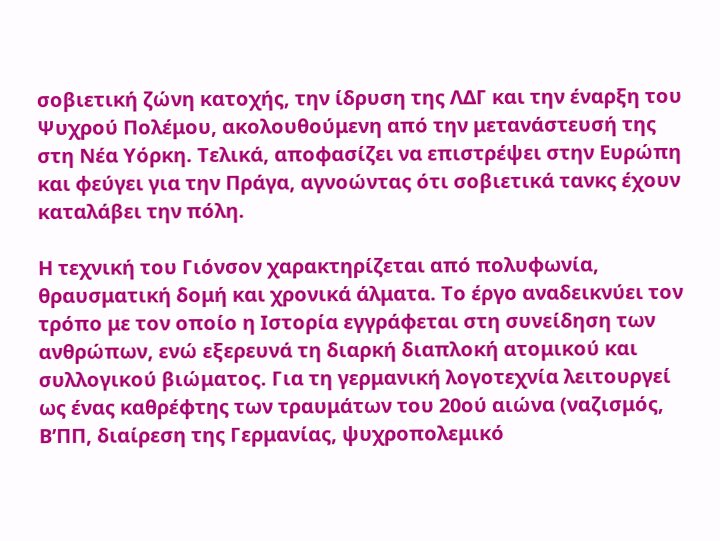σοβιετική ζώνη κατοχής, την ίδρυση της ΛΔΓ και την έναρξη του Ψυχρού Πολέμου, ακολουθούμενη από την μετανάστευσή της στη Νέα Υόρκη. Τελικά, αποφασίζει να επιστρέψει στην Ευρώπη και φεύγει για την Πράγα, αγνοώντας ότι σοβιετικά τανκς έχουν καταλάβει την πόλη.

Η τεχνική του Γιόνσον χαρακτηρίζεται από πολυφωνία, θραυσματική δομή και χρονικά άλματα. Το έργο αναδεικνύει τον τρόπο με τον οποίο η Ιστορία εγγράφεται στη συνείδηση των ανθρώπων, ενώ εξερευνά τη διαρκή διαπλοκή ατομικού και συλλογικού βιώματος. Για τη γερμανική λογοτεχνία λειτουργεί ως ένας καθρέφτης των τραυμάτων του 20ού αιώνα (ναζισμός, Β’ΠΠ, διαίρεση της Γερμανίας, ψυχροπολεμικό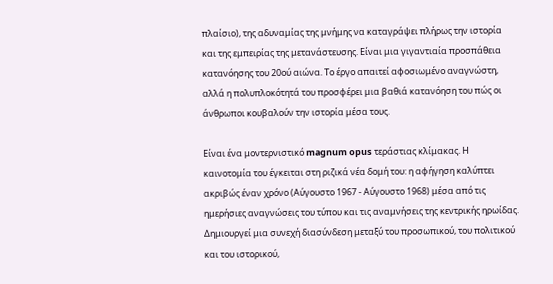πλαίσιο), της αδυναμίας της μνήμης να καταγράψει πλήρως την ιστορία και της εμπειρίας της μετανάστευσης. Είναι μια γιγαντιαία προσπάθεια κατανόησης του 20ού αιώνα. Το έργο απαιτεί αφοσιωμένο αναγνώστη, αλλά η πολυπλοκότητά του προσφέρει μια βαθιά κατανόηση του πώς οι άνθρωποι κουβαλούν την ιστορία μέσα τους.

Είναι ένα μοντερνιστικό magnum opus τεράστιας κλίμακας. Η καινοτομία του έγκειται στη ριζικά νέα δομή του: η αφήγηση καλύπτει ακριβώς έναν χρόνο (Αύγουστο 1967 - Αύγουστο 1968) μέσα από τις ημερήσιες αναγνώσεις του τύπου και τις αναμνήσεις της κεντρικής ηρωίδας. Δημιουργεί μια συνεχή διασύνδεση μεταξύ του προσωπικού, του πολιτικού και του ιστορικού,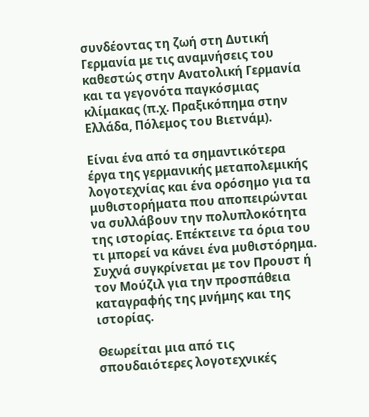συνδέοντας τη ζωή στη Δυτική Γερμανία με τις αναμνήσεις του καθεστώς στην Ανατολική Γερμανία και τα γεγονότα παγκόσμιας κλίμακας (π.χ. Πραξικόπημα στην Ελλάδα, Πόλεμος του Βιετνάμ).

Είναι ένα από τα σημαντικότερα έργα της γερμανικής μεταπολεμικής λογοτεχνίας και ένα ορόσημο για τα μυθιστορήματα που αποπειρώνται να συλλάβουν την πολυπλοκότητα της ιστορίας. Επέκτεινε τα όρια του τι μπορεί να κάνει ένα μυθιστόρημα. Συχνά συγκρίνεται με τον Προυστ ή τον Μούζιλ για την προσπάθεια καταγραφής της μνήμης και της ιστορίας.

Θεωρείται μια από τις σπουδαιότερες λογοτεχνικές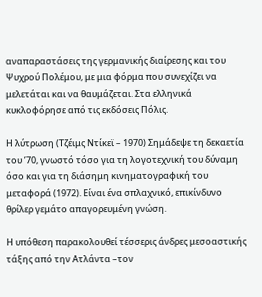αναπαραστάσεις της γερμανικής διαίρεσης και του Ψυχρού Πολέμου, με μια φόρμα που συνεχίζει να μελετάται και να θαυμάζεται. Στα ελληνικά κυκλοφόρησε από τις εκδόσεις Πόλις.

Η λύτρωση (Τζέιμς Ντίκεϊ – 1970) Σημάδεψε τη δεκαετία του ’70, γνωστό τόσο για τη λογοτεχνική του δύναμη όσο και για τη διάσημη κινηματογραφική του μεταφορά (1972). Είναι ένα σπλαχνικό, επικίνδυνο θρίλερ γεμάτο απαγορευμένη γνώση.

Η υπόθεση παρακολουθεί τέσσερις άνδρες μεσοαστικής τάξης από την Ατλάντα –τον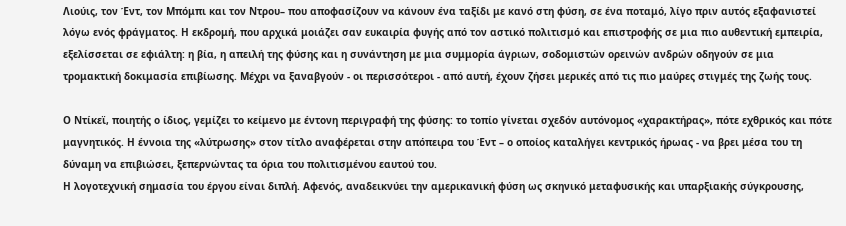Λιούις, τον Έντ, τον Μπόμπι και τον Ντρου– που αποφασίζουν να κάνουν ένα ταξίδι με κανό στη φύση, σε ένα ποταμό, λίγο πριν αυτός εξαφανιστεί λόγω ενός φράγματος. Η εκδρομή, που αρχικά μοιάζει σαν ευκαιρία φυγής από τον αστικό πολιτισμό και επιστροφής σε μια πιο αυθεντική εμπειρία, εξελίσσεται σε εφιάλτη: η βία, η απειλή της φύσης και η συνάντηση με μια συμμορία άγριων, σοδομιστών ορεινών ανδρών οδηγούν σε μια τρομακτική δοκιμασία επιβίωσης. Μέχρι να ξαναβγούν - οι περισσότεροι - από αυτή, έχουν ζήσει μερικές από τις πιο μαύρες στιγμές της ζωής τους.

Ο Ντίκεϊ, ποιητής ο ίδιος, γεμίζει το κείμενο με έντονη περιγραφή της φύσης: το τοπίο γίνεται σχεδόν αυτόνομος «χαρακτήρας», πότε εχθρικός και πότε μαγνητικός. Η έννοια της «λύτρωσης» στον τίτλο αναφέρεται στην απόπειρα του Έντ – ο οποίος καταλήγει κεντρικός ήρωας - να βρει μέσα του τη δύναμη να επιβιώσει, ξεπερνώντας τα όρια του πολιτισμένου εαυτού του.
Η λογοτεχνική σημασία του έργου είναι διπλή. Αφενός, αναδεικνύει την αμερικανική φύση ως σκηνικό μεταφυσικής και υπαρξιακής σύγκρουσης,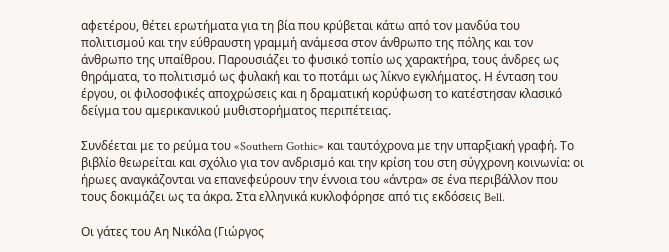αφετέρου, θέτει ερωτήματα για τη βία που κρύβεται κάτω από τον μανδύα του πολιτισμού και την εύθραυστη γραμμή ανάμεσα στον άνθρωπο της πόλης και τον άνθρωπο της υπαίθρου. Παρουσιάζει το φυσικό τοπίο ως χαρακτήρα, τους άνδρες ως θηράματα, το πολιτισμό ως φυλακή και το ποτάμι ως λίκνο εγκλήματος. Η ένταση του έργου, οι φιλοσοφικές αποχρώσεις και η δραματική κορύφωση το κατέστησαν κλασικό δείγμα του αμερικανικού μυθιστορήματος περιπέτειας.

Συνδέεται με το ρεύμα του «Southern Gothic» και ταυτόχρονα με την υπαρξιακή γραφή. Το βιβλίο θεωρείται και σχόλιο για τον ανδρισμό και την κρίση του στη σύγχρονη κοινωνία: οι ήρωες αναγκάζονται να επανεφεύρουν την έννοια του «άντρα» σε ένα περιβάλλον που τους δοκιμάζει ως τα άκρα. Στα ελληνικά κυκλοφόρησε από τις εκδόσεις Bell.

Οι γάτες του Αη Νικόλα (Γιώργος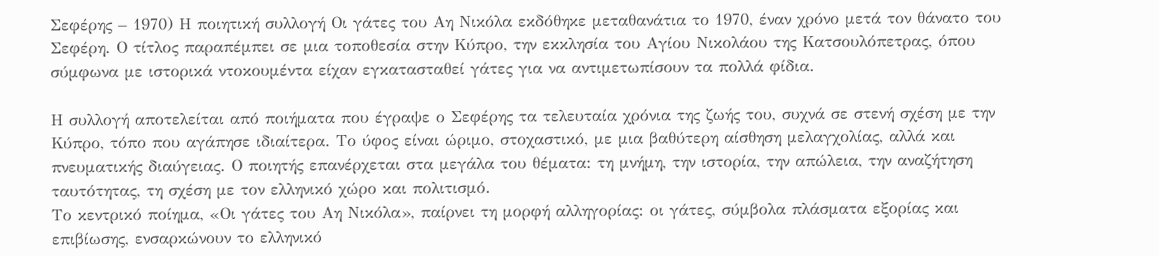Σεφέρης – 1970) Η ποιητική συλλογή Οι γάτες του Αη Νικόλα εκδόθηκε μεταθανάτια το 1970, έναν χρόνο μετά τον θάνατο του Σεφέρη. Ο τίτλος παραπέμπει σε μια τοποθεσία στην Κύπρο, την εκκλησία του Αγίου Νικολάου της Κατσουλόπετρας, όπου σύμφωνα με ιστορικά ντοκουμέντα είχαν εγκατασταθεί γάτες για να αντιμετωπίσουν τα πολλά φίδια.

Η συλλογή αποτελείται από ποιήματα που έγραψε ο Σεφέρης τα τελευταία χρόνια της ζωής του, συχνά σε στενή σχέση με την Κύπρο, τόπο που αγάπησε ιδιαίτερα. Το ύφος είναι ώριμο, στοχαστικό, με μια βαθύτερη αίσθηση μελαγχολίας, αλλά και πνευματικής διαύγειας. Ο ποιητής επανέρχεται στα μεγάλα του θέματα: τη μνήμη, την ιστορία, την απώλεια, την αναζήτηση ταυτότητας, τη σχέση με τον ελληνικό χώρο και πολιτισμό.
Το κεντρικό ποίημα, «Οι γάτες του Αη Νικόλα», παίρνει τη μορφή αλληγορίας: οι γάτες, σύμβολα πλάσματα εξορίας και επιβίωσης, ενσαρκώνουν το ελληνικό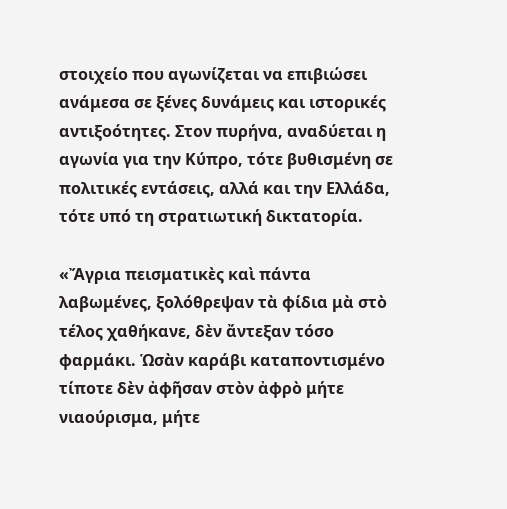στοιχείο που αγωνίζεται να επιβιώσει ανάμεσα σε ξένες δυνάμεις και ιστορικές αντιξοότητες. Στον πυρήνα, αναδύεται η αγωνία για την Κύπρο, τότε βυθισμένη σε πολιτικές εντάσεις, αλλά και την Ελλάδα, τότε υπό τη στρατιωτική δικτατορία.

«Ἄγρια πεισματικὲς καὶ πάντα λαβωμένες, ξολόθρεψαν τὰ φίδια μὰ στὸ τέλος χαθήκανε, δὲν ἄντεξαν τόσο φαρμάκι. Ὡσὰν καράβι καταποντισμένο τίποτε δὲν ἀφῆσαν στὸν ἀφρὸ μήτε νιαούρισμα, μήτε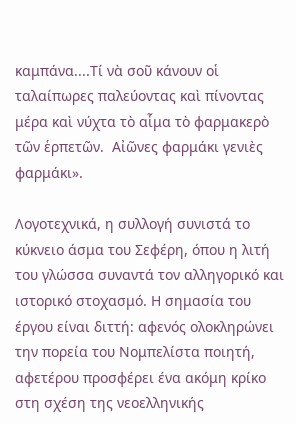καμπάνα....Τί νὰ σοῦ κάνουν οἱ ταλαίπωρες παλεύοντας καὶ πίνοντας μέρα καὶ νύχτα τὸ αἷμα τὸ φαρμακερὸ τῶν ἑρπετῶν.  Αἰῶνες φαρμάκι γενιὲς φαρμάκι».

Λογοτεχνικά, η συλλογή συνιστά το κύκνειο άσμα του Σεφέρη, όπου η λιτή του γλώσσα συναντά τον αλληγορικό και ιστορικό στοχασμό. Η σημασία του έργου είναι διττή: αφενός ολοκληρώνει την πορεία του Νομπελίστα ποιητή, αφετέρου προσφέρει ένα ακόμη κρίκο στη σχέση της νεοελληνικής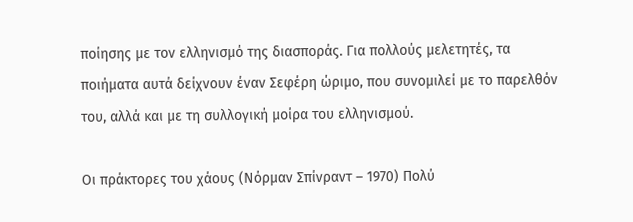ποίησης με τον ελληνισμό της διασποράς. Για πολλούς μελετητές, τα ποιήματα αυτά δείχνουν έναν Σεφέρη ώριμο, που συνομιλεί με το παρελθόν του, αλλά και με τη συλλογική μοίρα του ελληνισμού.

Οι πράκτορες του χάους (Νόρμαν Σπίνραντ – 1970) Πολύ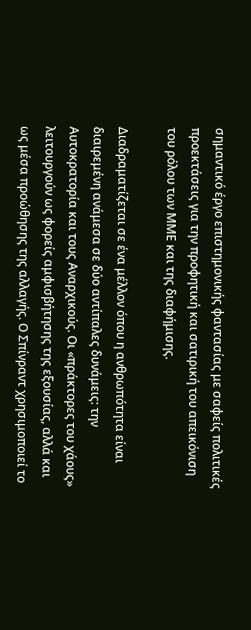σημαντικό έργο επιστημονικής φαντασίας με σαφείς πολιτικές προεκτάσεις για την προφητική και σατιρική του απεικόνιση του ρόλου των ΜΜΕ και της διαφήμισης.

Διαδραματίζεται σε ένα μέλλον όπου η ανθρωπότητα είναι διαιρεμένη ανάμεσα σε δύο αντίπαλες δυνάμεις: την Αυτοκρατορία και τους Αναρχικούς. Οι «πράκτορες του χάους» λειτουργούν ως φορείς αμφισβήτησης της εξουσίας, αλλά και ως μέσα προώθησης της αλλαγής. Ο Σπίνραντ χρησιμοποιεί το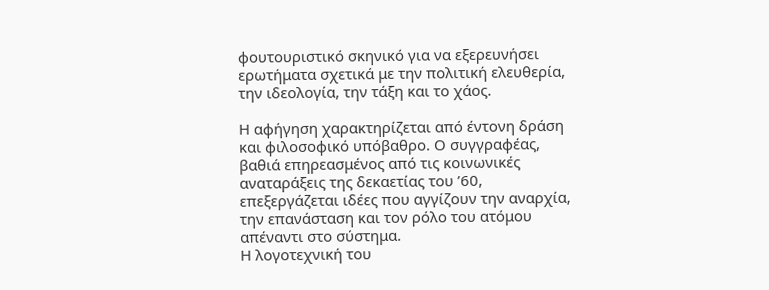φουτουριστικό σκηνικό για να εξερευνήσει ερωτήματα σχετικά με την πολιτική ελευθερία, την ιδεολογία, την τάξη και το χάος.

Η αφήγηση χαρακτηρίζεται από έντονη δράση και φιλοσοφικό υπόβαθρο. Ο συγγραφέας, βαθιά επηρεασμένος από τις κοινωνικές αναταράξεις της δεκαετίας του ’60, επεξεργάζεται ιδέες που αγγίζουν την αναρχία, την επανάσταση και τον ρόλο του ατόμου απέναντι στο σύστημα.
Η λογοτεχνική του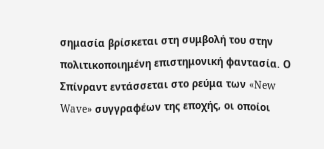σημασία βρίσκεται στη συμβολή του στην πολιτικοποιημένη επιστημονική φαντασία. Ο Σπίνραντ εντάσσεται στο ρεύμα των «New Wave» συγγραφέων της εποχής, οι οποίοι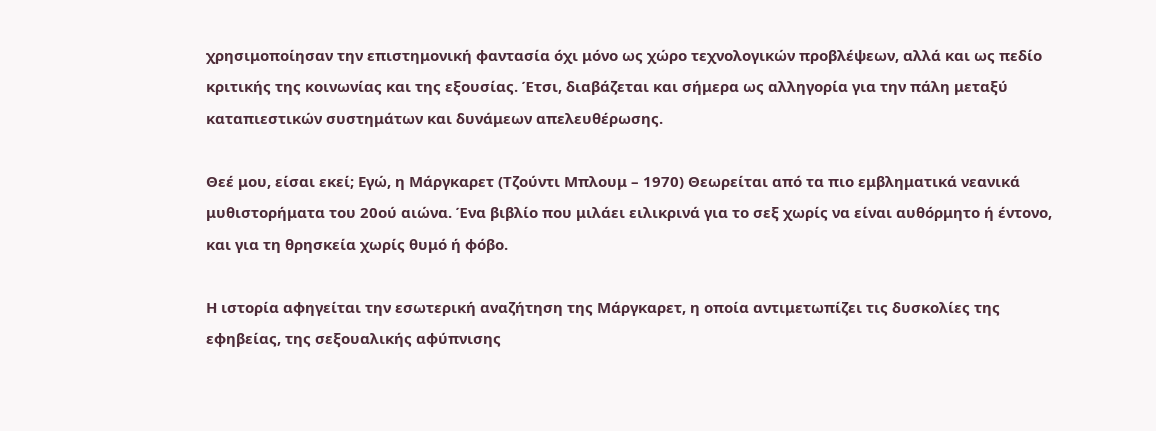χρησιμοποίησαν την επιστημονική φαντασία όχι μόνο ως χώρο τεχνολογικών προβλέψεων, αλλά και ως πεδίο κριτικής της κοινωνίας και της εξουσίας. Έτσι, διαβάζεται και σήμερα ως αλληγορία για την πάλη μεταξύ καταπιεστικών συστημάτων και δυνάμεων απελευθέρωσης.

Θεέ μου, είσαι εκεί; Εγώ, η Μάργκαρετ (Τζούντι Μπλουμ – 1970) Θεωρείται από τα πιο εμβληματικά νεανικά μυθιστορήματα του 20ού αιώνα. Ένα βιβλίο που μιλάει ειλικρινά για το σεξ χωρίς να είναι αυθόρμητο ή έντονο, και για τη θρησκεία χωρίς θυμό ή φόβο.

Η ιστορία αφηγείται την εσωτερική αναζήτηση της Μάργκαρετ, η οποία αντιμετωπίζει τις δυσκολίες της εφηβείας, της σεξουαλικής αφύπνισης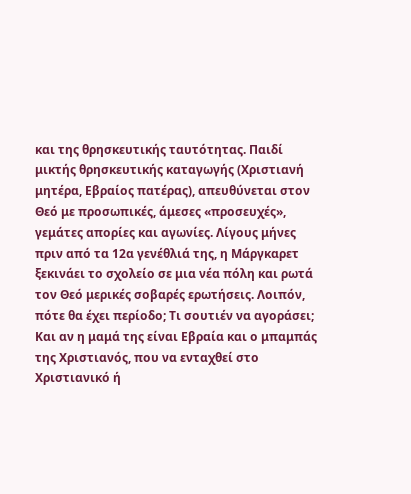και της θρησκευτικής ταυτότητας. Παιδί μικτής θρησκευτικής καταγωγής (Χριστιανή μητέρα, Εβραίος πατέρας), απευθύνεται στον Θεό με προσωπικές, άμεσες «προσευχές», γεμάτες απορίες και αγωνίες. Λίγους μήνες πριν από τα 12α γενέθλιά της, η Μάργκαρετ ξεκινάει το σχολείο σε μια νέα πόλη και ρωτά τον Θεό μερικές σοβαρές ερωτήσεις. Λοιπόν, πότε θα έχει περίοδο; Τι σουτιέν να αγοράσει; Και αν η μαμά της είναι Εβραία και ο μπαμπάς της Χριστιανός, που να ενταχθεί στο Χριστιανικό ή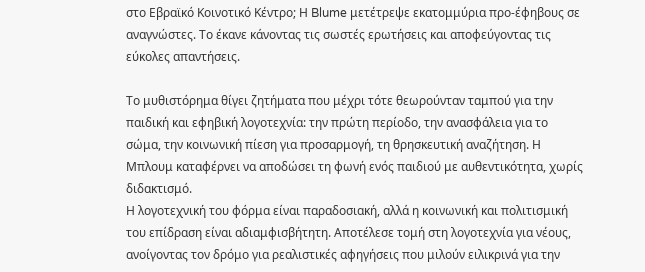στο Εβραϊκό Κοινοτικό Κέντρο; Η Blume μετέτρεψε εκατομμύρια προ-έφηβους σε αναγνώστες. Το έκανε κάνοντας τις σωστές ερωτήσεις και αποφεύγοντας τις εύκολες απαντήσεις.

Το μυθιστόρημα θίγει ζητήματα που μέχρι τότε θεωρούνταν ταμπού για την παιδική και εφηβική λογοτεχνία: την πρώτη περίοδο, την ανασφάλεια για το σώμα, την κοινωνική πίεση για προσαρμογή, τη θρησκευτική αναζήτηση. Η Μπλουμ καταφέρνει να αποδώσει τη φωνή ενός παιδιού με αυθεντικότητα, χωρίς διδακτισμό.
Η λογοτεχνική του φόρμα είναι παραδοσιακή, αλλά η κοινωνική και πολιτισμική του επίδραση είναι αδιαμφισβήτητη. Αποτέλεσε τομή στη λογοτεχνία για νέους, ανοίγοντας τον δρόμο για ρεαλιστικές αφηγήσεις που μιλούν ειλικρινά για την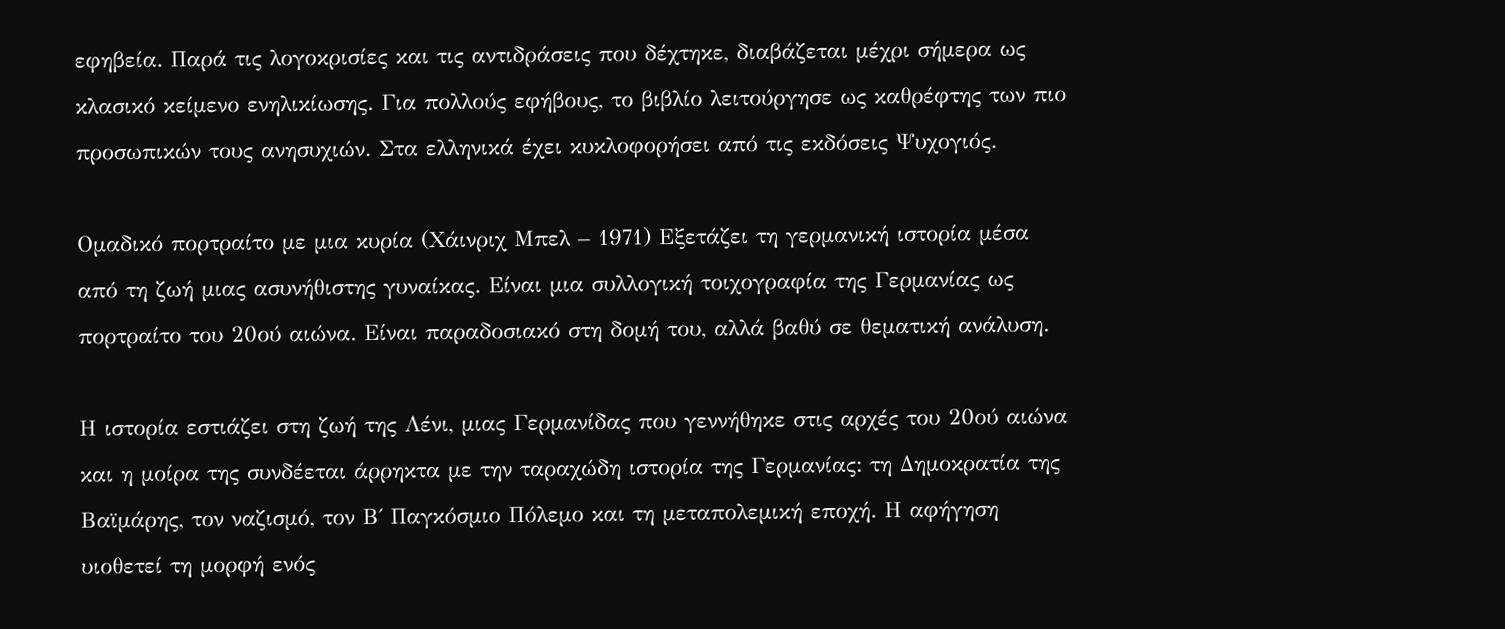εφηβεία. Παρά τις λογοκρισίες και τις αντιδράσεις που δέχτηκε, διαβάζεται μέχρι σήμερα ως κλασικό κείμενο ενηλικίωσης. Για πολλούς εφήβους, το βιβλίο λειτούργησε ως καθρέφτης των πιο προσωπικών τους ανησυχιών. Στα ελληνικά έχει κυκλοφορήσει από τις εκδόσεις Ψυχογιός.

Ομαδικό πορτραίτο με μια κυρία (Χάινριχ Μπελ – 1971) Εξετάζει τη γερμανική ιστορία μέσα από τη ζωή μιας ασυνήθιστης γυναίκας. Είναι μια συλλογική τοιχογραφία της Γερμανίας ως πορτραίτο του 20ού αιώνα. Είναι παραδοσιακό στη δομή του, αλλά βαθύ σε θεματική ανάλυση.

Η ιστορία εστιάζει στη ζωή της Λένι, μιας Γερμανίδας που γεννήθηκε στις αρχές του 20ού αιώνα και η μοίρα της συνδέεται άρρηκτα με την ταραχώδη ιστορία της Γερμανίας: τη Δημοκρατία της Βαϊμάρης, τον ναζισμό, τον Β΄ Παγκόσμιο Πόλεμο και τη μεταπολεμική εποχή. Η αφήγηση υιοθετεί τη μορφή ενός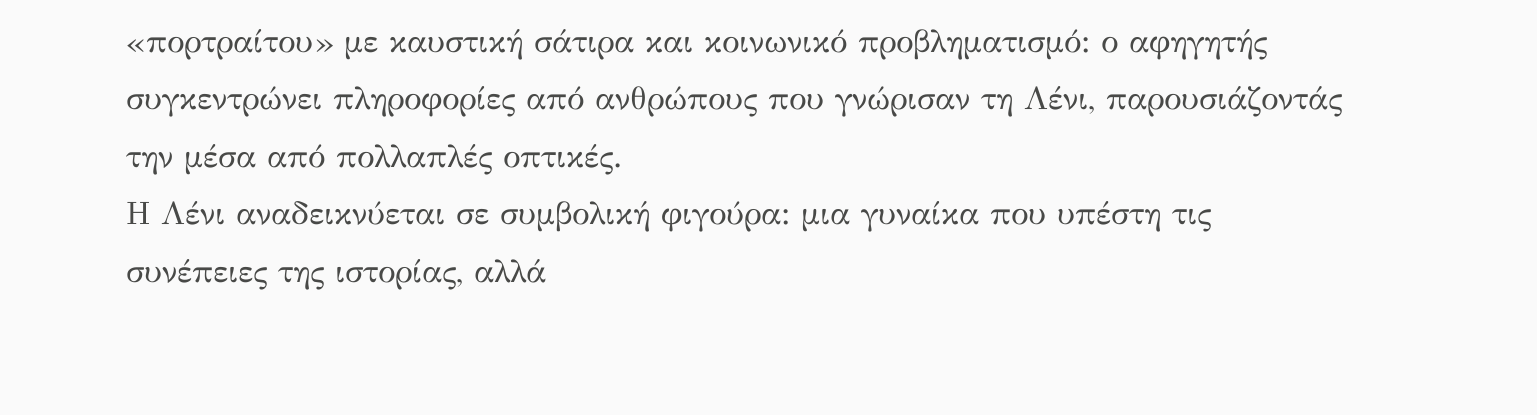«πορτραίτου» με καυστική σάτιρα και κοινωνικό προβληματισμό: ο αφηγητής συγκεντρώνει πληροφορίες από ανθρώπους που γνώρισαν τη Λένι, παρουσιάζοντάς την μέσα από πολλαπλές οπτικές.
Η Λένι αναδεικνύεται σε συμβολική φιγούρα: μια γυναίκα που υπέστη τις συνέπειες της ιστορίας, αλλά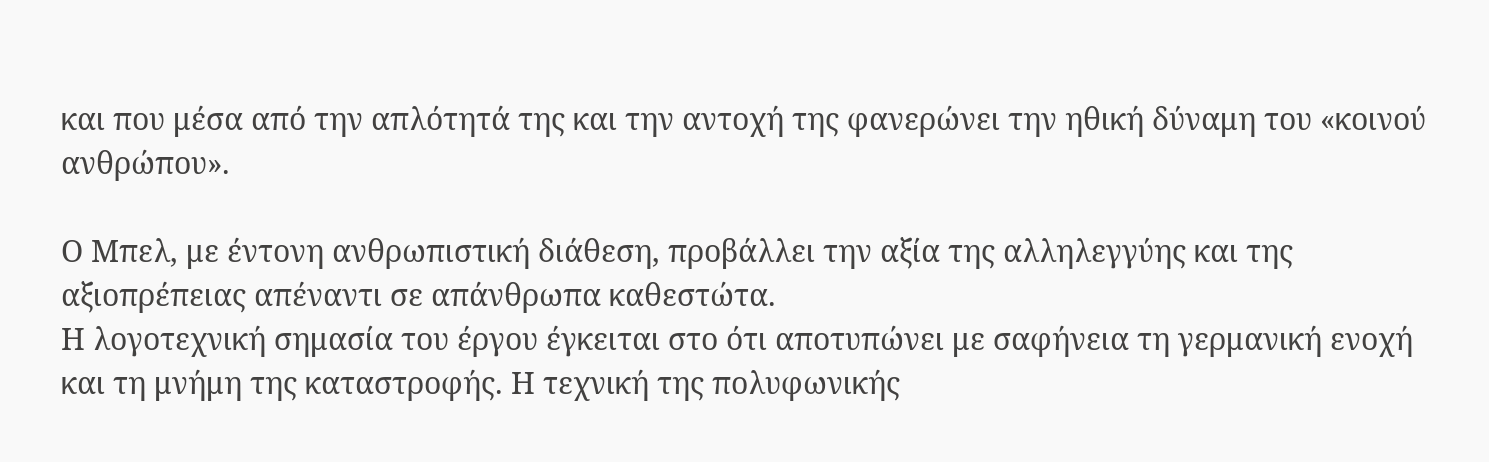και που μέσα από την απλότητά της και την αντοχή της φανερώνει την ηθική δύναμη του «κοινού ανθρώπου».

Ο Μπελ, με έντονη ανθρωπιστική διάθεση, προβάλλει την αξία της αλληλεγγύης και της αξιοπρέπειας απέναντι σε απάνθρωπα καθεστώτα.
Η λογοτεχνική σημασία του έργου έγκειται στο ότι αποτυπώνει με σαφήνεια τη γερμανική ενοχή και τη μνήμη της καταστροφής. Η τεχνική της πολυφωνικής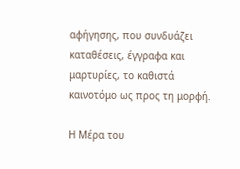αφήγησης, που συνδυάζει καταθέσεις, έγγραφα και μαρτυρίες, το καθιστά καινοτόμο ως προς τη μορφή.

Η Μέρα του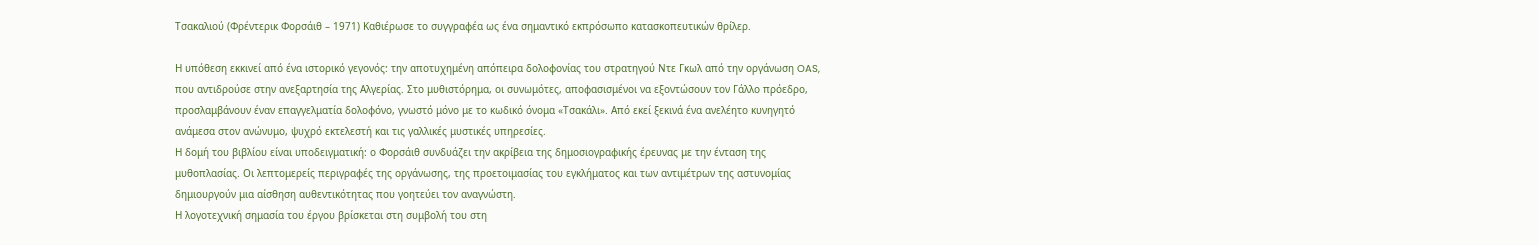Τσακαλιού (Φρέντερικ Φορσάιθ – 1971) Καθιέρωσε το συγγραφέα ως ένα σημαντικό εκπρόσωπο κατασκοπευτικών θρίλερ.

Η υπόθεση εκκινεί από ένα ιστορικό γεγονός: την αποτυχημένη απόπειρα δολοφονίας του στρατηγού Ντε Γκωλ από την οργάνωση OAS, που αντιδρούσε στην ανεξαρτησία της Αλγερίας. Στο μυθιστόρημα, οι συνωμότες, αποφασισμένοι να εξοντώσουν τον Γάλλο πρόεδρο, προσλαμβάνουν έναν επαγγελματία δολοφόνο, γνωστό μόνο με το κωδικό όνομα «Τσακάλι». Από εκεί ξεκινά ένα ανελέητο κυνηγητό ανάμεσα στον ανώνυμο, ψυχρό εκτελεστή και τις γαλλικές μυστικές υπηρεσίες.
Η δομή του βιβλίου είναι υποδειγματική: ο Φορσάιθ συνδυάζει την ακρίβεια της δημοσιογραφικής έρευνας με την ένταση της μυθοπλασίας. Οι λεπτομερείς περιγραφές της οργάνωσης, της προετοιμασίας του εγκλήματος και των αντιμέτρων της αστυνομίας δημιουργούν μια αίσθηση αυθεντικότητας που γοητεύει τον αναγνώστη.
Η λογοτεχνική σημασία του έργου βρίσκεται στη συμβολή του στη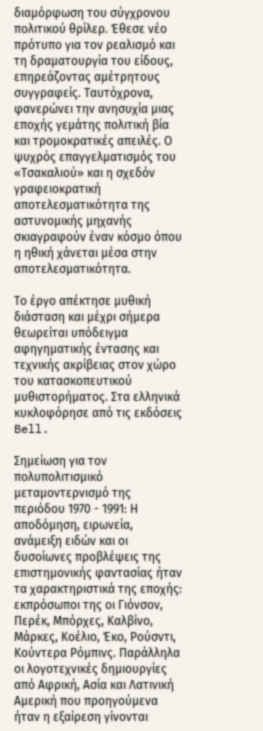διαμόρφωση του σύγχρονου πολιτικού θρίλερ. Έθεσε νέο πρότυπο για τον ρεαλισμό και τη δραματουργία του είδους, επηρεάζοντας αμέτρητους συγγραφείς. Ταυτόχρονα, φανερώνει την ανησυχία μιας εποχής γεμάτης πολιτική βία και τρομοκρατικές απειλές. Ο ψυχρός επαγγελματισμός του «Τσακαλιού» και η σχεδόν γραφειοκρατική αποτελεσματικότητα της αστυνομικής μηχανής σκιαγραφούν έναν κόσμο όπου η ηθική χάνεται μέσα στην αποτελεσματικότητα.

Το έργο απέκτησε μυθική διάσταση και μέχρι σήμερα θεωρείται υπόδειγμα αφηγηματικής έντασης και τεχνικής ακρίβειας στον χώρο του κατασκοπευτικού μυθιστορήματος. Στα ελληνικά κυκλοφόρησε από τις εκδόσεις Bell.

Σημείωση για τον πολυπολιτισμικό μεταμοντερνισμό της περιόδου 1970 - 1991: Η αποδόμηση, ειρωνεία, ανάμειξη ειδών και οι δυσοίωνες προβλέψεις της επιστημονικής φαντασίας ήταν τα χαρακτηριστικά της εποχής: εκπρόσωποι της οι Γιόνσον, Περέκ, Μπόρχες, Καλβίνο, Μάρκες, Κοέλιο, Έκο, Ρούσντι, Κούντερα Ρόμπινς. Παράλληλα οι λογοτεχνικές δημιουργίες από Αφρική, Ασία και Λατινική Αμερική που προηγούμενα ήταν η εξαίρεση γίνονται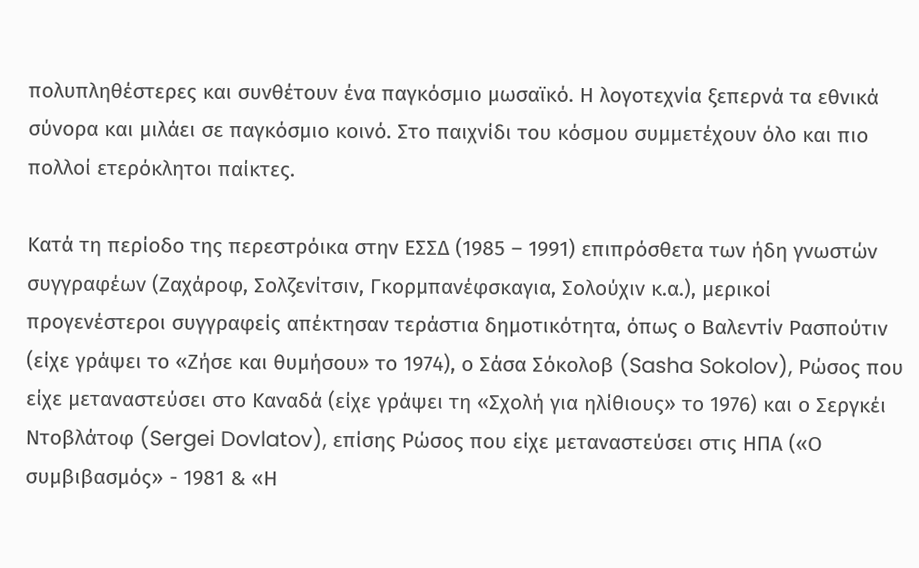πολυπληθέστερες και συνθέτουν ένα παγκόσμιο μωσαϊκό. Η λογοτεχνία ξεπερνά τα εθνικά σύνορα και μιλάει σε παγκόσμιο κοινό. Στο παιχνίδι του κόσμου συμμετέχουν όλο και πιο πολλοί ετερόκλητοι παίκτες.

Κατά τη περίοδο της περεστρόικα στην ΕΣΣΔ (1985 – 1991) επιπρόσθετα των ήδη γνωστών συγγραφέων (Ζαχάροφ, Σολζενίτσιν, Γκορμπανέφσκαγια, Σολούχιν κ.α.), μερικοί προγενέστεροι συγγραφείς απέκτησαν τεράστια δημοτικότητα, όπως ο Βαλεντίν Ρασπούτιν (είχε γράψει το «Ζήσε και θυμήσου» το 1974), ο Σάσα Σόκολοβ (Sasha Sokolov), Ρώσος που είχε μεταναστεύσει στο Καναδά (είχε γράψει τη «Σχολή για ηλίθιους» το 1976) και ο Σεργκέι Ντοβλάτοφ (Sergei Dovlatov), επίσης Ρώσος που είχε μεταναστεύσει στις ΗΠΑ («Ο συμβιβασμός» - 1981 & «Η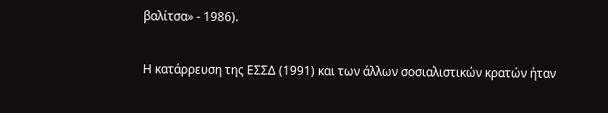βαλίτσα» - 1986).

Η κατάρρευση της ΕΣΣΔ (1991) και των άλλων σοσιαλιστικών κρατών ήταν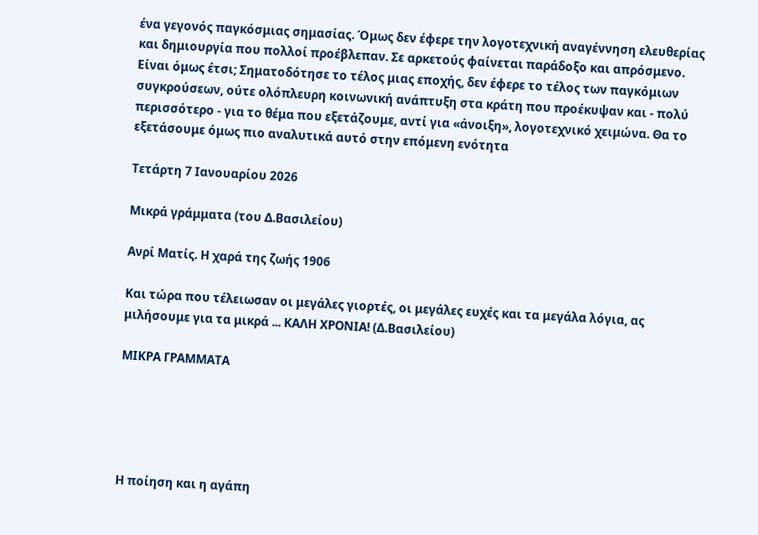ένα γεγονός παγκόσμιας σημασίας. Όμως δεν έφερε την λογοτεχνική αναγέννηση ελευθερίας και δημιουργία που πολλοί προέβλεπαν. Σε αρκετούς φαίνεται παράδοξο και απρόσμενο. Είναι όμως έτσι; Σηματοδότησε το τέλος μιας εποχής, δεν έφερε το τέλος των παγκόμιων συγκρούσεων, ούτε ολόπλευρη κοινωνική ανάπτυξη στα κράτη που προέκυψαν και - πολύ περισσότερο - για το θέμα που εξετάζουμε, αντί για «άνοιξη», λογοτεχνικό χειμώνα. Θα το εξετάσουμε όμως πιο αναλυτικά αυτό στην επόμενη ενότητα

Τετάρτη 7 Ιανουαρίου 2026

Μικρά γράμματα (του Δ.Βασιλείου)

Ανρί Ματίς. Η χαρά της ζωής 1906

Και τώρα που τέλειωσαν οι μεγάλες γιορτές, οι μεγάλες ευχές και τα μεγάλα λόγια, ας μιλήσουμε για τα μικρά ... ΚΑΛΗ ΧΡΟΝΙΑ! (Δ.Βασιλείου)

ΜΙΚΡΑ ΓΡΑΜΜΑΤΑ





Η ποίηση και η αγάπη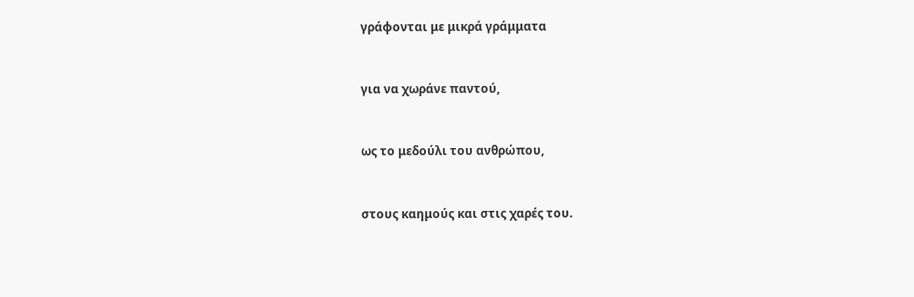γράφονται με μικρά γράμματα


για να χωράνε παντού,


ως το μεδούλι του ανθρώπου,


στους καημούς και στις χαρές του.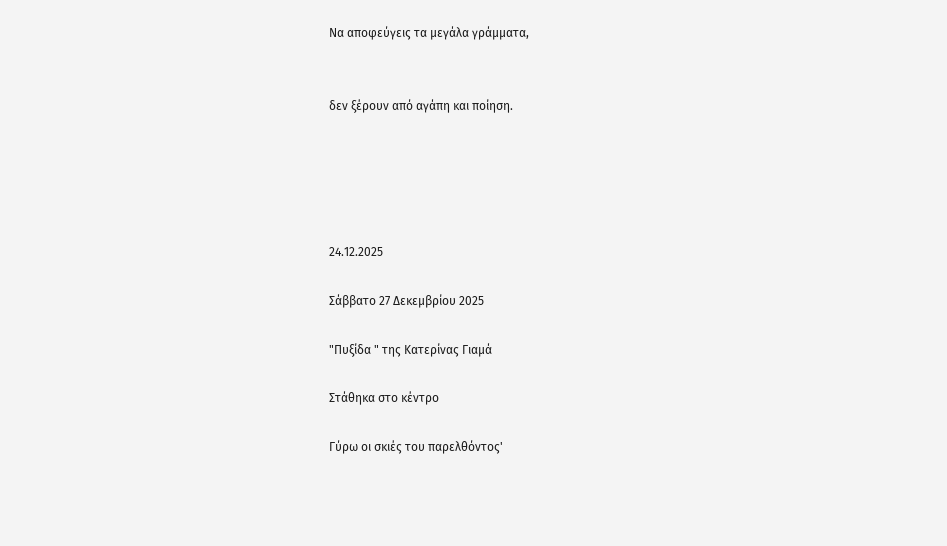Να αποφεύγεις τα μεγάλα γράμματα,


δεν ξέρουν από αγάπη και ποίηση.





24.12.2025

Σάββατο 27 Δεκεμβρίου 2025

"Πυξίδα " της Κατερίνας Γιαμά

Στάθηκα στο κέντρο

Γύρω οι σκιές του παρελθόντος'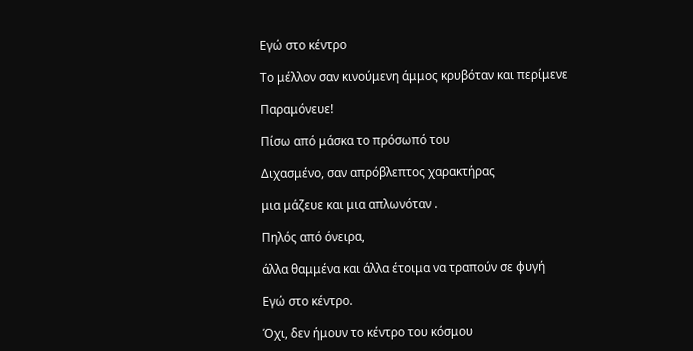Εγώ στο κέντρο

Το μέλλον σαν κινούμενη άμμος κρυβόταν και περίμενε

Παραμόνευε!

Πίσω από μάσκα το πρόσωπό του

Διχασμένο, σαν απρόβλεπτος χαρακτήρας

μια μάζευε και μια απλωνόταν .

Πηλός από όνειρα,

άλλα θαμμένα και άλλα έτοιμα να τραπούν σε φυγή

Εγώ στο κέντρο.

Όχι, δεν ήμουν το κέντρο του κόσμου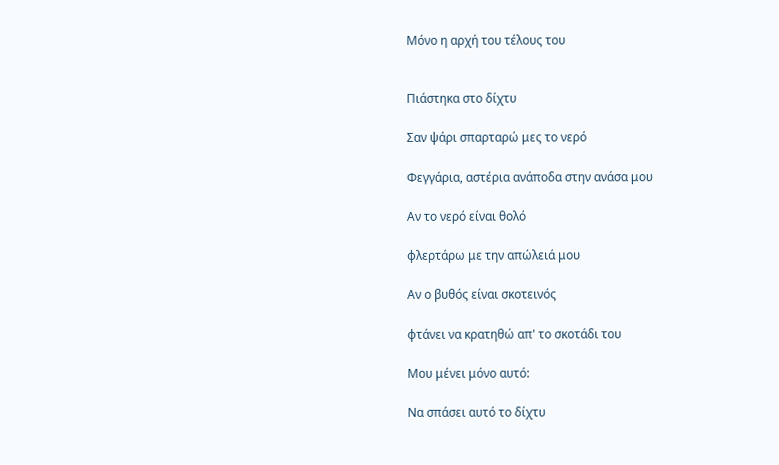Μόνο η αρχή του τέλους του


Πιάστηκα στο δίχτυ

Σαν ψάρι σπαρταρώ μες το νερό

Φεγγάρια, αστέρια ανάποδα στην ανάσα μου

Αν το νερό είναι θολό

φλερτάρω με την απώλειά μου

Αν ο βυθός είναι σκοτεινός

φτάνει να κρατηθώ απ' το σκοτάδι του

Μου μένει μόνο αυτό:

Να σπάσει αυτό το δίχτυ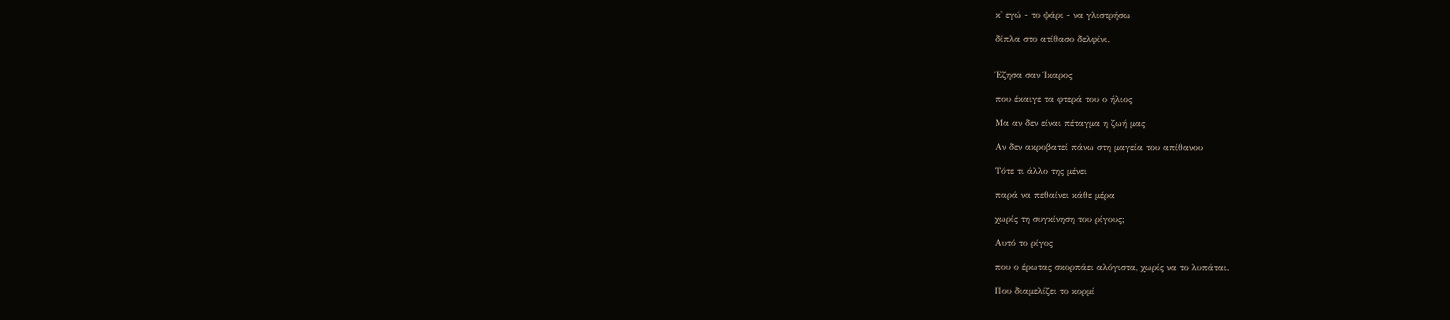κ' εγώ - το ψάρι - να γλιστρήσω

δίπλα στο ατίθασο δελφίνι.


Έζησα σαν Ίκαρος

που έκαιγε τα φτερά του ο ήλιος

Μα αν δεν είναι πέταγμα η ζωή μας

Αν δεν ακροβατεί πάνω στη μαγεία του απίθανου

Τότε τι άλλο της μένει

παρά να πεθαίνει κάθε μέρα

χωρίς τη συγκίνηση του ρίγους;

Αυτό το ρίγος

που ο έρωτας σκορπάει αλόγιστα, χωρίς να το λυπάται.

Που διαμελίζει το κορμί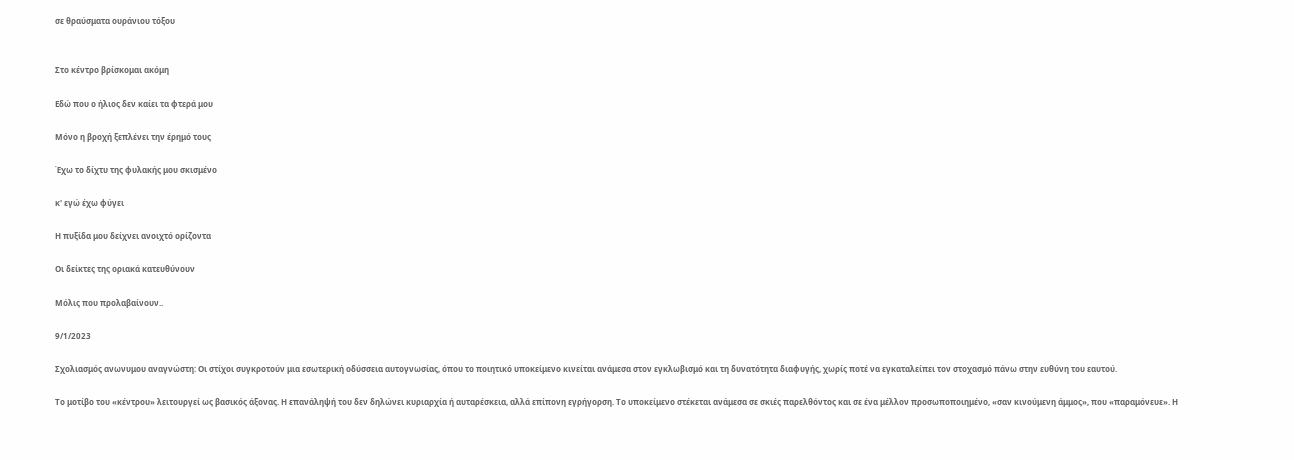σε θραύσματα ουράνιου τόξου


Στο κέντρο βρίσκομαι ακόμη

Εδώ που ο ήλιος δεν καίει τα φτερά μου

Μόνο η βροχή ξεπλένει την έρημό τους

Έχω το δίχτυ της φυλακής μου σκισμένο

κ' εγώ έχω φύγει

Η πυξίδα μου δείχνει ανοιχτό ορίζοντα

Οι δείκτες της οριακά κατευθύνουν

Μόλις που προλαβαίνουν..

9/1/2023

Σχολιασμός ανωνυμου αναγνώστη: Οι στίχοι συγκροτούν μια εσωτερική οδύσσεια αυτογνωσίας, όπου το ποιητικό υποκείμενο κινείται ανάμεσα στον εγκλωβισμό και τη δυνατότητα διαφυγής, χωρίς ποτέ να εγκαταλείπει τον στοχασμό πάνω στην ευθύνη του εαυτού.

Το μοτίβο του «κέντρου» λειτουργεί ως βασικός άξονας. Η επανάληψή του δεν δηλώνει κυριαρχία ή αυταρέσκεια, αλλά επίπονη εγρήγορση. Το υποκείμενο στέκεται ανάμεσα σε σκιές παρελθόντος και σε ένα μέλλον προσωποποιημένο, «σαν κινούμενη άμμος», που «παραμόνευε». Η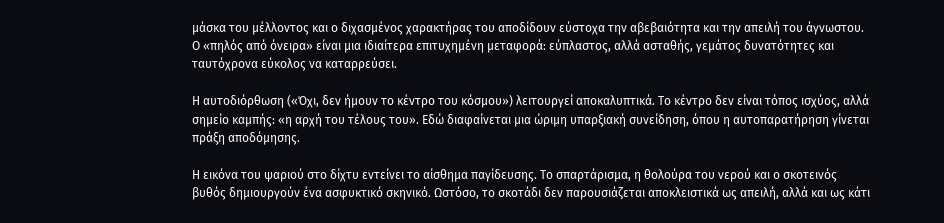μάσκα του μέλλοντος και ο διχασμένος χαρακτήρας του αποδίδουν εύστοχα την αβεβαιότητα και την απειλή του άγνωστου. Ο «πηλός από όνειρα» είναι μια ιδιαίτερα επιτυχημένη μεταφορά: εύπλαστος, αλλά ασταθής, γεμάτος δυνατότητες και ταυτόχρονα εύκολος να καταρρεύσει.

Η αυτοδιόρθωση («Όχι, δεν ήμουν το κέντρο του κόσμου») λειτουργεί αποκαλυπτικά. Το κέντρο δεν είναι τόπος ισχύος, αλλά σημείο καμπής: «η αρχή του τέλους του». Εδώ διαφαίνεται μια ώριμη υπαρξιακή συνείδηση, όπου η αυτοπαρατήρηση γίνεται πράξη αποδόμησης.

Η εικόνα του ψαριού στο δίχτυ εντείνει το αίσθημα παγίδευσης. Το σπαρτάρισμα, η θολούρα του νερού και ο σκοτεινός βυθός δημιουργούν ένα ασφυκτικό σκηνικό. Ωστόσο, το σκοτάδι δεν παρουσιάζεται αποκλειστικά ως απειλή, αλλά και ως κάτι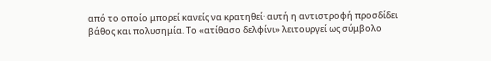από το οποίο μπορεί κανείς να κρατηθεί· αυτή η αντιστροφή προσδίδει βάθος και πολυσημία. Το «ατίθασο δελφίνι» λειτουργεί ως σύμβολο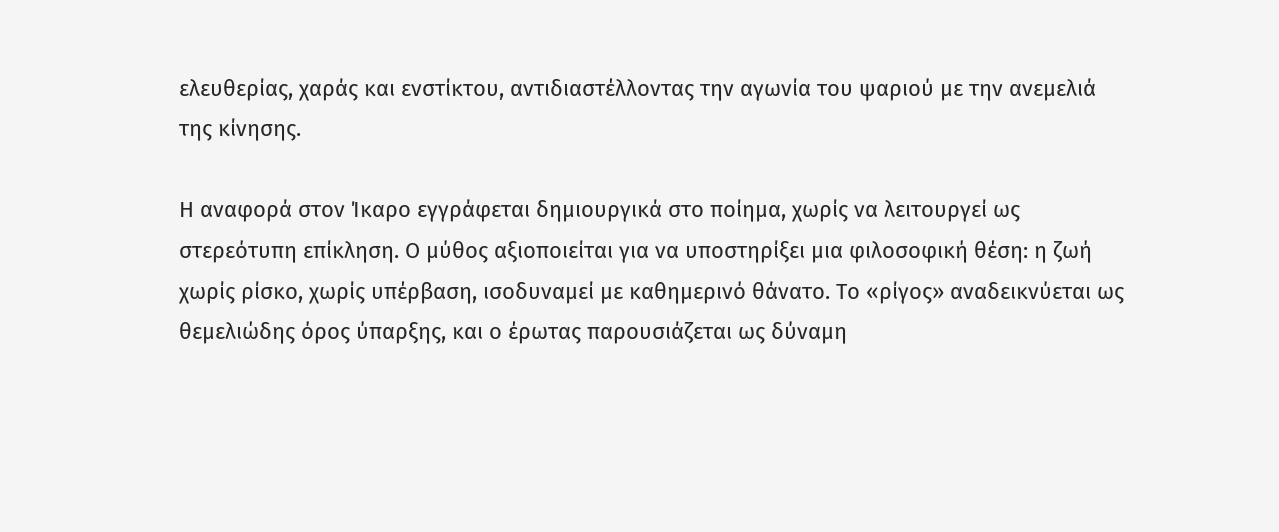ελευθερίας, χαράς και ενστίκτου, αντιδιαστέλλοντας την αγωνία του ψαριού με την ανεμελιά της κίνησης.

Η αναφορά στον Ίκαρο εγγράφεται δημιουργικά στο ποίημα, χωρίς να λειτουργεί ως στερεότυπη επίκληση. Ο μύθος αξιοποιείται για να υποστηρίξει μια φιλοσοφική θέση: η ζωή χωρίς ρίσκο, χωρίς υπέρβαση, ισοδυναμεί με καθημερινό θάνατο. Το «ρίγος» αναδεικνύεται ως θεμελιώδης όρος ύπαρξης, και ο έρωτας παρουσιάζεται ως δύναμη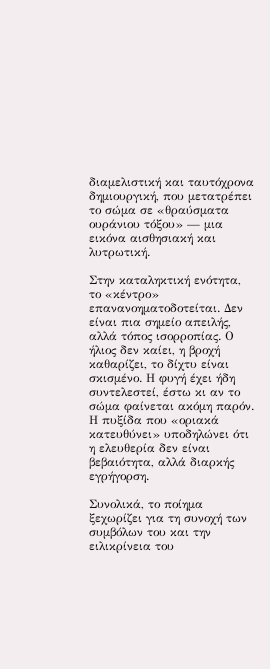διαμελιστική και ταυτόχρονα δημιουργική, που μετατρέπει το σώμα σε «θραύσματα ουράνιου τόξου» — μια εικόνα αισθησιακή και λυτρωτική.

Στην καταληκτική ενότητα, το «κέντρο» επανανοηματοδοτείται. Δεν είναι πια σημείο απειλής, αλλά τόπος ισορροπίας. Ο ήλιος δεν καίει, η βροχή καθαρίζει, το δίχτυ είναι σκισμένο. Η φυγή έχει ήδη συντελεστεί, έστω κι αν το σώμα φαίνεται ακόμη παρόν. Η πυξίδα που «οριακά κατευθύνει» υποδηλώνει ότι η ελευθερία δεν είναι βεβαιότητα, αλλά διαρκής εγρήγορση.

Συνολικά, το ποίημα ξεχωρίζει για τη συνοχή των συμβόλων του και την ειλικρίνεια του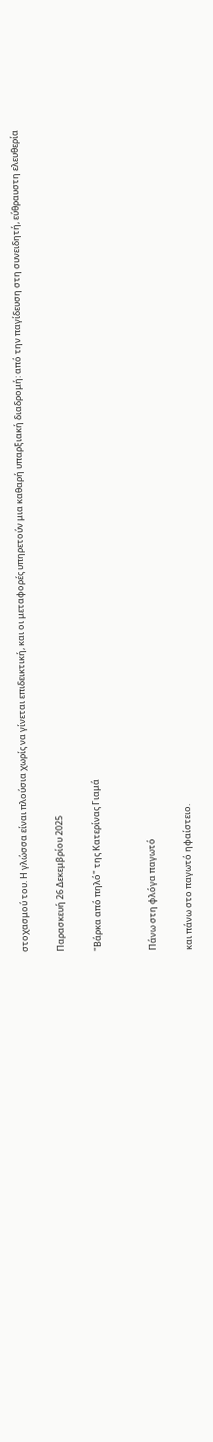στοχασμού του. Η γλώσσα είναι πλούσια χωρίς να γίνεται επιδεικτική, και οι μεταφορές υπηρετούν μια καθαρή υπαρξιακή διαδρομή: από την παγίδευση στη συνειδητή, εύθραυστη ελευθερία

Παρασκευή 26 Δεκεμβρίου 2025

"Βάρκα από πηλό" της Κατερίνας Γιαμά


Πάνω στη φλόγα παγωτό

και πάνω στο παγωτό ηφαίστειο.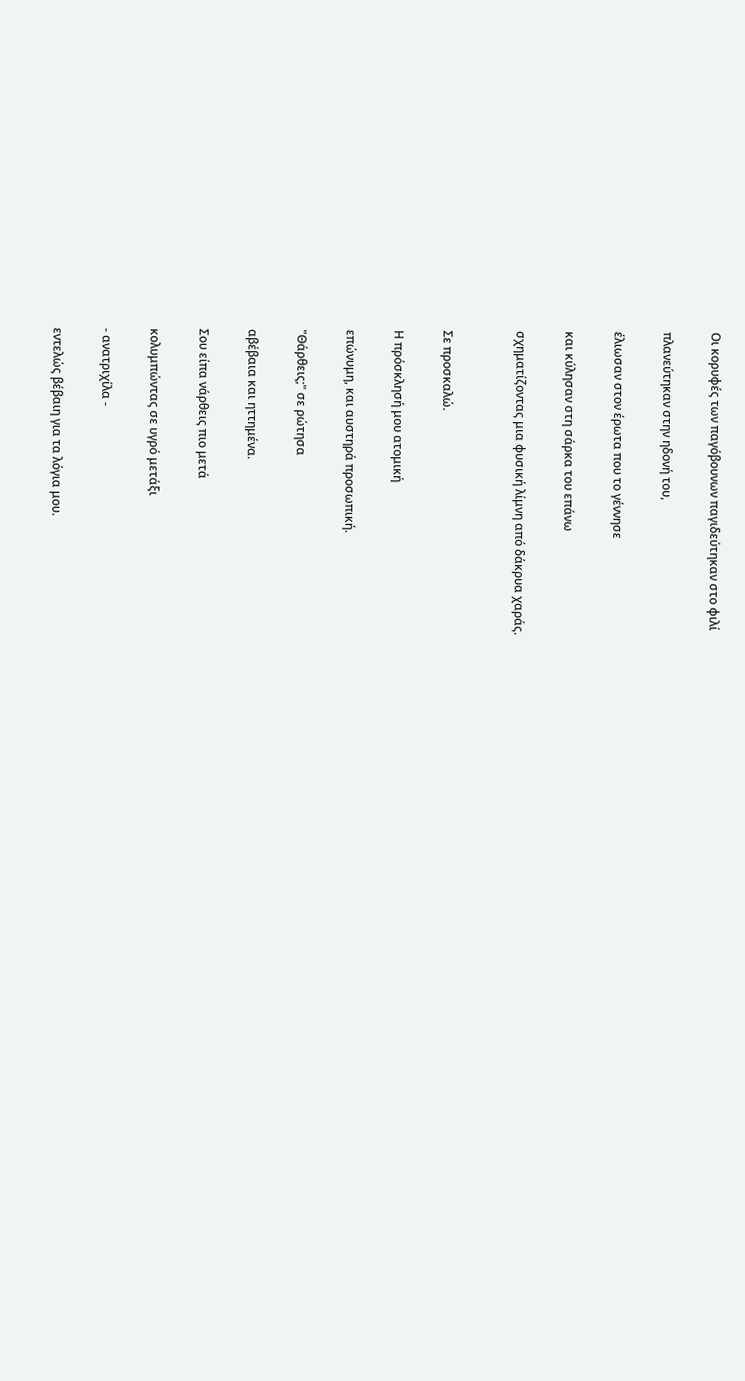Οι κορυφές των παγόβουνων παγιδεύτηκαν στο φιλί

πλανεύτηκαν στην ηδονή του,

έλιωσαν στον έρωτα που το γέννησε

και κύλησαν στη σάρκα του επάνω

σχηματίζοντας μια φυσική λίμνη από δάκρυα χαράς.


Σε προσκαλώ.

Η πρόσκλησή μου ατομική

επώνυμη, και αυστηρά προσωπική.

"Θάρθεις;" σε ρώτησα

αβέβαια και ηττημένα.

Σου είπα νάρθεις πιο μετά

κολυμπώντας σε υγρό μετάξι

- ανατριχίλα -

εντελώς βέβαιη για τα λόγια μου.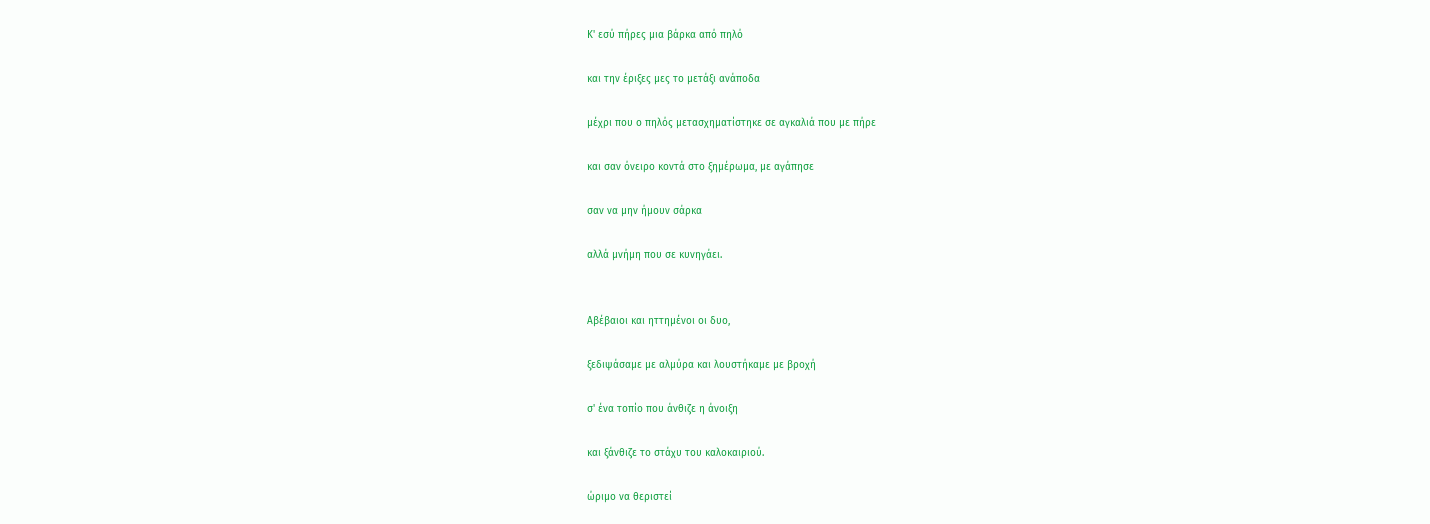Κ' εσύ πήρες μια βάρκα από πηλό

και την έριξες μες το μετάξι ανάποδα

μέχρι που ο πηλός μετασχηματίστηκε σε αγκαλιά που με πήρε

και σαν όνειρο κοντά στο ξημέρωμα, με αγάπησε

σαν να μην ήμουν σάρκα

αλλά μνήμη που σε κυνηγάει.


Αβέβαιοι και ηττημένοι οι δυο,

ξεδιψάσαμε με αλμύρα και λουστήκαμε με βροχή

σ' ένα τοπίο που άνθιζε η άνοιξη

και ξάνθιζε το στάχυ του καλοκαιριού.

ώριμο να θεριστεί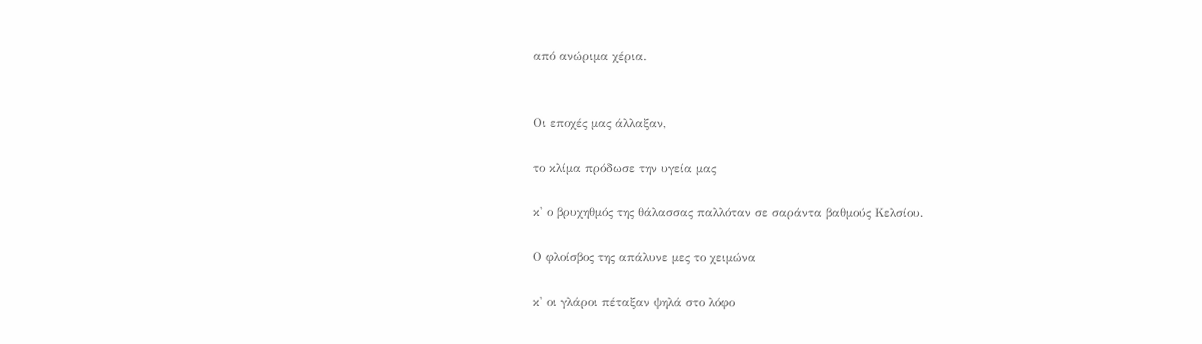από ανώριμα χέρια.


Οι εποχές μας άλλαξαν,

το κλίμα πρόδωσε την υγεία μας

κ' ο βρυχηθμός της θάλασσας παλλόταν σε σαράντα βαθμούς Κελσίου.

Ο φλοίσβος της απάλυνε μες το χειμώνα

κ' οι γλάροι πέταξαν ψηλά στο λόφο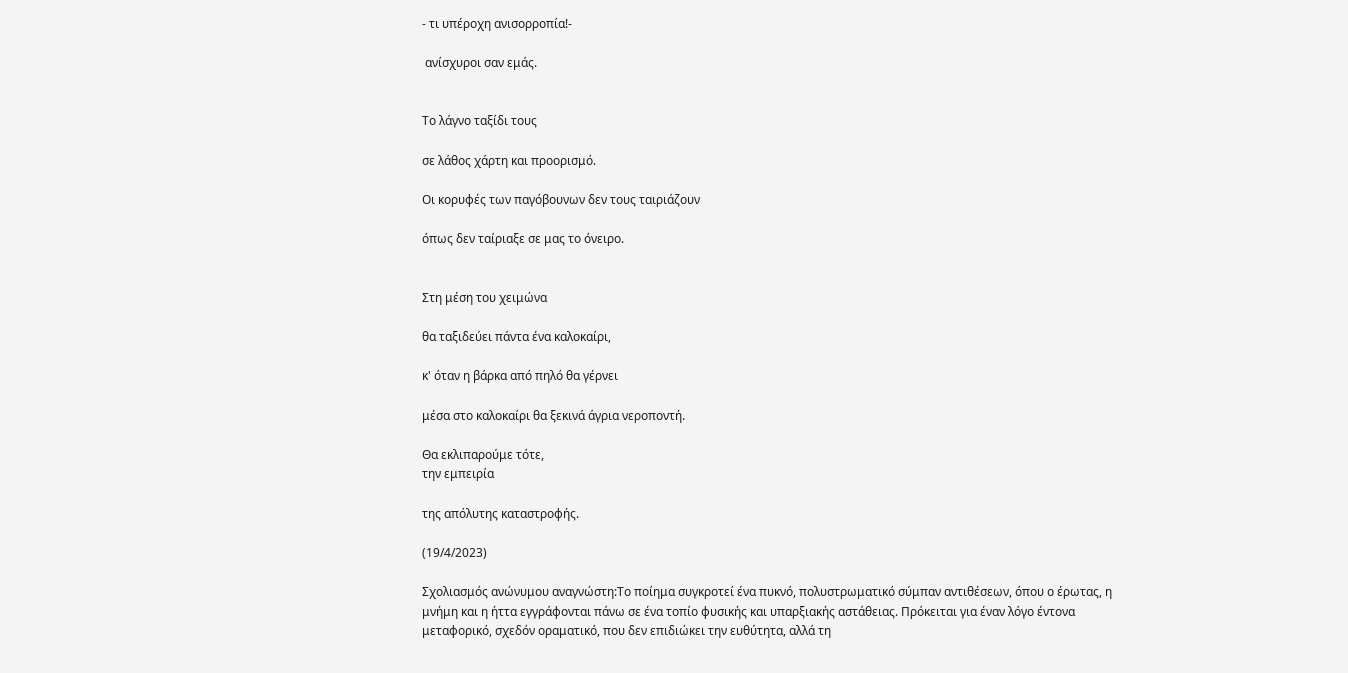- τι υπέροχη ανισορροπία!-

 ανίσχυροι σαν εμάς.


Το λάγνο ταξίδι τους

σε λάθος χάρτη και προορισμό.

Οι κορυφές των παγόβουνων δεν τους ταιριάζουν

όπως δεν ταίριαξε σε μας το όνειρο.


Στη μέση του χειμώνα

θα ταξιδεύει πάντα ένα καλοκαίρι,

κ' όταν η βάρκα από πηλό θα γέρνει

μέσα στο καλοκαίρι θα ξεκινά άγρια νεροποντή.

Θα εκλιπαρούμε τότε,
την εμπειρία

της απόλυτης καταστροφής.

(19/4/2023)

Σχολιασμός ανώνυμου αναγνώστη:Το ποίημα συγκροτεί ένα πυκνό, πολυστρωματικό σύμπαν αντιθέσεων, όπου ο έρωτας, η μνήμη και η ήττα εγγράφονται πάνω σε ένα τοπίο φυσικής και υπαρξιακής αστάθειας. Πρόκειται για έναν λόγο έντονα μεταφορικό, σχεδόν οραματικό, που δεν επιδιώκει την ευθύτητα, αλλά τη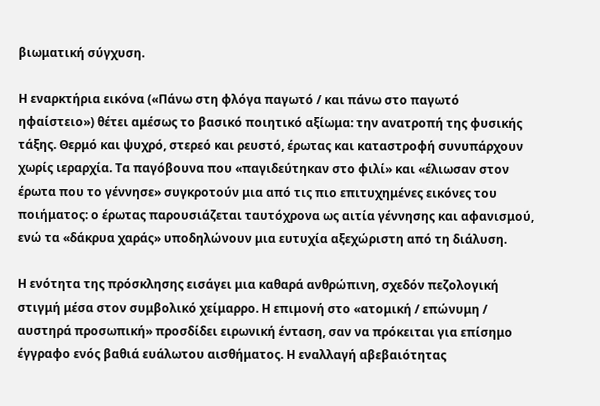βιωματική σύγχυση.

Η εναρκτήρια εικόνα («Πάνω στη φλόγα παγωτό / και πάνω στο παγωτό ηφαίστειο») θέτει αμέσως το βασικό ποιητικό αξίωμα: την ανατροπή της φυσικής τάξης. Θερμό και ψυχρό, στερεό και ρευστό, έρωτας και καταστροφή συνυπάρχουν χωρίς ιεραρχία. Τα παγόβουνα που «παγιδεύτηκαν στο φιλί» και «έλιωσαν στον έρωτα που το γέννησε» συγκροτούν μια από τις πιο επιτυχημένες εικόνες του ποιήματος: ο έρωτας παρουσιάζεται ταυτόχρονα ως αιτία γέννησης και αφανισμού, ενώ τα «δάκρυα χαράς» υποδηλώνουν μια ευτυχία αξεχώριστη από τη διάλυση.

Η ενότητα της πρόσκλησης εισάγει μια καθαρά ανθρώπινη, σχεδόν πεζολογική στιγμή μέσα στον συμβολικό χείμαρρο. Η επιμονή στο «ατομική / επώνυμη / αυστηρά προσωπική» προσδίδει ειρωνική ένταση, σαν να πρόκειται για επίσημο έγγραφο ενός βαθιά ευάλωτου αισθήματος. Η εναλλαγή αβεβαιότητας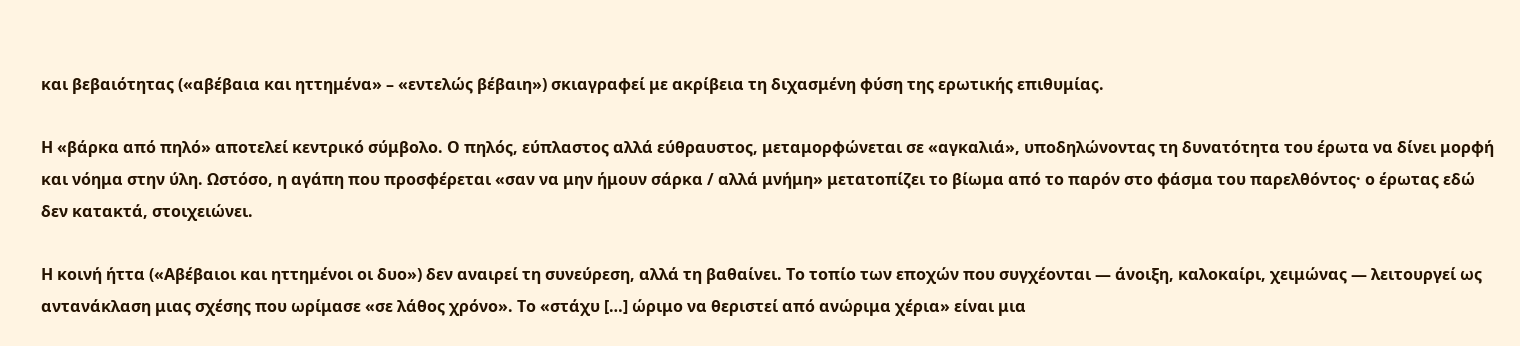και βεβαιότητας («αβέβαια και ηττημένα» – «εντελώς βέβαιη») σκιαγραφεί με ακρίβεια τη διχασμένη φύση της ερωτικής επιθυμίας.

Η «βάρκα από πηλό» αποτελεί κεντρικό σύμβολο. Ο πηλός, εύπλαστος αλλά εύθραυστος, μεταμορφώνεται σε «αγκαλιά», υποδηλώνοντας τη δυνατότητα του έρωτα να δίνει μορφή και νόημα στην ύλη. Ωστόσο, η αγάπη που προσφέρεται «σαν να μην ήμουν σάρκα / αλλά μνήμη» μετατοπίζει το βίωμα από το παρόν στο φάσμα του παρελθόντος· ο έρωτας εδώ δεν κατακτά, στοιχειώνει.

Η κοινή ήττα («Αβέβαιοι και ηττημένοι οι δυο») δεν αναιρεί τη συνεύρεση, αλλά τη βαθαίνει. Το τοπίο των εποχών που συγχέονται — άνοιξη, καλοκαίρι, χειμώνας — λειτουργεί ως αντανάκλαση μιας σχέσης που ωρίμασε «σε λάθος χρόνο». Το «στάχυ […] ώριμο να θεριστεί από ανώριμα χέρια» είναι μια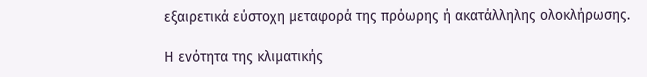εξαιρετικά εύστοχη μεταφορά της πρόωρης ή ακατάλληλης ολοκλήρωσης.

Η ενότητα της κλιματικής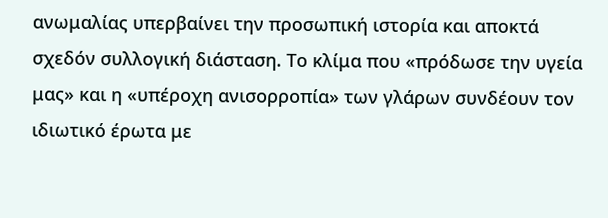ανωμαλίας υπερβαίνει την προσωπική ιστορία και αποκτά σχεδόν συλλογική διάσταση. Το κλίμα που «πρόδωσε την υγεία μας» και η «υπέροχη ανισορροπία» των γλάρων συνδέουν τον ιδιωτικό έρωτα με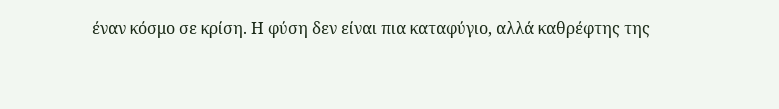έναν κόσμο σε κρίση. Η φύση δεν είναι πια καταφύγιο, αλλά καθρέφτης της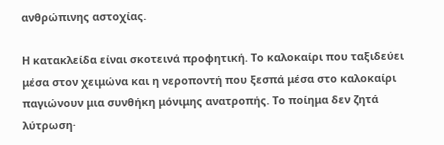ανθρώπινης αστοχίας.

Η κατακλείδα είναι σκοτεινά προφητική. Το καλοκαίρι που ταξιδεύει μέσα στον χειμώνα και η νεροποντή που ξεσπά μέσα στο καλοκαίρι παγιώνουν μια συνθήκη μόνιμης ανατροπής. Το ποίημα δεν ζητά λύτρωση·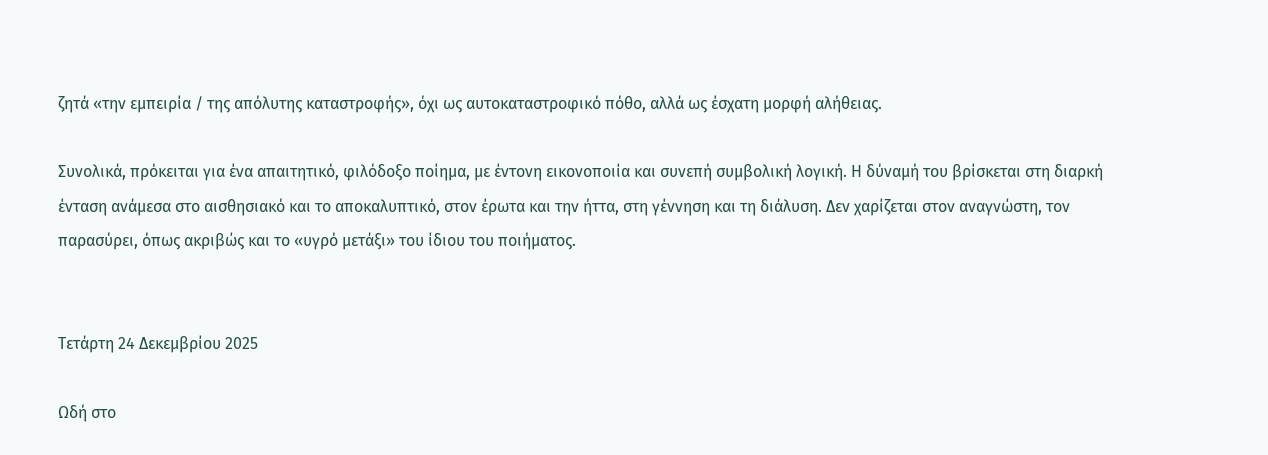ζητά «την εμπειρία / της απόλυτης καταστροφής», όχι ως αυτοκαταστροφικό πόθο, αλλά ως έσχατη μορφή αλήθειας.

Συνολικά, πρόκειται για ένα απαιτητικό, φιλόδοξο ποίημα, με έντονη εικονοποιία και συνεπή συμβολική λογική. Η δύναμή του βρίσκεται στη διαρκή ένταση ανάμεσα στο αισθησιακό και το αποκαλυπτικό, στον έρωτα και την ήττα, στη γέννηση και τη διάλυση. Δεν χαρίζεται στον αναγνώστη, τον παρασύρει, όπως ακριβώς και το «υγρό μετάξι» του ίδιου του ποιήματος.


Τετάρτη 24 Δεκεμβρίου 2025

Ωδή στο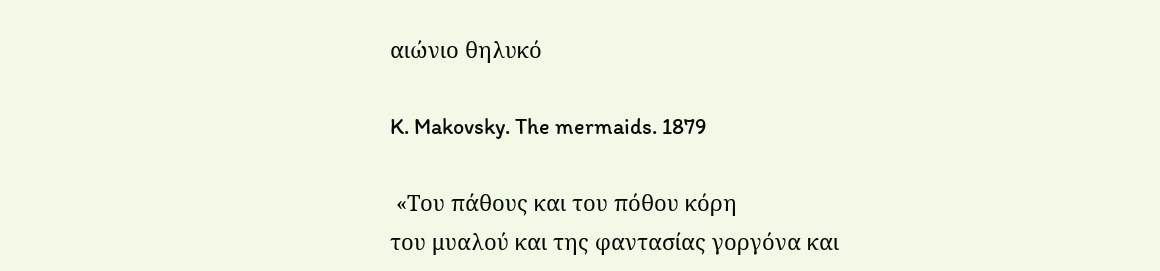αιώνιο θηλυκό

K. Makovsky. The mermaids. 1879

 «Του πάθους και του πόθου κόρη
του μυαλού και της φαντασίας γοργόνα και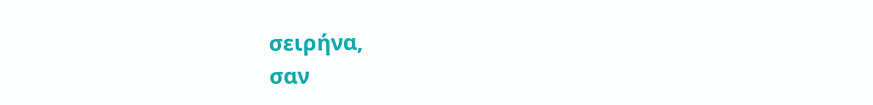σειρήνα,
σαν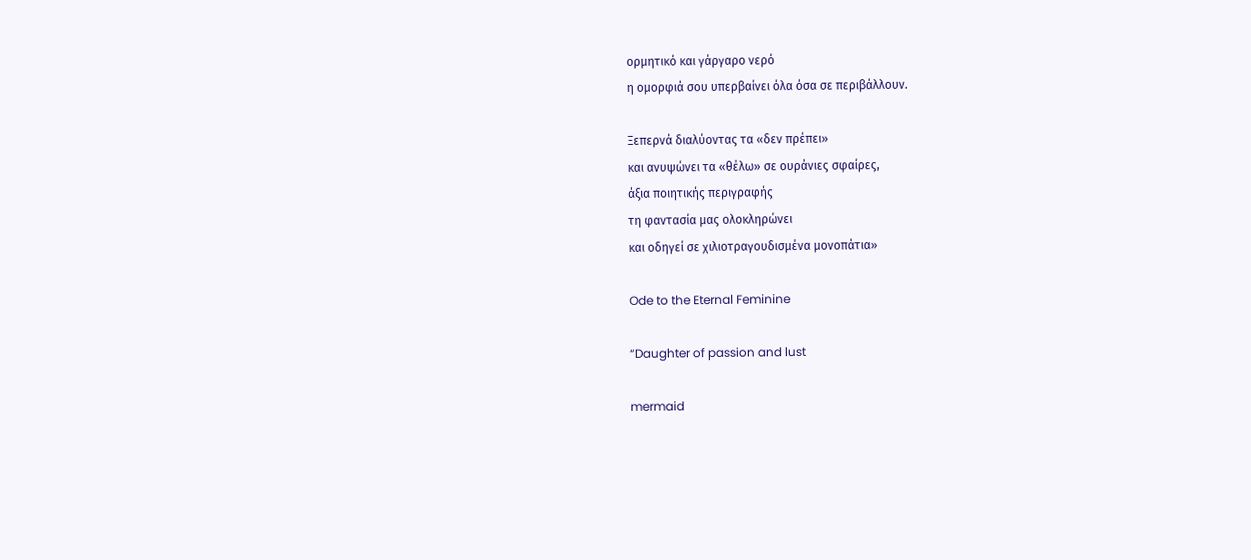ορμητικό και γάργαρο νερό
η ομορφιά σου υπερβαίνει όλα όσα σε περιβάλλουν.

Ξεπερνά διαλύοντας τα «δεν πρέπει»
και ανυψώνει τα «θέλω» σε ουράνιες σφαίρες,
άξια ποιητικής περιγραφής
τη φαντασία μας ολοκληρώνει
και οδηγεί σε χιλιοτραγουδισμένα μονοπάτια»

Ode to the Eternal Feminine

“Daughter of passion and lust

mermaid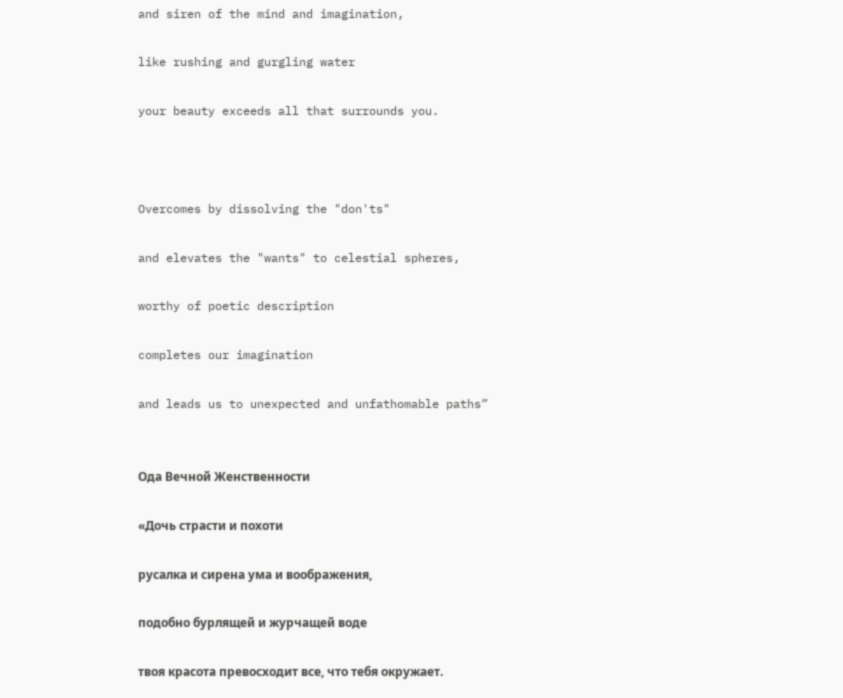and siren of the mind and imagination,

like rushing and gurgling water

your beauty exceeds all that surrounds you.



Overcomes by dissolving the "don'ts"

and elevates the "wants" to celestial spheres,

worthy of poetic description

completes our imagination

and leads us to unexpected and unfathomable paths”


Ода Вечной Женственности

«Дочь страсти и похоти

русалка и сирена ума и воображения,

подобно бурлящей и журчащей воде

твоя красота превосходит все, что тебя окружает.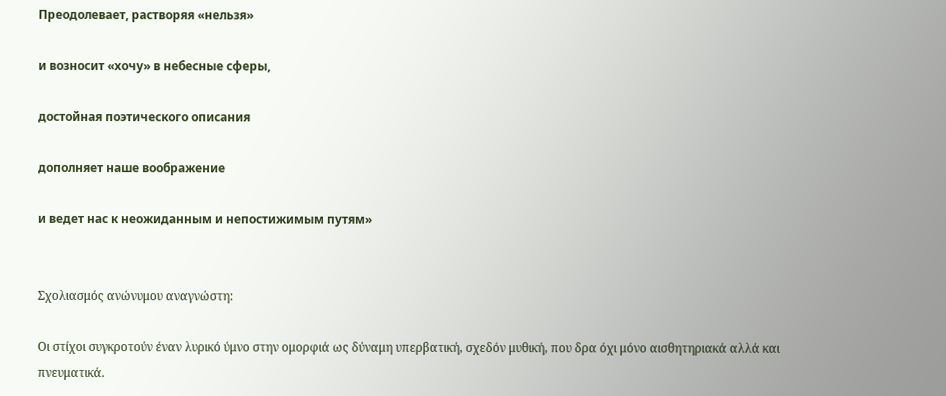Преодолевает, растворяя «нельзя»

и возносит «хочу» в небесные сферы,

достойная поэтического описания

дополняет наше воображение

и ведет нас к неожиданным и непостижимым путям»


Σχολιασμός ανώνυμου αναγνώστη:

Οι στίχοι συγκροτούν έναν λυρικό ύμνο στην ομορφιά ως δύναμη υπερβατική, σχεδόν μυθική, που δρα όχι μόνο αισθητηριακά αλλά και πνευματικά.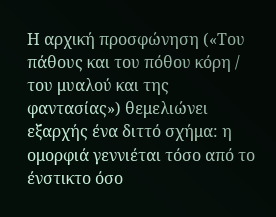Η αρχική προσφώνηση («Του πάθους και του πόθου κόρη / του μυαλού και της φαντασίας») θεμελιώνει εξαρχής ένα διττό σχήμα: η ομορφιά γεννιέται τόσο από το ένστικτο όσο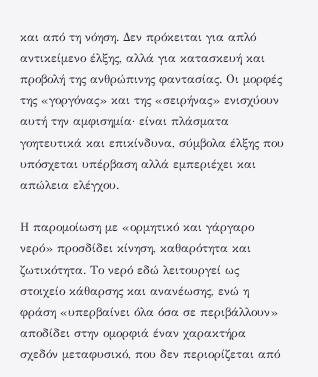και από τη νόηση. Δεν πρόκειται για απλό αντικείμενο έλξης, αλλά για κατασκευή και προβολή της ανθρώπινης φαντασίας. Οι μορφές της «γοργόνας» και της «σειρήνας» ενισχύουν αυτή την αμφισημία· είναι πλάσματα γοητευτικά και επικίνδυνα, σύμβολα έλξης που υπόσχεται υπέρβαση αλλά εμπεριέχει και απώλεια ελέγχου.

Η παρομοίωση με «ορμητικό και γάργαρο νερό» προσδίδει κίνηση, καθαρότητα και ζωτικότητα. Το νερό εδώ λειτουργεί ως στοιχείο κάθαρσης και ανανέωσης, ενώ η φράση «υπερβαίνει όλα όσα σε περιβάλλουν» αποδίδει στην ομορφιά έναν χαρακτήρα σχεδόν μεταφυσικό, που δεν περιορίζεται από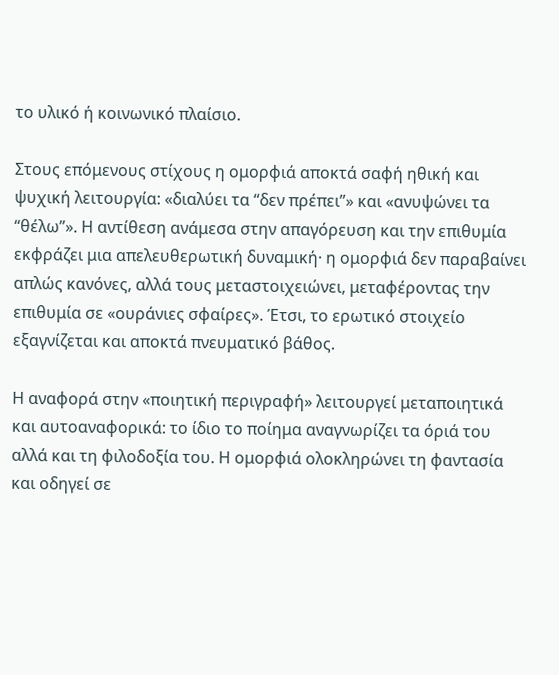το υλικό ή κοινωνικό πλαίσιο.

Στους επόμενους στίχους η ομορφιά αποκτά σαφή ηθική και ψυχική λειτουργία: «διαλύει τα “δεν πρέπει”» και «ανυψώνει τα “θέλω”». Η αντίθεση ανάμεσα στην απαγόρευση και την επιθυμία εκφράζει μια απελευθερωτική δυναμική· η ομορφιά δεν παραβαίνει απλώς κανόνες, αλλά τους μεταστοιχειώνει, μεταφέροντας την επιθυμία σε «ουράνιες σφαίρες». Έτσι, το ερωτικό στοιχείο εξαγνίζεται και αποκτά πνευματικό βάθος.

Η αναφορά στην «ποιητική περιγραφή» λειτουργεί μεταποιητικά και αυτοαναφορικά: το ίδιο το ποίημα αναγνωρίζει τα όριά του αλλά και τη φιλοδοξία του. Η ομορφιά ολοκληρώνει τη φαντασία και οδηγεί σε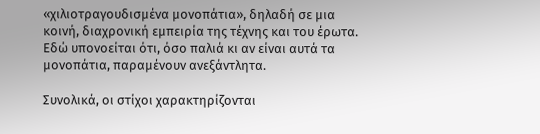«χιλιοτραγουδισμένα μονοπάτια», δηλαδή σε μια κοινή, διαχρονική εμπειρία της τέχνης και του έρωτα. Εδώ υπονοείται ότι, όσο παλιά κι αν είναι αυτά τα μονοπάτια, παραμένουν ανεξάντλητα.

Συνολικά, οι στίχοι χαρακτηρίζονται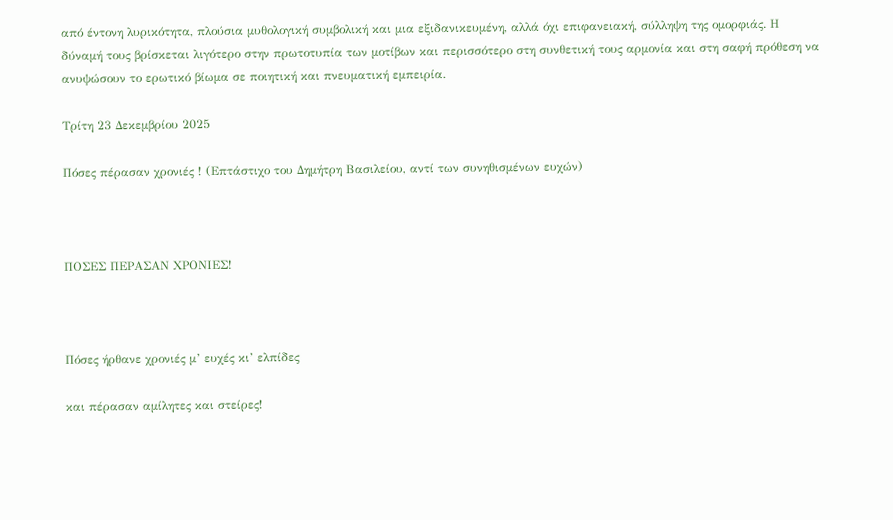από έντονη λυρικότητα, πλούσια μυθολογική συμβολική και μια εξιδανικευμένη, αλλά όχι επιφανειακή, σύλληψη της ομορφιάς. Η δύναμή τους βρίσκεται λιγότερο στην πρωτοτυπία των μοτίβων και περισσότερο στη συνθετική τους αρμονία και στη σαφή πρόθεση να ανυψώσουν το ερωτικό βίωμα σε ποιητική και πνευματική εμπειρία.

Τρίτη 23 Δεκεμβρίου 2025

Πόσες πέρασαν χρονιές ! (Επτάστιχο του Δημήτρη Βασιλείου, αντί των συνηθισμένων ευχών)



ΠΟΣΕΣ ΠΕΡΑΣΑΝ ΧΡΟΝΙΕΣ!



Πόσες ήρθανε χρονιές μ’ ευχές κι’ ελπίδες

και πέρασαν αμίλητες και στείρες!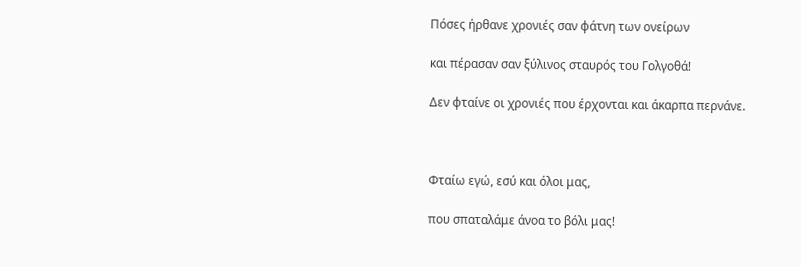Πόσες ήρθανε χρονιές σαν φάτνη των ονείρων

και πέρασαν σαν ξύλινος σταυρός του Γολγοθά!

Δεν φταίνε οι χρονιές που έρχονται και άκαρπα περνάνε.



Φταίω εγώ, εσύ και όλοι μας,

που σπαταλάμε άνοα το βόλι μας!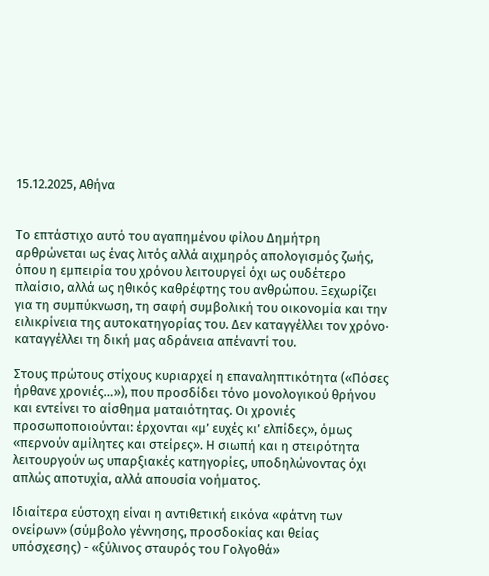15.12.2025, Αθήνα


Το επτάστιχο αυτό του αγαπημένου φίλου Δημήτρη αρθρώνεται ως ένας λιτός αλλά αιχμηρός απολογισμός ζωής, όπου η εμπειρία του χρόνου λειτουργεί όχι ως ουδέτερο πλαίσιο, αλλά ως ηθικός καθρέφτης του ανθρώπου. Ξεχωρίζει για τη συμπύκνωση, τη σαφή συμβολική του οικονομία και την ειλικρίνεια της αυτοκατηγορίας του. Δεν καταγγέλλει τον χρόνο· καταγγέλλει τη δική μας αδράνεια απέναντί του.

Στους πρώτους στίχους κυριαρχεί η επαναληπτικότητα («Πόσες ήρθανε χρονιές…»), που προσδίδει τόνο μονολογικού θρήνου και εντείνει το αίσθημα ματαιότητας. Οι χρονιές προσωποποιούνται: έρχονται «μ’ ευχές κι’ ελπίδες», όμως «περνούν αμίλητες και στείρες». Η σιωπή και η στειρότητα λειτουργούν ως υπαρξιακές κατηγορίες, υποδηλώνοντας όχι απλώς αποτυχία, αλλά απουσία νοήματος.

Ιδιαίτερα εύστοχη είναι η αντιθετική εικόνα «φάτνη των ονείρων» (σύμβολο γέννησης, προσδοκίας και θείας υπόσχεσης) - «ξύλινος σταυρός του Γολγοθά»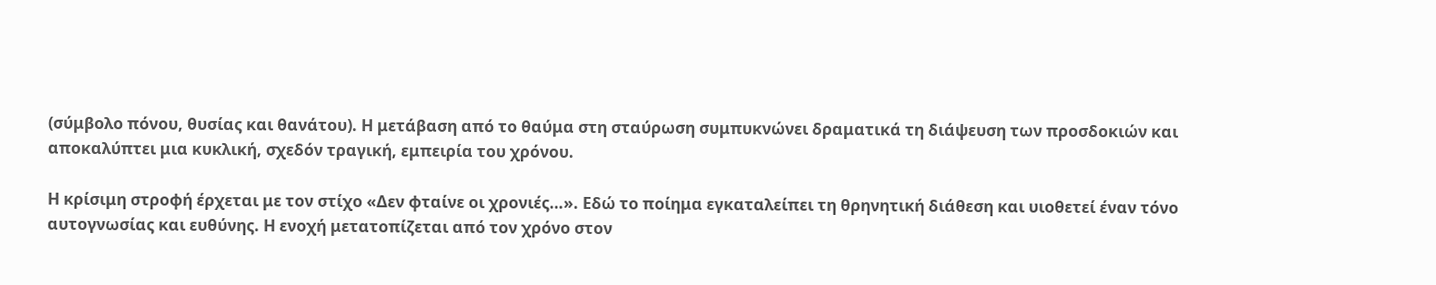(σύμβολο πόνου, θυσίας και θανάτου). Η μετάβαση από το θαύμα στη σταύρωση συμπυκνώνει δραματικά τη διάψευση των προσδοκιών και αποκαλύπτει μια κυκλική, σχεδόν τραγική, εμπειρία του χρόνου.

Η κρίσιμη στροφή έρχεται με τον στίχο «Δεν φταίνε οι χρονιές…». Εδώ το ποίημα εγκαταλείπει τη θρηνητική διάθεση και υιοθετεί έναν τόνο αυτογνωσίας και ευθύνης. Η ενοχή μετατοπίζεται από τον χρόνο στον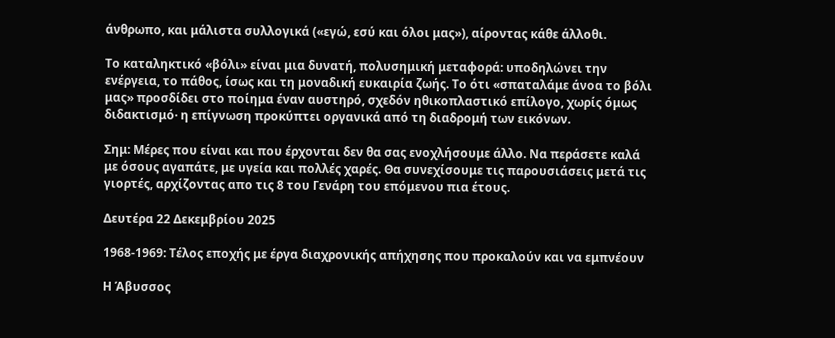άνθρωπο, και μάλιστα συλλογικά («εγώ, εσύ και όλοι μας»), αίροντας κάθε άλλοθι.

Το καταληκτικό «βόλι» είναι μια δυνατή, πολυσημική μεταφορά: υποδηλώνει την ενέργεια, το πάθος, ίσως και τη μοναδική ευκαιρία ζωής. Το ότι «σπαταλάμε άνοα το βόλι μας» προσδίδει στο ποίημα έναν αυστηρό, σχεδόν ηθικοπλαστικό επίλογο, χωρίς όμως διδακτισμό· η επίγνωση προκύπτει οργανικά από τη διαδρομή των εικόνων.

Σημ: Μέρες που είναι και που έρχονται δεν θα σας ενοχλήσουμε άλλο. Να περάσετε καλά με όσους αγαπάτε, με υγεία και πολλές χαρές. Θα συνεχίσουμε τις παρουσιάσεις μετά τις γιορτές, αρχίζοντας απο τις 8 του Γενάρη του επόμενου πια έτους.

Δευτέρα 22 Δεκεμβρίου 2025

1968-1969: Τέλος εποχής με έργα διαχρονικής απήχησης που προκαλούν και να εμπνέουν

Η Άβυσσος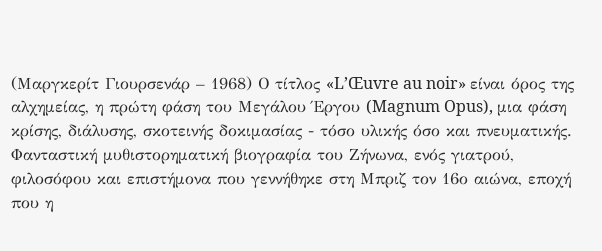(Μαργκερίτ Γιουρσενάρ – 1968) Ο τίτλος «L’Œuvre au noir» είναι όρος της αλχημείας, η πρώτη φάση του Μεγάλου Έργου (Magnum Opus), μια φάση κρίσης, διάλυσης, σκοτεινής δοκιμασίας - τόσο υλικής όσο και πνευματικής. Φανταστική μυθιστορηματική βιογραφία του Ζήνωνα, ενός γιατρού, φιλοσόφου και επιστήμονα που γεννήθηκε στη Μπριζ τον 16ο αιώνα, εποχή που η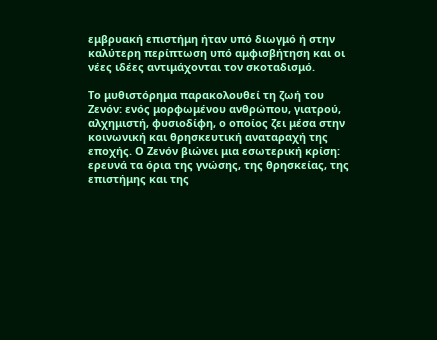εμβρυακή επιστήμη ήταν υπό διωγμό ή στην καλύτερη περίπτωση υπό αμφισβήτηση και οι νέες ιδέες αντιμάχονται τον σκοταδισμό.

Το μυθιστόρημα παρακολουθεί τη ζωή του Ζενόν: ενός μορφωμένου ανθρώπου, γιατρού, αλχημιστή, φυσιοδίφη, ο οποίος ζει μέσα στην κοινωνική και θρησκευτική αναταραχή της εποχής. Ο Ζενόν βιώνει μια εσωτερική κρίση: ερευνά τα όρια της γνώσης, της θρησκείας, της επιστήμης και της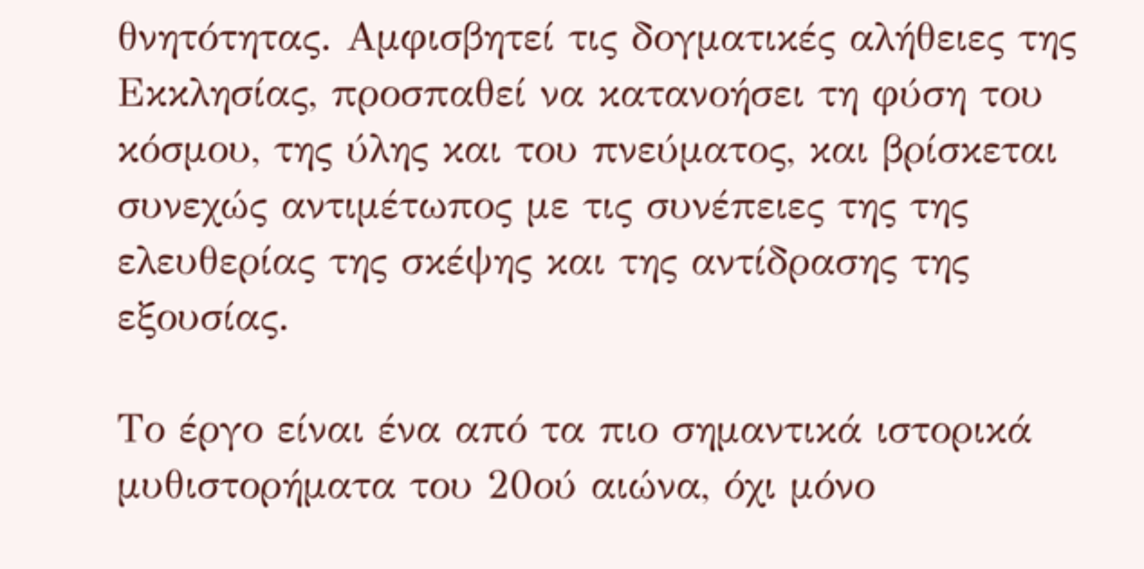θνητότητας. Αμφισβητεί τις δογματικές αλήθειες της Εκκλησίας, προσπαθεί να κατανοήσει τη φύση του κόσμου, της ύλης και του πνεύματος, και βρίσκεται συνεχώς αντιμέτωπος με τις συνέπειες της της ελευθερίας της σκέψης και της αντίδρασης της εξουσίας.

Το έργο είναι ένα από τα πιο σημαντικά ιστορικά μυθιστορήματα του 20ού αιώνα, όχι μόνο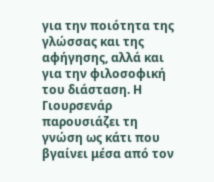για την ποιότητα της γλώσσας και της αφήγησης, αλλά και για την φιλοσοφική του διάσταση. Η Γιουρσενάρ παρουσιάζει τη γνώση ως κάτι που βγαίνει μέσα από τον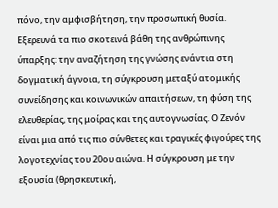πόνο, την αμφισβήτηση, την προσωπική θυσία. Εξερευνά τα πιο σκοτεινά βάθη της ανθρώπινης ύπαρξης: την αναζήτηση της γνώσης ενάντια στη δογματική άγνοια, τη σύγκρουση μεταξύ ατομικής συνείδησης και κοινωνικών απαιτήσεων, τη φύση της ελευθερίας, της μοίρας και της αυτογνωσίας. Ο Ζενόν είναι μια από τις πιο σύνθετες και τραγικές φιγούρες της λογοτεχνίας του 20ου αιώνα. Η σύγκρουση με την εξουσία (θρησκευτική,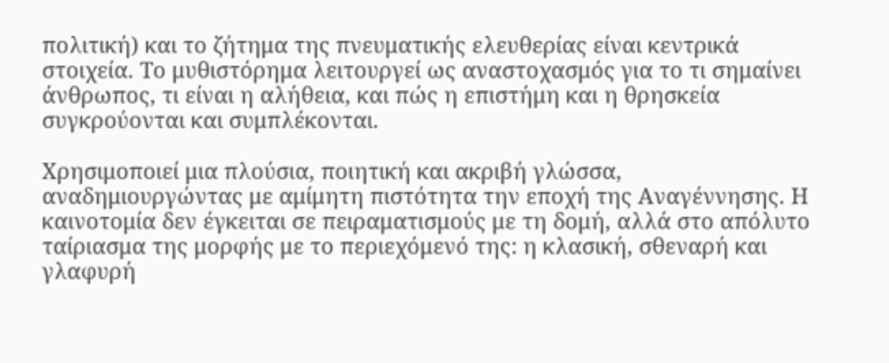πολιτική) και το ζήτημα της πνευματικής ελευθερίας είναι κεντρικά στοιχεία. Το μυθιστόρημα λειτουργεί ως αναστοχασμός για το τι σημαίνει άνθρωπος, τι είναι η αλήθεια, και πώς η επιστήμη και η θρησκεία συγκρούονται και συμπλέκονται.

Χρησιμοποιεί μια πλούσια, ποιητική και ακριβή γλώσσα, αναδημιουργώντας με αμίμητη πιστότητα την εποχή της Αναγέννησης. Η καινοτομία δεν έγκειται σε πειραματισμούς με τη δομή, αλλά στο απόλυτο ταίριασμα της μορφής με το περιεχόμενό της: η κλασική, σθεναρή και γλαφυρή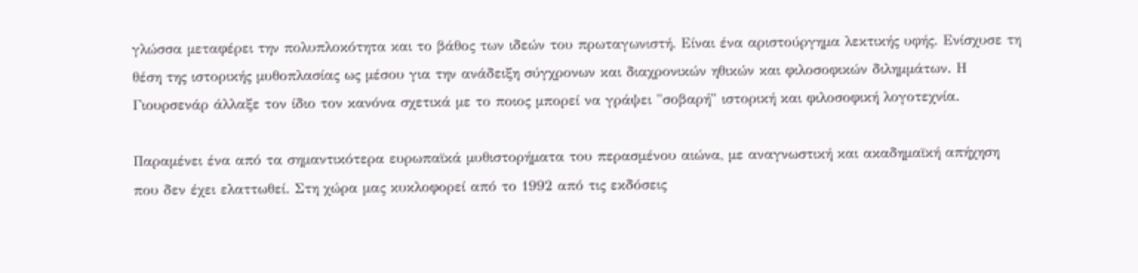γλώσσα μεταφέρει την πολυπλοκότητα και το βάθος των ιδεών του πρωταγωνιστή. Είναι ένα αριστούργημα λεκτικής υφής. Ενίσχυσε τη θέση της ιστορικής μυθοπλασίας ως μέσου για την ανάδειξη σύγχρονων και διαχρονικών ηθικών και φιλοσοφικών διλημμάτων. Η Γιουρσενάρ άλλαξε τον ίδιο τον κανόνα σχετικά με το ποιος μπορεί να γράψει "σοβαρή" ιστορική και φιλοσοφική λογοτεχνία.

Παραμένει ένα από τα σημαντικότερα ευρωπαϊκά μυθιστορήματα του περασμένου αιώνα, με αναγνωστική και ακαδημαϊκή απήχηση που δεν έχει ελαττωθεί. Στη χώρα μας κυκλοφορεί από το 1992 από τις εκδόσεις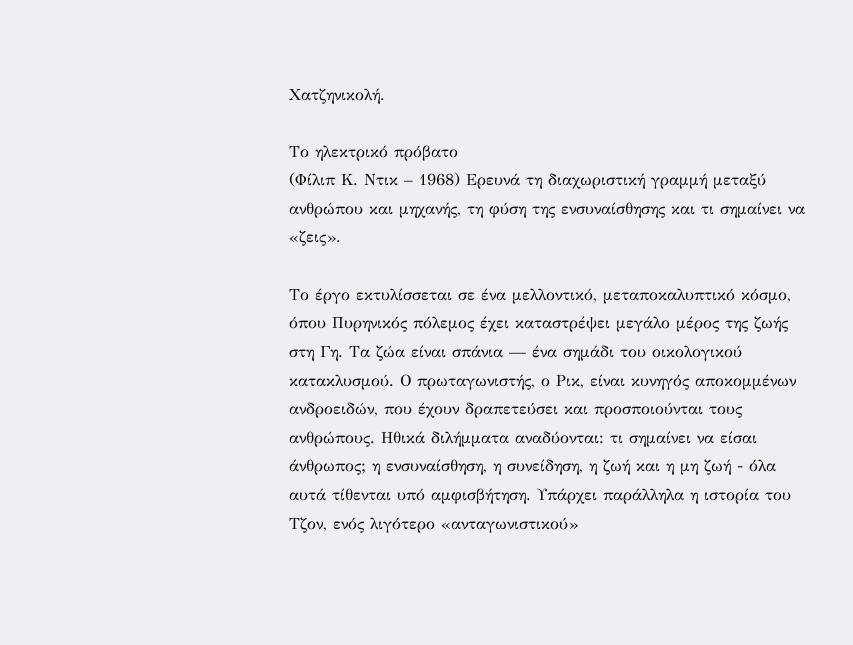Χατζηνικολή.

Το ηλεκτρικό πρόβατο
(Φίλιπ Κ. Ντικ – 1968) Ερευνά τη διαχωριστική γραμμή μεταξύ ανθρώπου και μηχανής, τη φύση της ενσυναίσθησης και τι σημαίνει να «ζεις».

Το έργο εκτυλίσσεται σε ένα μελλοντικό, μεταποκαλυπτικό κόσμο, όπου Πυρηνικός πόλεμος έχει καταστρέψει μεγάλο μέρος της ζωής στη Γη. Τα ζώα είναι σπάνια — ένα σημάδι του οικολογικού κατακλυσμού. Ο πρωταγωνιστής, ο Ρικ, είναι κυνηγός αποκομμένων ανδροειδών, που έχουν δραπετεύσει και προσποιούνται τους ανθρώπους. Ηθικά διλήμματα αναδύονται: τι σημαίνει να είσαι άνθρωπος; η ενσυναίσθηση, η συνείδηση, η ζωή και η μη ζωή - όλα αυτά τίθενται υπό αμφισβήτηση. Υπάρχει παράλληλα η ιστορία του Τζον, ενός λιγότερο «ανταγωνιστικού»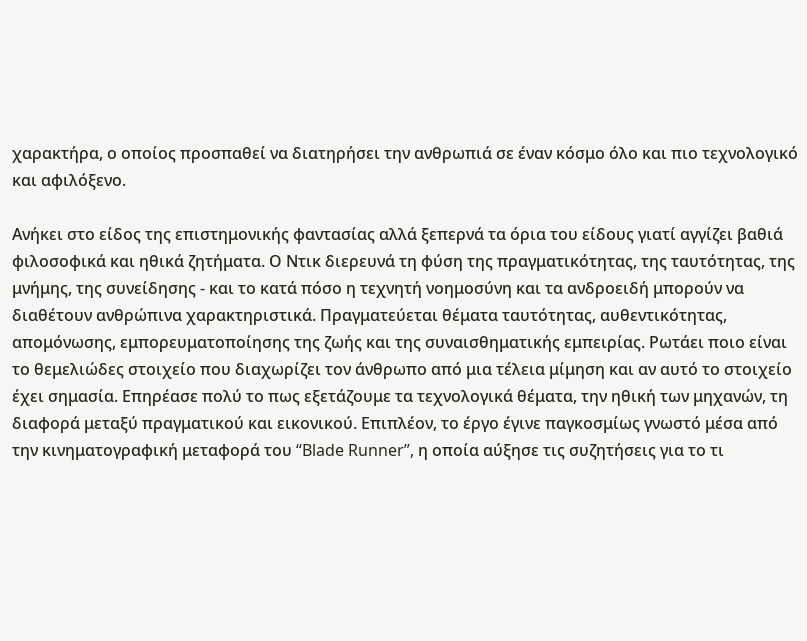χαρακτήρα, ο οποίος προσπαθεί να διατηρήσει την ανθρωπιά σε έναν κόσμο όλο και πιο τεχνολογικό και αφιλόξενο.

Ανήκει στο είδος της επιστημονικής φαντασίας αλλά ξεπερνά τα όρια του είδους γιατί αγγίζει βαθιά φιλοσοφικά και ηθικά ζητήματα. Ο Ντικ διερευνά τη φύση της πραγματικότητας, της ταυτότητας, της μνήμης, της συνείδησης - και το κατά πόσο η τεχνητή νοημοσύνη και τα ανδροειδή μπορούν να διαθέτουν ανθρώπινα χαρακτηριστικά. Πραγματεύεται θέματα ταυτότητας, αυθεντικότητας, απομόνωσης, εμπορευματοποίησης της ζωής και της συναισθηματικής εμπειρίας. Ρωτάει ποιο είναι το θεμελιώδες στοιχείο που διαχωρίζει τον άνθρωπο από μια τέλεια μίμηση και αν αυτό το στοιχείο έχει σημασία. Επηρέασε πολύ το πως εξετάζουμε τα τεχνολογικά θέματα, την ηθική των μηχανών, τη διαφορά μεταξύ πραγματικού και εικονικού. Επιπλέον, το έργο έγινε παγκοσμίως γνωστό μέσα από την κινηματογραφική μεταφορά του “Blade Runner”, η οποία αύξησε τις συζητήσεις για το τι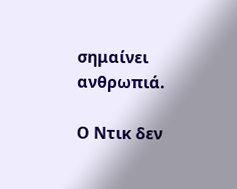σημαίνει ανθρωπιά.

Ο Ντικ δεν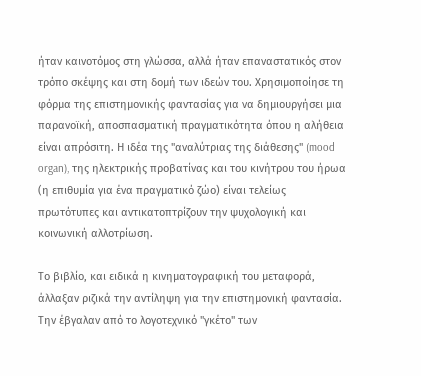ήταν καινοτόμος στη γλώσσα, αλλά ήταν επαναστατικός στον τρόπο σκέψης και στη δομή των ιδεών του. Χρησιμοποίησε τη φόρμα της επιστημονικής φαντασίας για να δημιουργήσει μια παρανοϊκή, αποσπασματική πραγματικότητα όπου η αλήθεια είναι απρόσιτη. Η ιδέα της "αναλύτριας της διάθεσης" (mood organ), της ηλεκτρικής προβατίνας και του κινήτρου του ήρωα (η επιθυμία για ένα πραγματικό ζώο) είναι τελείως πρωτότυπες και αντικατοπτρίζουν την ψυχολογική και κοινωνική αλλοτρίωση.

Το βιβλίο, και ειδικά η κινηματογραφική του μεταφορά, άλλαξαν ριζικά την αντίληψη για την επιστημονική φαντασία. Την έβγαλαν από το λογοτεχνικό "γκέτο" των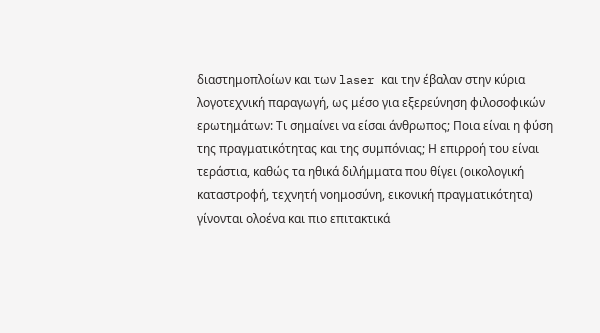διαστημοπλοίων και των laser και την έβαλαν στην κύρια λογοτεχνική παραγωγή, ως μέσο για εξερεύνηση φιλοσοφικών ερωτημάτων: Τι σημαίνει να είσαι άνθρωπος; Ποια είναι η φύση της πραγματικότητας και της συμπόνιας; Η επιρροή του είναι τεράστια, καθώς τα ηθικά διλήμματα που θίγει (οικολογική καταστροφή, τεχνητή νοημοσύνη, εικονική πραγματικότητα) γίνονται ολοένα και πιο επιτακτικά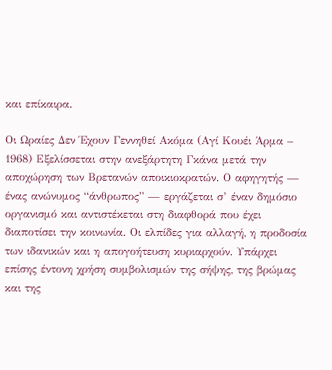και επίκαιρα.

Οι Ωραίες Δεν Έχουν Γεννηθεί Ακόμα (Αγί Κουέι Άρμα – 1968) Εξελίσσεται στην ανεξάρτητη Γκάνα μετά την αποχώρηση των Βρετανών αποικιοκρατών. Ο αφηγητής — ένας ανώνυμος “άνθρωπος” — εργάζεται σ’ έναν δημόσιο οργανισμό και αντιστέκεται στη διαφθορά που έχει διαποτίσει την κοινωνία. Οι ελπίδες για αλλαγή, η προδοσία των ιδανικών και η απογοήτευση κυριαρχούν. Υπάρχει επίσης έντονη χρήση συμβολισμών της σήψης, της βρώμας και της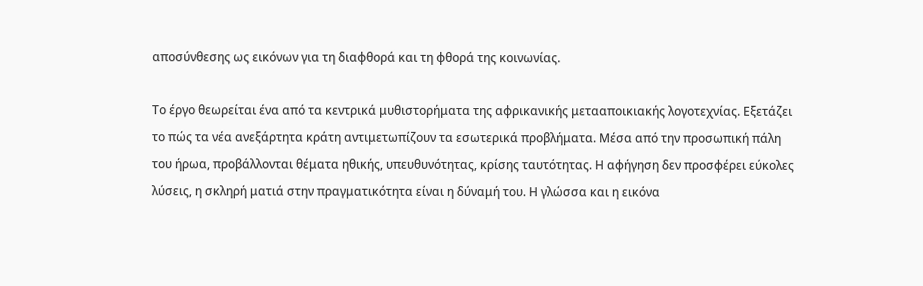αποσύνθεσης ως εικόνων για τη διαφθορά και τη φθορά της κοινωνίας.

Το έργο θεωρείται ένα από τα κεντρικά μυθιστορήματα της αφρικανικής μετααποικιακής λογοτεχνίας. Εξετάζει το πώς τα νέα ανεξάρτητα κράτη αντιμετωπίζουν τα εσωτερικά προβλήματα. Μέσα από την προσωπική πάλη του ήρωα, προβάλλονται θέματα ηθικής, υπευθυνότητας, κρίσης ταυτότητας. Η αφήγηση δεν προσφέρει εύκολες λύσεις, η σκληρή ματιά στην πραγματικότητα είναι η δύναμή του. Η γλώσσα και η εικόνα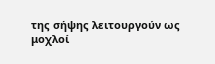της σήψης λειτουργούν ως μοχλοί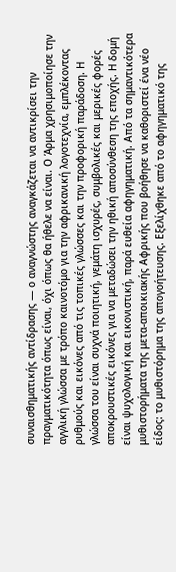συναισθηματικής αντίδρασης — ο αναγνώστης αναγκάζεται να αντικρίσει την πραγματικότητα όπως είναι, όχι όπως θα ήθελε να είναι. Ο Άρμα χρησιμοποίησε την αγγλική γλώσσα με τρόπο καινοτόμο για την αφρικανική λογοτεχνία, εμπλέκοντας ρυθμούς και εικόνες από τις τοπικές γλώσσες και την προφορική παράδοση. Η γλώσσα του είναι συχνά ποιητική, γεμάτη ισχυρές, συμβολικές και μερικές φορές αποκρουστικές εικόνες για να μεταδώσει την ηθική αποσύνθεση της εποχής. Η δομή είναι ψυχολογική και εικονιστική, παρά ευθεία αφηγηματική. Από τα σημαντικότερα μυθιστορήματα της μετα-αποικιακής Αφρικής που βοήθησε να καθοριστεί ένα νέο είδος: το μυθιστόρημα της απογοήτευσης. Εξελίχθηκε από το αφηγηματικό της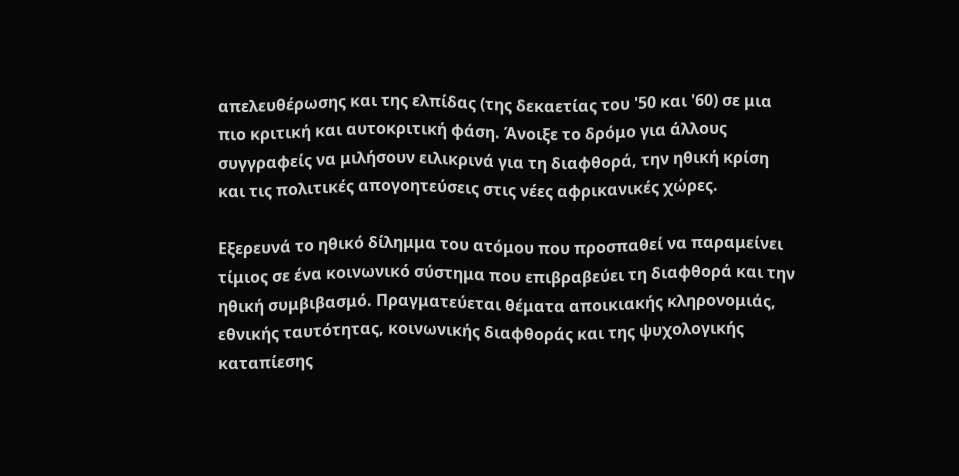απελευθέρωσης και της ελπίδας (της δεκαετίας του '50 και '60) σε μια πιο κριτική και αυτοκριτική φάση. Άνοιξε το δρόμο για άλλους συγγραφείς να μιλήσουν ειλικρινά για τη διαφθορά, την ηθική κρίση και τις πολιτικές απογοητεύσεις στις νέες αφρικανικές χώρες.

Εξερευνά το ηθικό δίλημμα του ατόμου που προσπαθεί να παραμείνει τίμιος σε ένα κοινωνικό σύστημα που επιβραβεύει τη διαφθορά και την ηθική συμβιβασμό. Πραγματεύεται θέματα αποικιακής κληρονομιάς, εθνικής ταυτότητας, κοινωνικής διαφθοράς και της ψυχολογικής καταπίεσης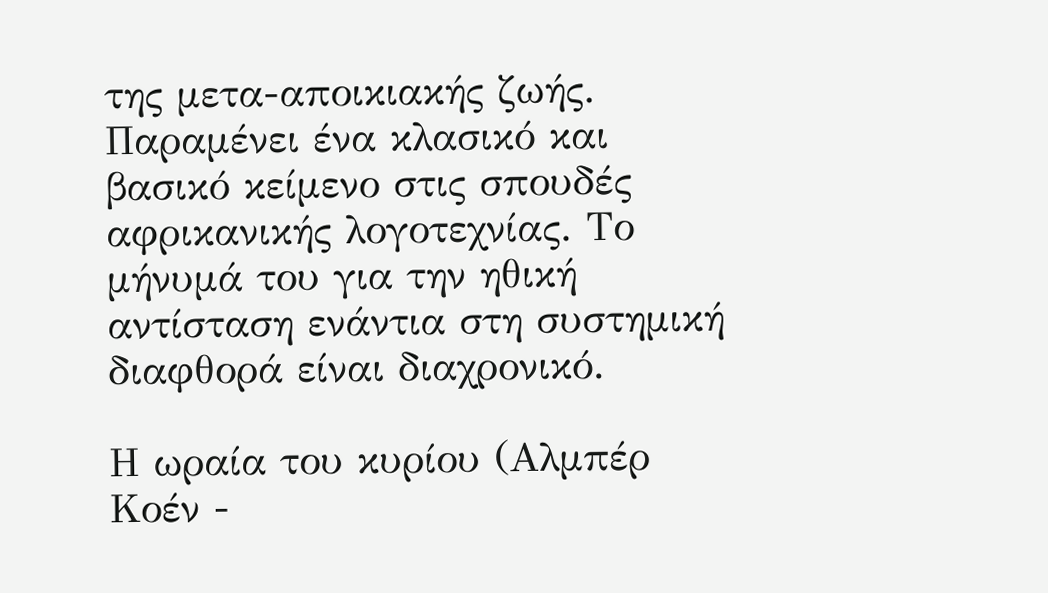της μετα-αποικιακής ζωής. Παραμένει ένα κλασικό και βασικό κείμενο στις σπουδές αφρικανικής λογοτεχνίας. Το μήνυμά του για την ηθική αντίσταση ενάντια στη συστημική διαφθορά είναι διαχρονικό.

Η ωραία του κυρίου (Αλμπέρ Κοέν -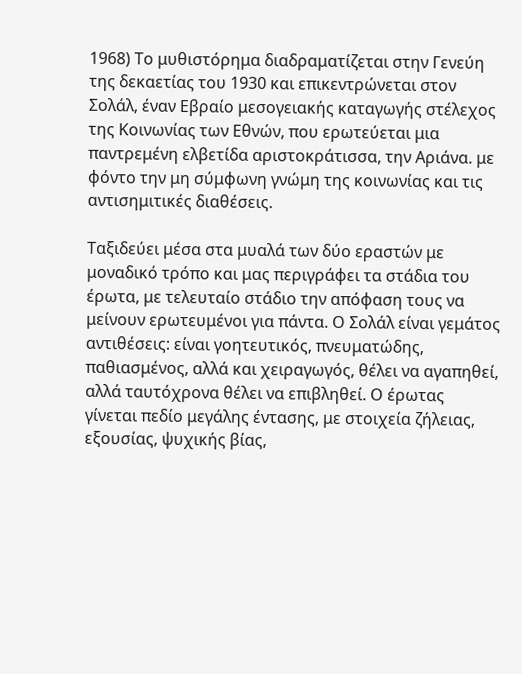1968) Το μυθιστόρημα διαδραματίζεται στην Γενεύη της δεκαετίας του 1930 και επικεντρώνεται στον Σολάλ, έναν Εβραίο μεσογειακής καταγωγής στέλεχος της Κοινωνίας των Εθνών, που ερωτεύεται μια παντρεμένη ελβετίδα αριστοκράτισσα, την Αριάνα. με φόντο την μη σύμφωνη γνώμη της κοινωνίας και τις αντισημιτικές διαθέσεις.

Ταξιδεύει μέσα στα μυαλά των δύο εραστών με μοναδικό τρόπο και μας περιγράφει τα στάδια του έρωτα, με τελευταίο στάδιο την απόφαση τους να μείνουν ερωτευμένοι για πάντα. Ο Σολάλ είναι γεμάτος αντιθέσεις: είναι γοητευτικός, πνευματώδης, παθιασμένος, αλλά και χειραγωγός, θέλει να αγαπηθεί, αλλά ταυτόχρονα θέλει να επιβληθεί. Ο έρωτας γίνεται πεδίο μεγάλης έντασης, με στοιχεία ζήλειας, εξουσίας, ψυχικής βίας,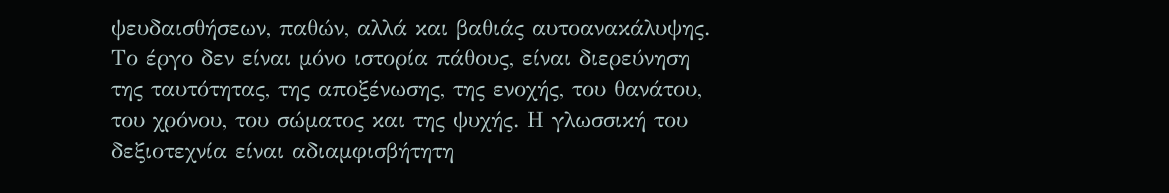ψευδαισθήσεων, παθών, αλλά και βαθιάς αυτοανακάλυψης. Το έργο δεν είναι μόνο ιστορία πάθους, είναι διερεύνηση της ταυτότητας, της αποξένωσης, της ενοχής, του θανάτου, του χρόνου, του σώματος και της ψυχής. Η γλωσσική του δεξιοτεχνία είναι αδιαμφισβήτητη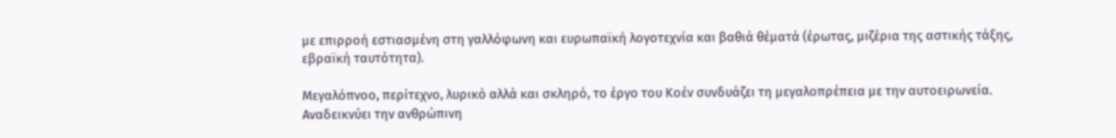με επιρροή εστιασμένη στη γαλλόφωνη και ευρωπαϊκή λογοτεχνία και βαθιά θέματά (έρωτας, μιζέρια της αστικής τάξης, εβραϊκή ταυτότητα).

Μεγαλόπνοο, περίτεχνο, λυρικό αλλά και σκληρό, το έργο του Κοέν συνδυάζει τη μεγαλοπρέπεια με την αυτοειρωνεία. Αναδεικνύει την ανθρώπινη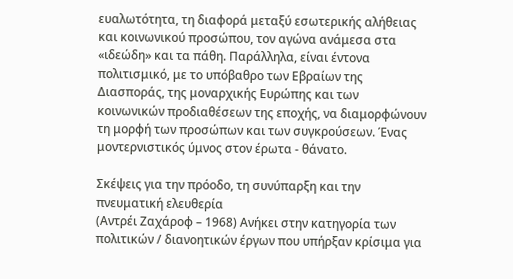ευαλωτότητα, τη διαφορά μεταξύ εσωτερικής αλήθειας και κοινωνικού προσώπου, τον αγώνα ανάμεσα στα «ιδεώδη» και τα πάθη. Παράλληλα, είναι έντονα πολιτισμικό, με το υπόβαθρο των Εβραίων της Διασποράς, της μοναρχικής Ευρώπης και των κοινωνικών προδιαθέσεων της εποχής, να διαμορφώνουν τη μορφή των προσώπων και των συγκρούσεων. Ένας μοντερνιστικός ύμνος στον έρωτα - θάνατο.

Σκέψεις για την πρόοδο, τη συνύπαρξη και την πνευματική ελευθερία
(Αντρέι Ζαχάροφ – 1968) Ανήκει στην κατηγορία των πολιτικών / διανοητικών έργων που υπήρξαν κρίσιμα για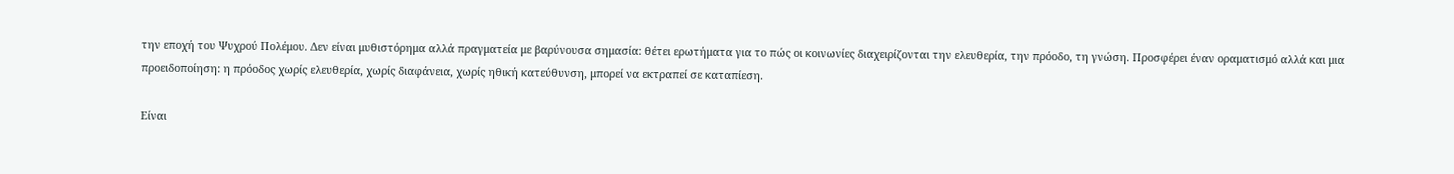την εποχή του Ψυχρού Πολέμου. Δεν είναι μυθιστόρημα αλλά πραγματεία με βαρύνουσα σημασία: θέτει ερωτήματα για το πώς οι κοινωνίες διαχειρίζονται την ελευθερία, την πρόοδο, τη γνώση. Προσφέρει έναν οραματισμό αλλά και μια προειδοποίηση: η πρόοδος χωρίς ελευθερία, χωρίς διαφάνεια, χωρίς ηθική κατεύθυνση, μπορεί να εκτραπεί σε καταπίεση.

Είναι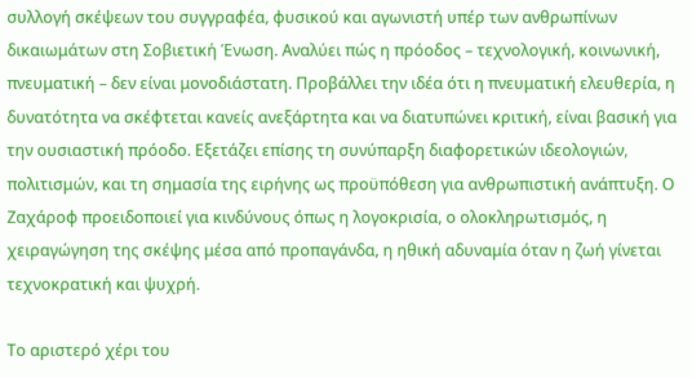συλλογή σκέψεων του συγγραφέα, φυσικού και αγωνιστή υπέρ των ανθρωπίνων δικαιωμάτων στη Σοβιετική Ένωση. Αναλύει πώς η πρόοδος – τεχνολογική, κοινωνική, πνευματική – δεν είναι μονοδιάστατη. Προβάλλει την ιδέα ότι η πνευματική ελευθερία, η δυνατότητα να σκέφτεται κανείς ανεξάρτητα και να διατυπώνει κριτική, είναι βασική για την ουσιαστική πρόοδο. Εξετάζει επίσης τη συνύπαρξη διαφορετικών ιδεολογιών, πολιτισμών, και τη σημασία της ειρήνης ως προϋπόθεση για ανθρωπιστική ανάπτυξη. Ο Ζαχάροφ προειδοποιεί για κινδύνους όπως η λογοκρισία, ο ολοκληρωτισμός, η χειραγώγηση της σκέψης μέσα από προπαγάνδα, η ηθική αδυναμία όταν η ζωή γίνεται τεχνοκρατική και ψυχρή.

Το αριστερό χέρι του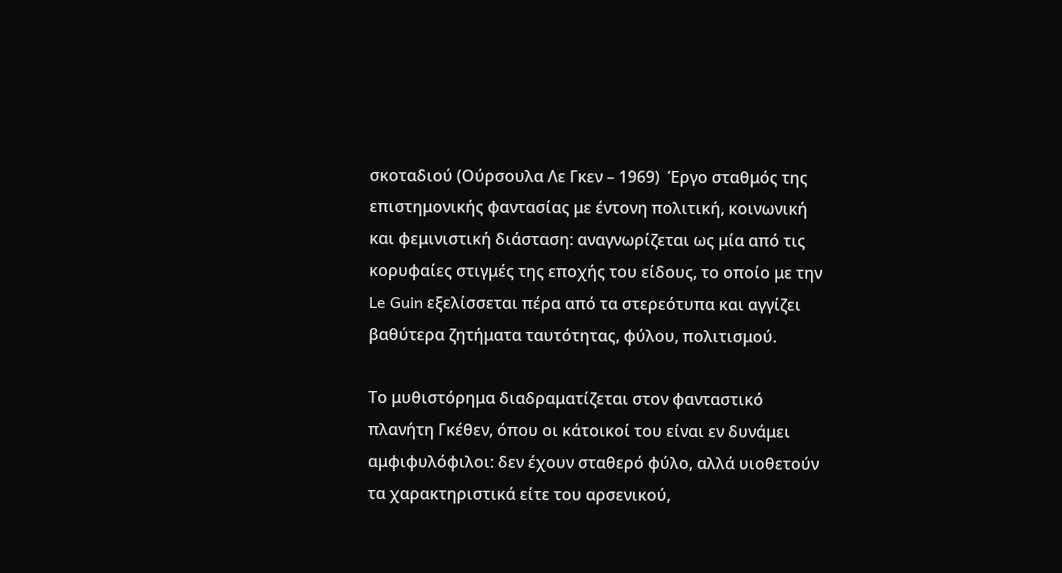σκοταδιού (Ούρσουλα Λε Γκεν – 1969)  Έργο σταθμός της επιστημονικής φαντασίας με έντονη πολιτική, κοινωνική και φεμινιστική διάσταση: αναγνωρίζεται ως μία από τις κορυφαίες στιγμές της εποχής του είδους, το οποίο με την Le Guin εξελίσσεται πέρα από τα στερεότυπα και αγγίζει βαθύτερα ζητήματα ταυτότητας, φύλου, πολιτισμού.

Το μυθιστόρημα διαδραματίζεται στον φανταστικό πλανήτη Γκέθεν, όπου οι κάτοικοί του είναι εν δυνάμει αμφιφυλόφιλοι: δεν έχουν σταθερό φύλο, αλλά υιοθετούν τα χαρακτηριστικά είτε του αρσενικού,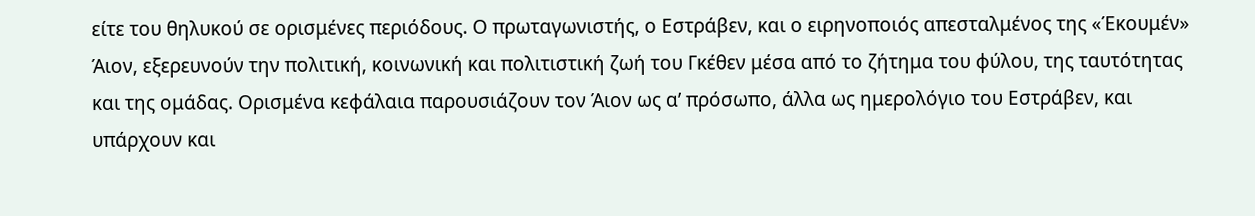είτε του θηλυκού σε ορισμένες περιόδους. Ο πρωταγωνιστής, ο Εστράβεν, και ο ειρηνοποιός απεσταλμένος της «Έκουμέν» Άιον, εξερευνούν την πολιτική, κοινωνική και πολιτιστική ζωή του Γκέθεν μέσα από το ζήτημα του φύλου, της ταυτότητας και της ομάδας. Ορισμένα κεφάλαια παρουσιάζουν τον Άιον ως αʹ πρόσωπο, άλλα ως ημερολόγιο του Εστράβεν, και υπάρχουν και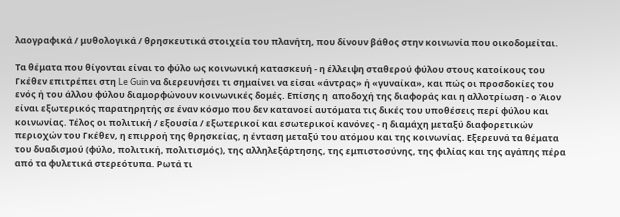λαογραφικά / μυθολογικά / θρησκευτικά στοιχεία του πλανήτη, που δίνουν βάθος στην κοινωνία που οικοδομείται.

Τα θέματα που θίγονται είναι το φύλο ως κοινωνική κατασκευή - η έλλειψη σταθερού φύλου στους κατοίκους του Γκέθεν επιτρέπει στη Le Guin να διερευνήσει τι σημαίνει να είσαι «άντρας» ή «γυναίκα», και πώς οι προσδοκίες του ενός ή του άλλου φύλου διαμορφώνουν κοινωνικές δομές. Επίσης η  αποδοχή της διαφοράς και η αλλοτρίωση - ο Άιον είναι εξωτερικός παρατηρητής σε έναν κόσμο που δεν κατανοεί αυτόματα τις δικές του υποθέσεις περί φύλου και κοινωνίας. Τέλος οι πολιτική / εξουσία / εξωτερικοί και εσωτερικοί κανόνες - η διαμάχη μεταξύ διαφορετικών περιοχών του Γκέθεν, η επιρροή της θρησκείας, η ένταση μεταξύ του ατόμου και της κοινωνίας. Εξερευνά τα θέματα του δυαδισμού (φύλο, πολιτική, πολιτισμός), της αλληλεξάρτησης, της εμπιστοσύνης, της φιλίας και της αγάπης πέρα από τα φυλετικά στερεότυπα. Ρωτά τι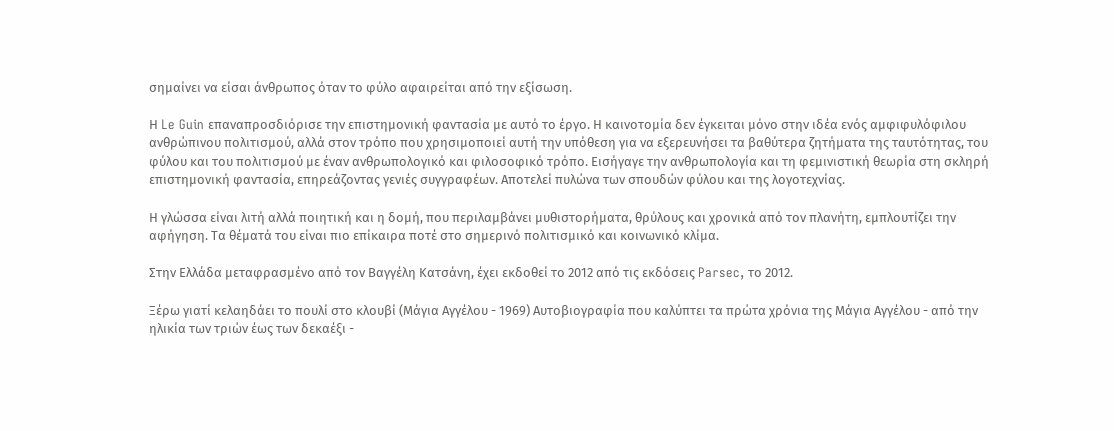σημαίνει να είσαι άνθρωπος όταν το φύλο αφαιρείται από την εξίσωση.

Η Le Guin επαναπροσδιόρισε την επιστημονική φαντασία με αυτό το έργο. Η καινοτομία δεν έγκειται μόνο στην ιδέα ενός αμφιφυλόφιλου ανθρώπινου πολιτισμού, αλλά στον τρόπο που χρησιμοποιεί αυτή την υπόθεση για να εξερευνήσει τα βαθύτερα ζητήματα της ταυτότητας, του φύλου και του πολιτισμού με έναν ανθρωπολογικό και φιλοσοφικό τρόπο. Εισήγαγε την ανθρωπολογία και τη φεμινιστική θεωρία στη σκληρή επιστημονική φαντασία, επηρεάζοντας γενιές συγγραφέων. Αποτελεί πυλώνα των σπουδών φύλου και της λογοτεχνίας.

Η γλώσσα είναι λιτή αλλά ποιητική και η δομή, που περιλαμβάνει μυθιστορήματα, θρύλους και χρονικά από τον πλανήτη, εμπλουτίζει την αφήγηση. Τα θέματά του είναι πιο επίκαιρα ποτέ στο σημερινό πολιτισμικό και κοινωνικό κλίμα.

Στην Ελλάδα μεταφρασμένο από τον Βαγγέλη Κατσάνη, έχει εκδοθεί το 2012 από τις εκδόσεις Parsec, το 2012.

Ξέρω γιατί κελαηδάει το πουλί στο κλουβί (Μάγια Αγγέλου - 1969) Αυτοβιογραφία που καλύπτει τα πρώτα χρόνια της Μάγια Αγγέλου - από την ηλικία των τριών έως των δεκαέξι -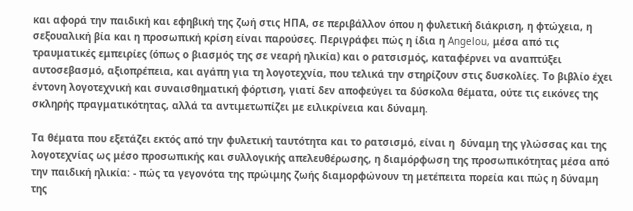και αφορά την παιδική και εφηβική της ζωή στις ΗΠΑ, σε περιβάλλον όπου η φυλετική διάκριση, η φτώχεια, η σεξουαλική βία και η προσωπική κρίση είναι παρούσες. Περιγράφει πώς η ίδια η Angelou, μέσα από τις τραυματικές εμπειρίες (όπως ο βιασμός της σε νεαρή ηλικία) και ο ρατσισμός, καταφέρνει να αναπτύξει αυτοσεβασμό, αξιοπρέπεια, και αγάπη για τη λογοτεχνία, που τελικά την στηρίζουν στις δυσκολίες. Το βιβλίο έχει έντονη λογοτεχνική και συναισθηματική φόρτιση, γιατί δεν αποφεύγει τα δύσκολα θέματα, ούτε τις εικόνες της σκληρής πραγματικότητας, αλλά τα αντιμετωπίζει με ειλικρίνεια και δύναμη.

Τα θέματα που εξετάζει εκτός από την φυλετική ταυτότητα και το ρατσισμό, είναι η  δύναμη της γλώσσας και της λογοτεχνίας ως μέσο προσωπικής και συλλογικής απελευθέρωσης, η διαμόρφωση της προσωπικότητας μέσα από την παιδική ηλικία: - πώς τα γεγονότα της πρώιμης ζωής διαμορφώνουν τη μετέπειτα πορεία και πώς η δύναμη της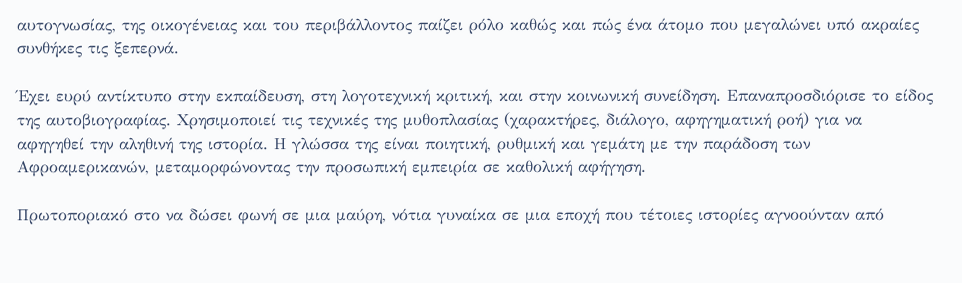αυτογνωσίας, της οικογένειας και του περιβάλλοντος παίζει ρόλο καθώς και πώς ένα άτομο που μεγαλώνει υπό ακραίες συνθήκες τις ξεπερνά.

Έχει ευρύ αντίκτυπο στην εκπαίδευση, στη λογοτεχνική κριτική, και στην κοινωνική συνείδηση. Επαναπροσδιόρισε το είδος της αυτοβιογραφίας. Χρησιμοποιεί τις τεχνικές της μυθοπλασίας (χαρακτήρες, διάλογο, αφηγηματική ροή) για να αφηγηθεί την αληθινή της ιστορία. Η γλώσσα της είναι ποιητική, ρυθμική και γεμάτη με την παράδοση των Αφροαμερικανών, μεταμορφώνοντας την προσωπική εμπειρία σε καθολική αφήγηση.

Πρωτοποριακό στο να δώσει φωνή σε μια μαύρη, νότια γυναίκα σε μια εποχή που τέτοιες ιστορίες αγνοούνταν από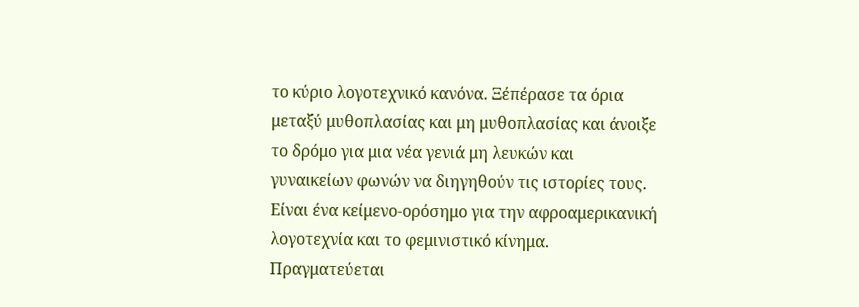το κύριο λογοτεχνικό κανόνα. Ξέπέρασε τα όρια μεταξύ μυθοπλασίας και μη μυθοπλασίας και άνοιξε το δρόμο για μια νέα γενιά μη λευκών και γυναικείων φωνών να διηγηθούν τις ιστορίες τους. Είναι ένα κείμενο-ορόσημο για την αφροαμερικανική λογοτεχνία και το φεμινιστικό κίνημα. Πραγματεύεται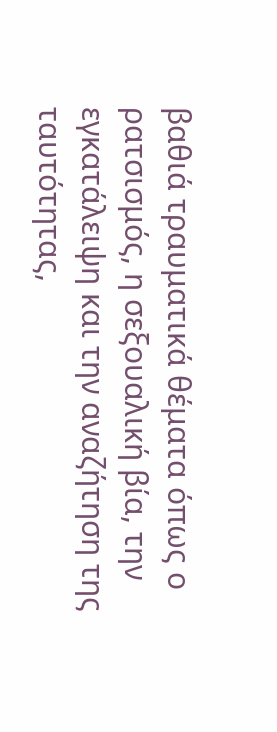βαθιά τραυματικά θέματα όπως ο ρατσισμός, η σεξουαλική βία, την εγκατάλειψη και την αναζήτηση της ταυτότητας,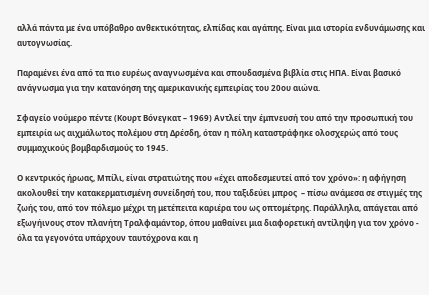αλλά πάντα με ένα υπόβαθρο ανθεκτικότητας, ελπίδας και αγάπης. Είναι μια ιστορία ενδυνάμωσης και αυτογνωσίας.

Παραμένει ένα από τα πιο ευρέως αναγνωσμένα και σπουδασμένα βιβλία στις ΗΠΑ. Είναι βασικό ανάγνωσμα για την κατανόηση της αμερικανικής εμπειρίας του 20ου αιώνα.

Σφαγείο νούμερο πέντε (Κουρτ Βόνεγκατ – 1969) Αντλεί την έμπνευσή του από την προσωπική του εμπειρία ως αιχμάλωτος πολέμου στη Δρέσδη, όταν η πόλη καταστράφηκε ολοσχερώς από τους συμμαχικούς βομβαρδισμούς το 1945.

Ο κεντρικός ήρωας, Μπίλι, είναι στρατιώτης που «έχει αποδεσμευτεί από τον χρόνο»: η αφήγηση ακολουθεί την κατακερματισμένη συνείδησή του, που ταξιδεύει μπρος  – πίσω ανάμεσα σε στιγμές της ζωής του, από τον πόλεμο μέχρι τη μετέπειτα καριέρα του ως οπτομέτρης. Παράλληλα, απάγεται από εξωγήινους στον πλανήτη Τραλφαμάντορ, όπου μαθαίνει μια διαφορετική αντίληψη για τον χρόνο - όλα τα γεγονότα υπάρχουν ταυτόχρονα και η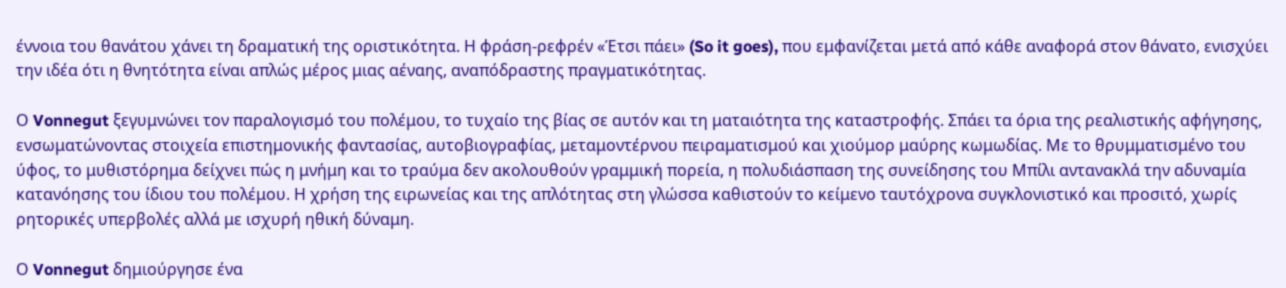έννοια του θανάτου χάνει τη δραματική της οριστικότητα. Η φράση-ρεφρέν «Έτσι πάει» (So it goes), που εμφανίζεται μετά από κάθε αναφορά στον θάνατο, ενισχύει την ιδέα ότι η θνητότητα είναι απλώς μέρος μιας αέναης, αναπόδραστης πραγματικότητας.

Ο Vonnegut ξεγυμνώνει τον παραλογισμό του πολέμου, το τυχαίο της βίας σε αυτόν και τη ματαιότητα της καταστροφής. Σπάει τα όρια της ρεαλιστικής αφήγησης, ενσωματώνοντας στοιχεία επιστημονικής φαντασίας, αυτοβιογραφίας, μεταμοντέρνου πειραματισμού και χιούμορ μαύρης κωμωδίας. Με το θρυμματισμένο του ύφος, το μυθιστόρημα δείχνει πώς η μνήμη και το τραύμα δεν ακολουθούν γραμμική πορεία, η πολυδιάσπαση της συνείδησης του Μπίλι αντανακλά την αδυναμία κατανόησης του ίδιου του πολέμου. Η χρήση της ειρωνείας και της απλότητας στη γλώσσα καθιστούν το κείμενο ταυτόχρονα συγκλονιστικό και προσιτό, χωρίς ρητορικές υπερβολές αλλά με ισχυρή ηθική δύναμη.

Ο Vonnegut δημιούργησε ένα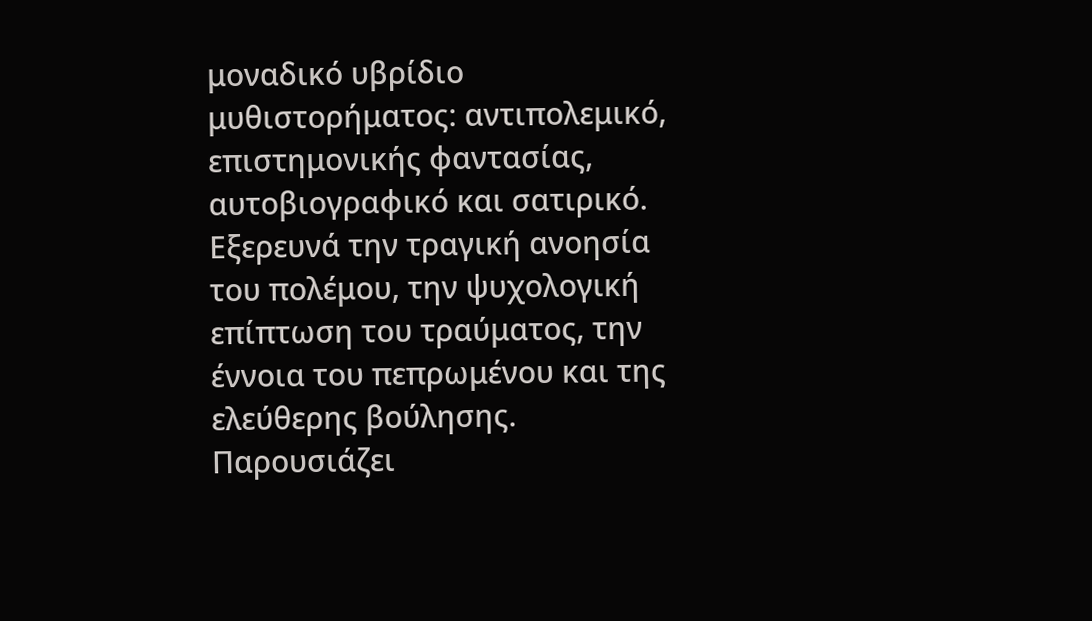μοναδικό υβρίδιο μυθιστορήματος: αντιπολεμικό, επιστημονικής φαντασίας, αυτοβιογραφικό και σατιρικό. Εξερευνά την τραγική ανοησία του πολέμου, την ψυχολογική επίπτωση του τραύματος, την έννοια του πεπρωμένου και της ελεύθερης βούλησης. Παρουσιάζει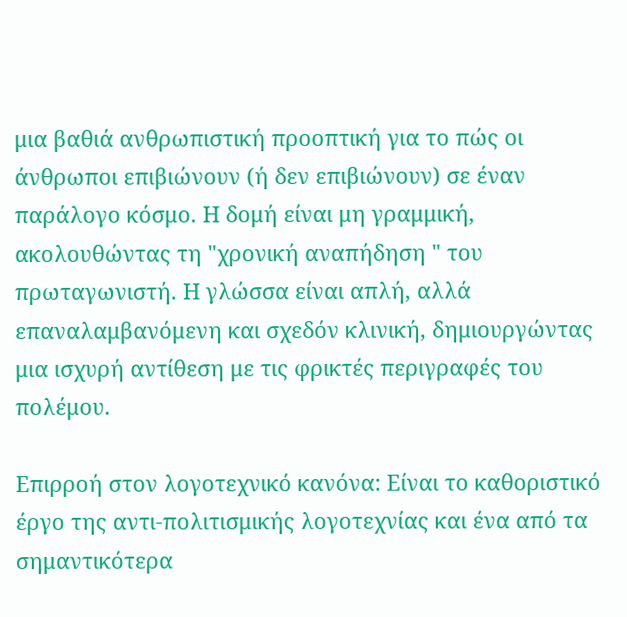μια βαθιά ανθρωπιστική προοπτική για το πώς οι άνθρωποι επιβιώνουν (ή δεν επιβιώνουν) σε έναν παράλογο κόσμο. Η δομή είναι μη γραμμική, ακολουθώντας τη "χρονική αναπήδηση " του πρωταγωνιστή. Η γλώσσα είναι απλή, αλλά επαναλαμβανόμενη και σχεδόν κλινική, δημιουργώντας μια ισχυρή αντίθεση με τις φρικτές περιγραφές του πολέμου.

Επιρροή στον λογοτεχνικό κανόνα: Είναι το καθοριστικό έργο της αντι-πολιτισμικής λογοτεχνίας και ένα από τα σημαντικότερα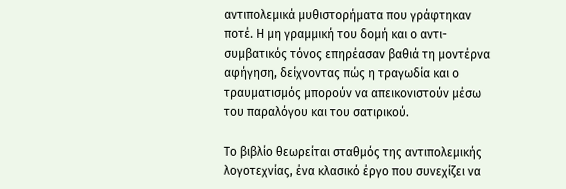αντιπολεμικά μυθιστορήματα που γράφτηκαν ποτέ. Η μη γραμμική του δομή και ο αντι-συμβατικός τόνος επηρέασαν βαθιά τη μοντέρνα αφήγηση, δείχνοντας πώς η τραγωδία και ο τραυματισμός μπορούν να απεικονιστούν μέσω του παραλόγου και του σατιρικού.

Το βιβλίο θεωρείται σταθμός της αντιπολεμικής λογοτεχνίας, ένα κλασικό έργο που συνεχίζει να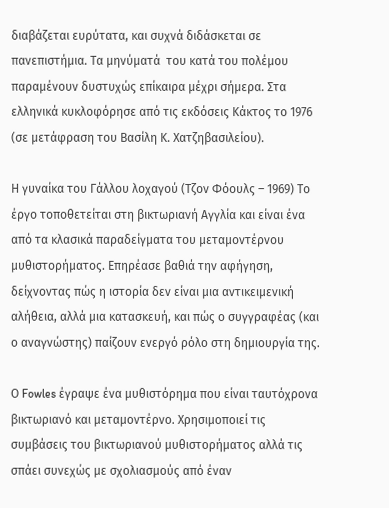διαβάζεται ευρύτατα, και συχνά διδάσκεται σε πανεπιστήμια. Τα μηνύματά  του κατά του πολέμου παραμένουν δυστυχώς επίκαιρα μέχρι σήμερα. Στα ελληνικά κυκλοφόρησε από τις εκδόσεις Κάκτος το 1976 (σε μετάφραση του Βασίλη Κ. Χατζηβασιλείου).

Η γυναίκα του Γάλλου λοχαγού (Τζον Φόουλς – 1969) Το έργο τοποθετείται στη βικτωριανή Αγγλία και είναι ένα από τα κλασικά παραδείγματα του μεταμοντέρνου μυθιστορήματος. Επηρέασε βαθιά την αφήγηση, δείχνοντας πώς η ιστορία δεν είναι μια αντικειμενική αλήθεια, αλλά μια κατασκευή, και πώς ο συγγραφέας (και ο αναγνώστης) παίζουν ενεργό ρόλο στη δημιουργία της.

Ο Fowles έγραψε ένα μυθιστόρημα που είναι ταυτόχρονα βικτωριανό και μεταμοντέρνο. Χρησιμοποιεί τις συμβάσεις του βικτωριανού μυθιστορήματος αλλά τις σπάει συνεχώς με σχολιασμούς από έναν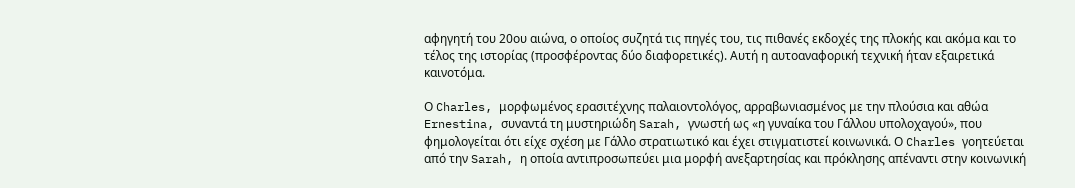αφηγητή του 20ου αιώνα, ο οποίος συζητά τις πηγές του, τις πιθανές εκδοχές της πλοκής και ακόμα και το τέλος της ιστορίας (προσφέροντας δύο διαφορετικές). Αυτή η αυτοαναφορική τεχνική ήταν εξαιρετικά καινοτόμα.

Ο Charles, μορφωμένος ερασιτέχνης παλαιοντολόγος, αρραβωνιασμένος με την πλούσια και αθώα Ernestina, συναντά τη μυστηριώδη Sarah, γνωστή ως «η γυναίκα του Γάλλου υπολοχαγού», που φημολογείται ότι είχε σχέση με Γάλλο στρατιωτικό και έχει στιγματιστεί κοινωνικά. Ο Charles γοητεύεται από την Sarah, η οποία αντιπροσωπεύει μια μορφή ανεξαρτησίας και πρόκλησης απέναντι στην κοινωνική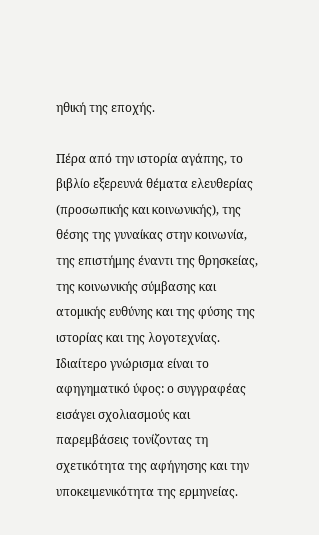ηθική της εποχής.

Πέρα από την ιστορία αγάπης, το βιβλίο εξερευνά θέματα ελευθερίας (προσωπικής και κοινωνικής), της θέσης της γυναίκας στην κοινωνία, της επιστήμης έναντι της θρησκείας, της κοινωνικής σύμβασης και ατομικής ευθύνης και της φύσης της ιστορίας και της λογοτεχνίας. Ιδιαίτερο γνώρισμα είναι το αφηγηματικό ύφος: ο συγγραφέας εισάγει σχολιασμούς και παρεμβάσεις τονίζοντας τη σχετικότητα της αφήγησης και την υποκειμενικότητα της ερμηνείας.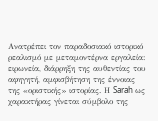Ανατρέπει τον παραδοσιακό ιστορικό ρεαλισμό με μεταμοντέρνα εργαλεία: ειρωνεία, διάρρηξη της αυθεντίας του αφηγητή, αμφισβήτηση της έννοιας της «οριστικής» ιστορίας. Η Sarah ως χαρακτήρας γίνεται σύμβολο της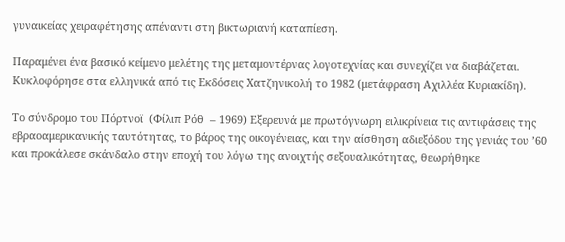γυναικείας χειραφέτησης απέναντι στη βικτωριανή καταπίεση.

Παραμένει ένα βασικό κείμενο μελέτης της μεταμοντέρνας λογοτεχνίας και συνεχίζει να διαβάζεται. Κυκλοφόρησε στα ελληνικά από τις Εκδόσεις Χατζηνικολή το 1982 (μετάφραση Αχιλλέα Κυριακίδη).

Το σύνδρομο του Πόρτνοϊ  (Φίλιπ Ρόθ  – 1969) Εξερευνά με πρωτόγνωρη ειλικρίνεια τις αντιφάσεις της εβραοαμερικανικής ταυτότητας, το βάρος της οικογένειας, και την αίσθηση αδιεξόδου της γενιάς του ’60 και προκάλεσε σκάνδαλο στην εποχή του λόγω της ανοιχτής σεξουαλικότητας, θεωρήθηκε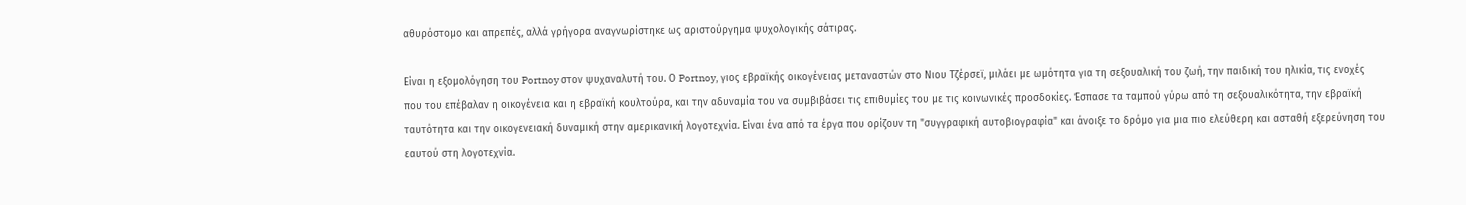αθυρόστομο και απρεπές, αλλά γρήγορα αναγνωρίστηκε ως αριστούργημα ψυχολογικής σάτιρας.

Είναι η εξομολόγηση του Portnoy στον ψυχαναλυτή του. Ο Portnoy, γιος εβραϊκής οικογένειας μεταναστών στο Νιου Τζέρσεϊ, μιλάει με ωμότητα για τη σεξουαλική του ζωή, την παιδική του ηλικία, τις ενοχές που του επέβαλαν η οικογένεια και η εβραϊκή κουλτούρα, και την αδυναμία του να συμβιβάσει τις επιθυμίες του με τις κοινωνικές προσδοκίες. Έσπασε τα ταμπού γύρω από τη σεξουαλικότητα, την εβραϊκή ταυτότητα και την οικογενειακή δυναμική στην αμερικανική λογοτεχνία. Είναι ένα από τα έργα που ορίζουν τη "συγγραφική αυτοβιογραφία" και άνοιξε το δρόμο για μια πιο ελεύθερη και ασταθή εξερεύνηση του εαυτού στη λογοτεχνία.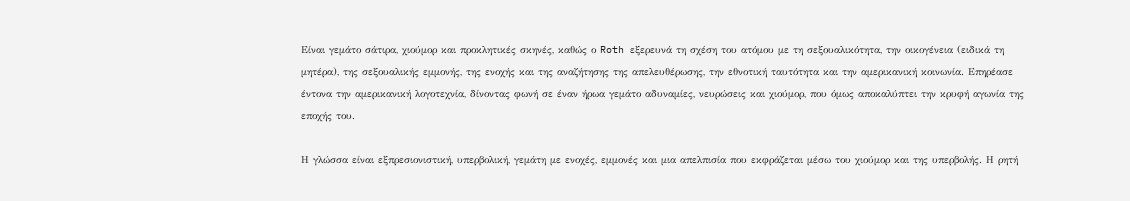Είναι γεμάτο σάτιρα, χιούμορ και προκλητικές σκηνές, καθώς ο Roth εξερευνά τη σχέση του ατόμου με τη σεξουαλικότητα, την οικογένεια (ειδικά τη μητέρα), της σεξουαλικής εμμονής, της ενοχής και της αναζήτησης της απελευθέρωσης, την εθνοτική ταυτότητα και την αμερικανική κοινωνία. Επηρέασε έντονα την αμερικανική λογοτεχνία, δίνοντας φωνή σε έναν ήρωα γεμάτο αδυναμίες, νευρώσεις και χιούμορ, που όμως αποκαλύπτει την κρυφή αγωνία της εποχής του.

Η γλώσσα είναι εξπρεσιονιστική, υπερβολική, γεμάτη με ενοχές, εμμονές και μια απελπισία που εκφράζεται μέσω του χιούμορ και της υπερβολής. Η ρητή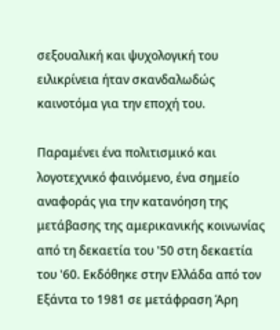σεξουαλική και ψυχολογική του ειλικρίνεια ήταν σκανδαλωδώς καινοτόμα για την εποχή του.

Παραμένει ένα πολιτισμικό και λογοτεχνικό φαινόμενο, ένα σημείο αναφοράς για την κατανόηση της μετάβασης της αμερικανικής κοινωνίας από τη δεκαετία του '50 στη δεκαετία του '60. Εκδόθηκε στην Ελλάδα από τον Εξάντα το 1981 σε μετάφραση Άρη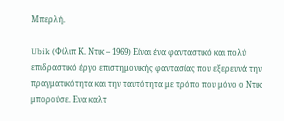Μπερλή.

Ubik (Φίλιπ Κ. Ντικ – 1969) Είναι ένα φανταστικό και πολύ επιδραστικό έργο επιστημονικής φαντασίας που εξερευνά την πραγματικότητα και την ταυτότητα με τρόπο που μόνο ο Ντικ μπορούσε. Ενα καλτ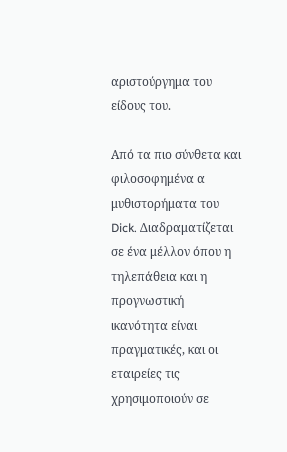αριστούργημα του είδους του.

Από τα πιο σύνθετα και φιλοσοφημένα α μυθιστορήματα του Dick. Διαδραματίζεται σε ένα μέλλον όπου η τηλεπάθεια και η προγνωστική ικανότητα είναι πραγματικές, και οι εταιρείες τις χρησιμοποιούν σε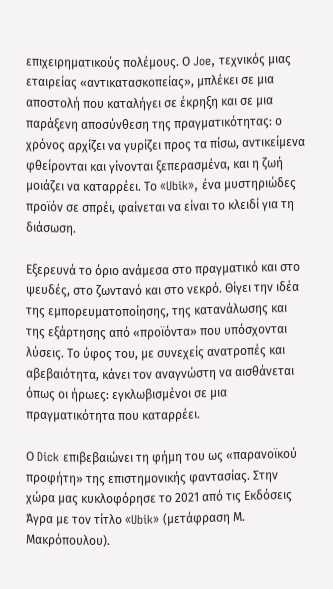επιχειρηματικούς πολέμους. Ο Joe, τεχνικός μιας εταιρείας «αντικατασκοπείας», μπλέκει σε μια αποστολή που καταλήγει σε έκρηξη και σε μια παράξενη αποσύνθεση της πραγματικότητας: ο χρόνος αρχίζει να γυρίζει προς τα πίσω, αντικείμενα φθείρονται και γίνονται ξεπερασμένα, και η ζωή μοιάζει να καταρρέει. Το «Ubik», ένα μυστηριώδες προϊόν σε σπρέι, φαίνεται να είναι το κλειδί για τη διάσωση.

Εξερευνά το όριο ανάμεσα στο πραγματικό και στο ψευδές, στο ζωντανό και στο νεκρό. Θίγει την ιδέα της εμπορευματοποίησης, της κατανάλωσης και της εξάρτησης από «προϊόντα» που υπόσχονται λύσεις. Το ύφος του, με συνεχείς ανατροπές και αβεβαιότητα, κάνει τον αναγνώστη να αισθάνεται όπως οι ήρωες: εγκλωβισμένοι σε μια πραγματικότητα που καταρρέει.

Ο Dick επιβεβαιώνει τη φήμη του ως «παρανοϊκού προφήτη» της επιστημονικής φαντασίας. Στην χώρα μας κυκλοφόρησε το 2021 από τις Εκδόσεις Άγρα με τον τίτλο «Ubik» (μετάφραση Μ. Μακρόπουλου).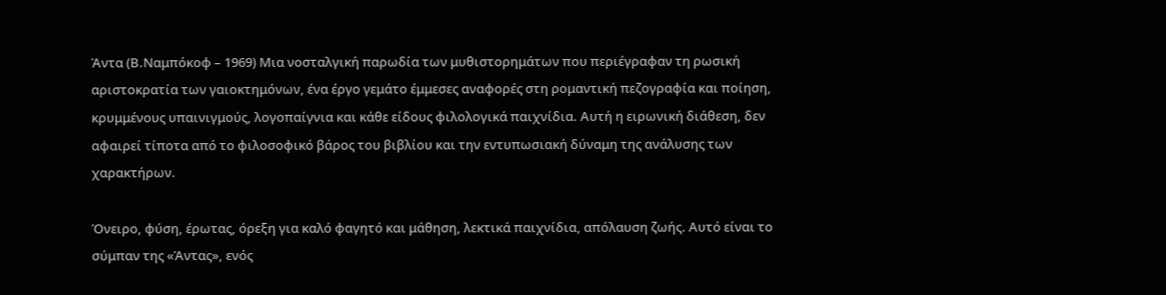Άντα (Β.Ναμπόκοφ – 1969) Μια νοσταλγική παρωδία των μυθιστορημάτων που περιέγραφαν τη ρωσική αριστοκρατία των γαιοκτημόνων, ένα έργο γεμάτο έμμεσες αναφορές στη ρομαντική πεζογραφία και ποίηση, κρυμμένους υπαινιγμούς, λογοπαίγνια και κάθε είδους φιλολογικά παιχνίδια. Αυτή η ειρωνική διάθεση, δεν αφαιρεί τίποτα από το φιλοσοφικό βάρος του βιβλίου και την εντυπωσιακή δύναμη της ανάλυσης των χαρακτήρων.

Όνειρο, φύση, έρωτας, όρεξη για καλό φαγητό και μάθηση, λεκτικά παιχνίδια, απόλαυση ζωής. Αυτό είναι το σύμπαν της «Άντας», ενός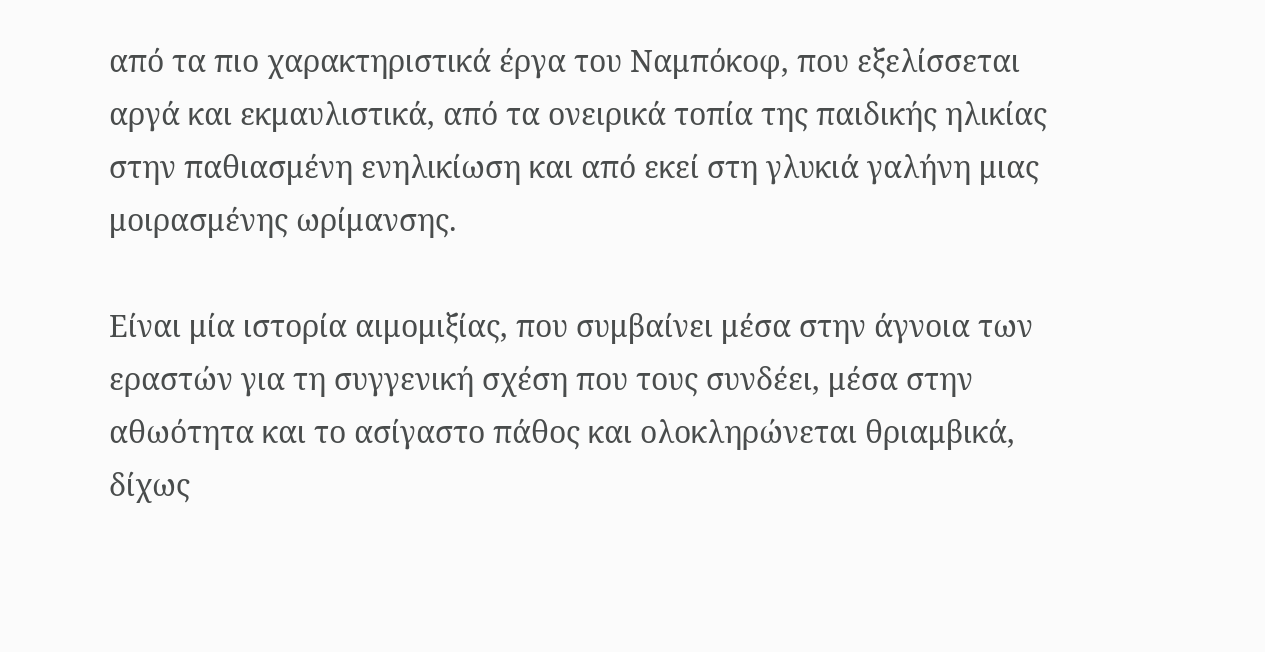από τα πιο χαρακτηριστικά έργα του Ναμπόκοφ, που εξελίσσεται αργά και εκμαυλιστικά, από τα ονειρικά τοπία της παιδικής ηλικίας στην παθιασμένη ενηλικίωση και από εκεί στη γλυκιά γαλήνη μιας μοιρασμένης ωρίμανσης.

Είναι μία ιστορία αιμομιξίας, που συμβαίνει μέσα στην άγνοια των εραστών για τη συγγενική σχέση που τους συνδέει, μέσα στην αθωότητα και το ασίγαστο πάθος και ολοκληρώνεται θριαμβικά, δίχως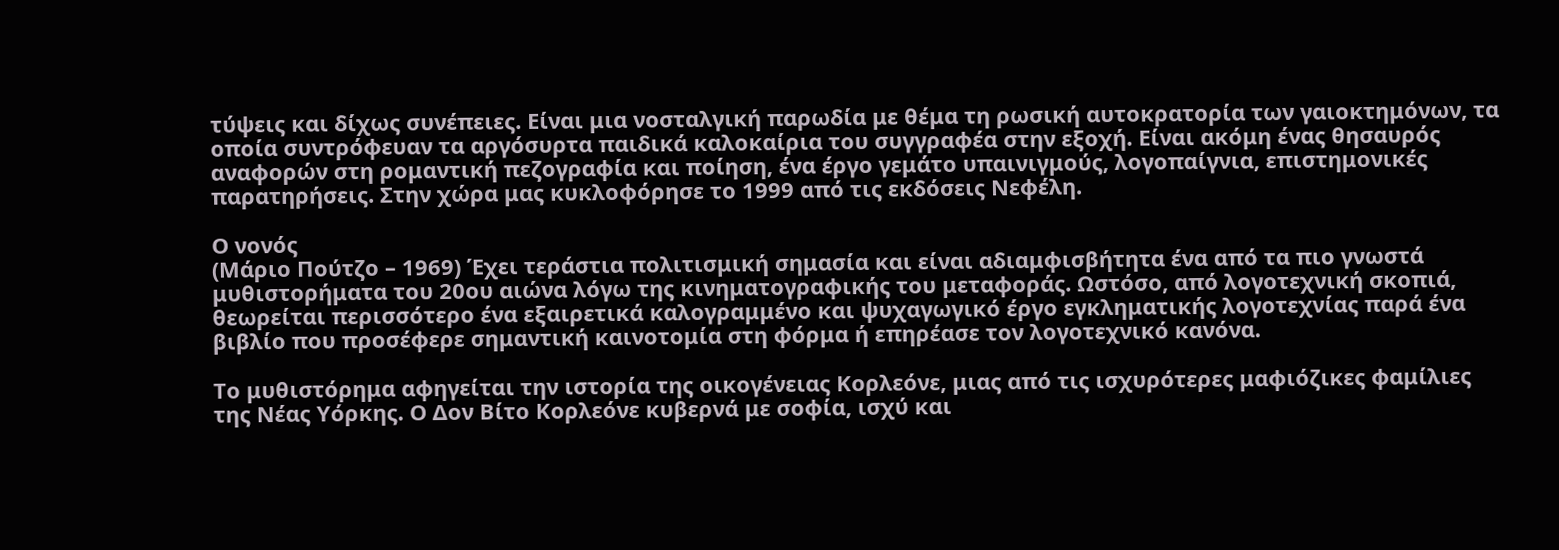τύψεις και δίχως συνέπειες. Είναι μια νοσταλγική παρωδία με θέμα τη ρωσική αυτοκρατορία των γαιοκτημόνων, τα οποία συντρόφευαν τα αργόσυρτα παιδικά καλοκαίρια του συγγραφέα στην εξοχή. Είναι ακόμη ένας θησαυρός αναφορών στη ρομαντική πεζογραφία και ποίηση, ένα έργο γεμάτο υπαινιγμούς, λογοπαίγνια, επιστημονικές παρατηρήσεις. Στην χώρα μας κυκλοφόρησε το 1999 από τις εκδόσεις Νεφέλη.

Ο νονός
(Μάριο Πούτζο – 1969) Έχει τεράστια πολιτισμική σημασία και είναι αδιαμφισβήτητα ένα από τα πιο γνωστά μυθιστορήματα του 20ου αιώνα λόγω της κινηματογραφικής του μεταφοράς. Ωστόσο, από λογοτεχνική σκοπιά, θεωρείται περισσότερο ένα εξαιρετικά καλογραμμένο και ψυχαγωγικό έργο εγκληματικής λογοτεχνίας παρά ένα βιβλίο που προσέφερε σημαντική καινοτομία στη φόρμα ή επηρέασε τον λογοτεχνικό κανόνα.

Το μυθιστόρημα αφηγείται την ιστορία της οικογένειας Κορλεόνε, μιας από τις ισχυρότερες μαφιόζικες φαμίλιες της Νέας Υόρκης. Ο Δον Βίτο Κορλεόνε κυβερνά με σοφία, ισχύ και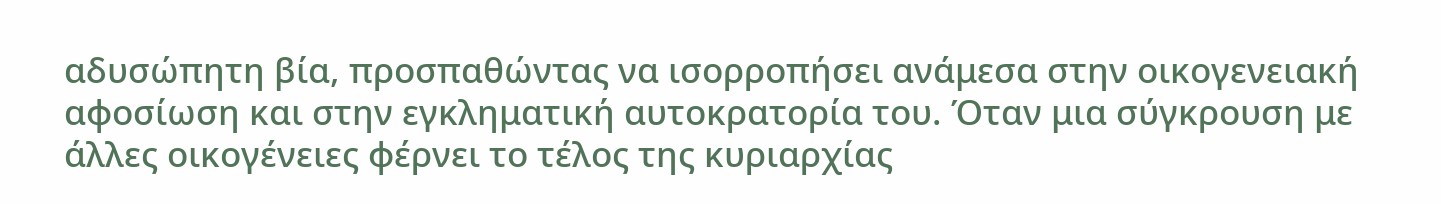αδυσώπητη βία, προσπαθώντας να ισορροπήσει ανάμεσα στην οικογενειακή αφοσίωση και στην εγκληματική αυτοκρατορία του. Όταν μια σύγκρουση με άλλες οικογένειες φέρνει το τέλος της κυριαρχίας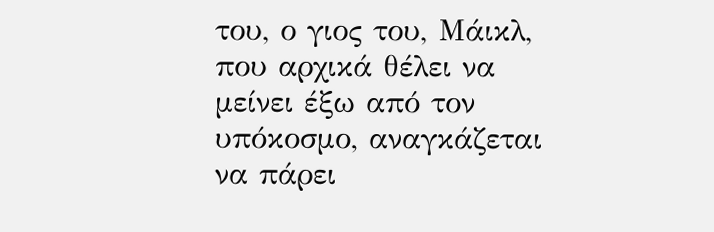του, ο γιος του, Μάικλ, που αρχικά θέλει να μείνει έξω από τον υπόκοσμο, αναγκάζεται να πάρει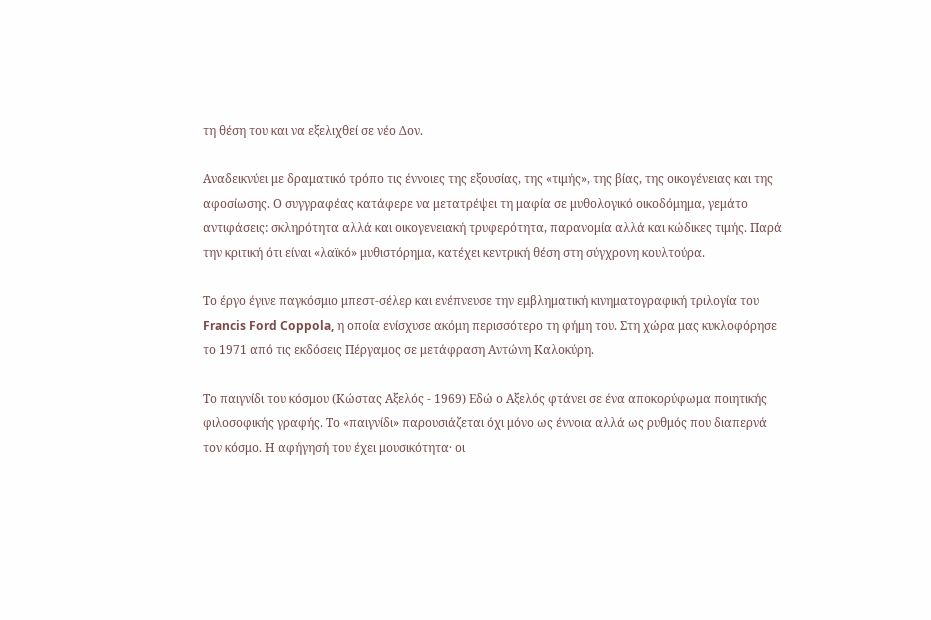τη θέση του και να εξελιχθεί σε νέο Δον.

Αναδεικνύει με δραματικό τρόπο τις έννοιες της εξουσίας, της «τιμής», της βίας, της οικογένειας και της αφοσίωσης. Ο συγγραφέας κατάφερε να μετατρέψει τη μαφία σε μυθολογικό οικοδόμημα, γεμάτο αντιφάσεις: σκληρότητα αλλά και οικογενειακή τρυφερότητα, παρανομία αλλά και κώδικες τιμής. Παρά την κριτική ότι είναι «λαϊκό» μυθιστόρημα, κατέχει κεντρική θέση στη σύγχρονη κουλτούρα.

Το έργο έγινε παγκόσμιο μπεστ-σέλερ και ενέπνευσε την εμβληματική κινηματογραφική τριλογία του Francis Ford Coppola, η οποία ενίσχυσε ακόμη περισσότερο τη φήμη του. Στη χώρα μας κυκλοφόρησε το 1971 από τις εκδόσεις Πέργαμος σε μετάφραση Αντώνη Καλοκύρη.

Το παιγνίδι του κόσμου (Κώστας Αξελός - 1969) Εδώ ο Αξελός φτάνει σε ένα αποκορύφωμα ποιητικής φιλοσοφικής γραφής. Το «παιγνίδι» παρουσιάζεται όχι μόνο ως έννοια αλλά ως ρυθμός που διαπερνά τον κόσμο. Η αφήγησή του έχει μουσικότητα· οι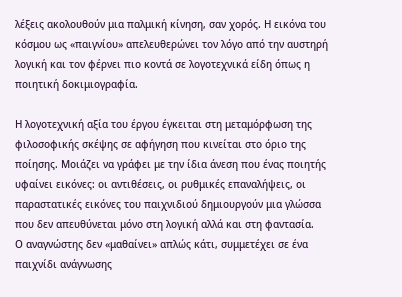λέξεις ακολουθούν μια παλμική κίνηση, σαν χορός. Η εικόνα του κόσμου ως «παιγνίου» απελευθερώνει τον λόγο από την αυστηρή λογική και τον φέρνει πιο κοντά σε λογοτεχνικά είδη όπως η ποιητική δοκιμιογραφία.

Η λογοτεχνική αξία του έργου έγκειται στη μεταμόρφωση της φιλοσοφικής σκέψης σε αφήγηση που κινείται στο όριο της ποίησης. Μοιάζει να γράφει με την ίδια άνεση που ένας ποιητής υφαίνει εικόνες: οι αντιθέσεις, οι ρυθμικές επαναλήψεις, οι παραστατικές εικόνες του παιχνιδιού δημιουργούν μια γλώσσα που δεν απευθύνεται μόνο στη λογική αλλά και στη φαντασία.
Ο αναγνώστης δεν «μαθαίνει» απλώς κάτι, συμμετέχει σε ένα παιχνίδι ανάγνωσης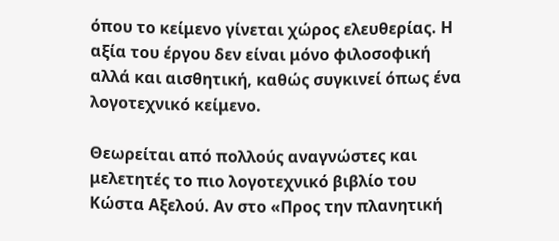όπου το κείμενο γίνεται χώρος ελευθερίας. Η αξία του έργου δεν είναι μόνο φιλοσοφική αλλά και αισθητική, καθώς συγκινεί όπως ένα λογοτεχνικό κείμενο.

Θεωρείται από πολλούς αναγνώστες και μελετητές το πιο λογοτεχνικό βιβλίο του Κώστα Αξελού. Αν στο «Προς την πλανητική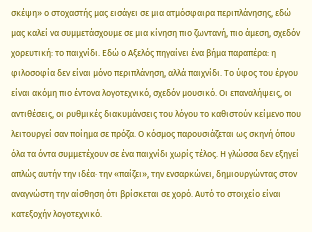σκέψη» ο στοχαστής μας εισάγει σε μια ατμόσφαιρα περιπλάνησης, εδώ μας καλεί να συμμετάσχουμε σε μια κίνηση πιο ζωντανή, πιο άμεση, σχεδόν χορευτική: το παιχνίδι. Εδώ ο Αξελός πηγαίνει ένα βήμα παραπέρα: η φιλοσοφία δεν είναι μόνο περιπλάνηση, αλλά παιχνίδι. Το ύφος του έργου είναι ακόμη πιο έντονα λογοτεχνικό, σχεδόν μουσικό. Οι επαναλήψεις, οι αντιθέσεις, οι ρυθμικές διακυμάνσεις του λόγου το καθιστούν κείμενο που λειτουργεί σαν ποίημα σε πρόζα. Ο κόσμος παρουσιάζεται ως σκηνή όπου όλα τα όντα συμμετέχουν σε ένα παιχνίδι χωρίς τέλος. Η γλώσσα δεν εξηγεί απλώς αυτήν την ιδέα· την «παίζει», την ενσαρκώνει, δημιουργώντας στον αναγνώστη την αίσθηση ότι βρίσκεται σε χορό. Αυτό το στοιχείο είναι κατεξοχήν λογοτεχνικό.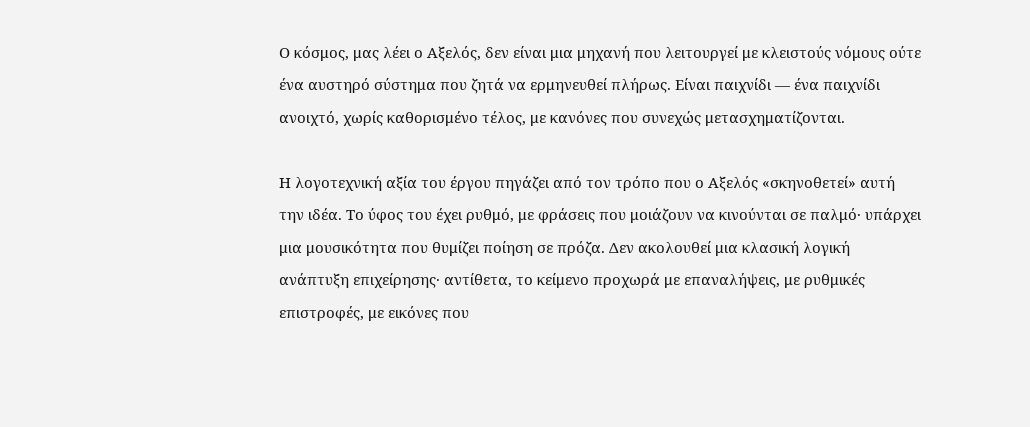Ο κόσμος, μας λέει ο Αξελός, δεν είναι μια μηχανή που λειτουργεί με κλειστούς νόμους ούτε ένα αυστηρό σύστημα που ζητά να ερμηνευθεί πλήρως. Είναι παιχνίδι — ένα παιχνίδι ανοιχτό, χωρίς καθορισμένο τέλος, με κανόνες που συνεχώς μετασχηματίζονται.

Η λογοτεχνική αξία του έργου πηγάζει από τον τρόπο που ο Αξελός «σκηνοθετεί» αυτή την ιδέα. Το ύφος του έχει ρυθμό, με φράσεις που μοιάζουν να κινούνται σε παλμό· υπάρχει μια μουσικότητα που θυμίζει ποίηση σε πρόζα. Δεν ακολουθεί μια κλασική λογική ανάπτυξη επιχείρησης· αντίθετα, το κείμενο προχωρά με επαναλήψεις, με ρυθμικές επιστροφές, με εικόνες που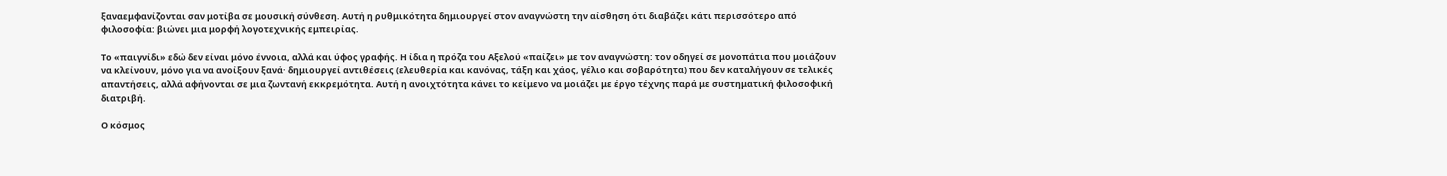ξαναεμφανίζονται σαν μοτίβα σε μουσική σύνθεση. Αυτή η ρυθμικότητα δημιουργεί στον αναγνώστη την αίσθηση ότι διαβάζει κάτι περισσότερο από φιλοσοφία: βιώνει μια μορφή λογοτεχνικής εμπειρίας.

Το «παιγνίδι» εδώ δεν είναι μόνο έννοια, αλλά και ύφος γραφής. Η ίδια η πρόζα του Αξελού «παίζει» με τον αναγνώστη: τον οδηγεί σε μονοπάτια που μοιάζουν να κλείνουν, μόνο για να ανοίξουν ξανά· δημιουργεί αντιθέσεις (ελευθερία και κανόνας, τάξη και χάος, γέλιο και σοβαρότητα) που δεν καταλήγουν σε τελικές απαντήσεις, αλλά αφήνονται σε μια ζωντανή εκκρεμότητα. Αυτή η ανοιχτότητα κάνει το κείμενο να μοιάζει με έργο τέχνης παρά με συστηματική φιλοσοφική διατριβή.

Ο κόσμος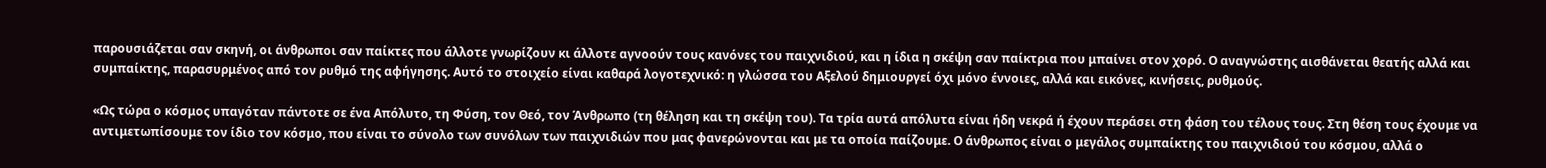παρουσιάζεται σαν σκηνή, οι άνθρωποι σαν παίκτες που άλλοτε γνωρίζουν κι άλλοτε αγνοούν τους κανόνες του παιχνιδιού, και η ίδια η σκέψη σαν παίκτρια που μπαίνει στον χορό. Ο αναγνώστης αισθάνεται θεατής αλλά και συμπαίκτης, παρασυρμένος από τον ρυθμό της αφήγησης. Αυτό το στοιχείο είναι καθαρά λογοτεχνικό: η γλώσσα του Αξελού δημιουργεί όχι μόνο έννοιες, αλλά και εικόνες, κινήσεις, ρυθμούς.

«Ως τώρα ο κόσμος υπαγόταν πάντοτε σε ένα Απόλυτο, τη Φύση, τον Θεό, τον Άνθρωπο (τη θέληση και τη σκέψη του). Τα τρία αυτά απόλυτα είναι ήδη νεκρά ή έχουν περάσει στη φάση του τέλους τους. Στη θέση τους έχουμε να αντιμετωπίσουμε τον ίδιο τον κόσμο, που είναι το σύνολο των συνόλων των παιχνιδιών που μας φανερώνονται και με τα οποία παίζουμε. Ο άνθρωπος είναι ο μεγάλος συμπαίκτης του παιχνιδιού του κόσμου, αλλά ο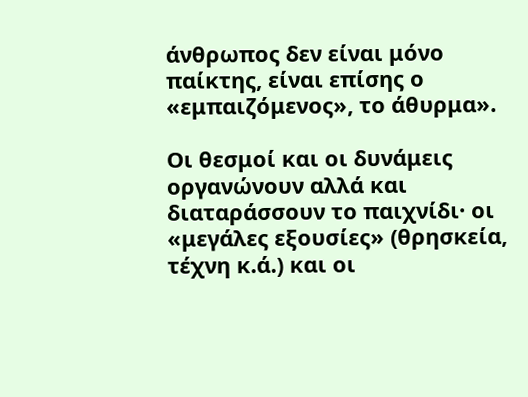άνθρωπος δεν είναι μόνο παίκτης, είναι επίσης ο «εμπαιζόμενος», το άθυρμα».

Οι θεσμοί και οι δυνάμεις οργανώνουν αλλά και διαταράσσουν το παιχνίδι· οι «μεγάλες εξουσίες» (θρησκεία, τέχνη κ.ά.) και οι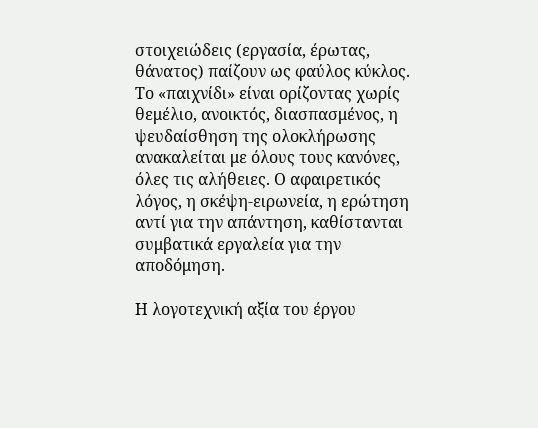στοιχειώδεις (εργασία, έρωτας, θάνατος) παίζουν ως φαύλος κύκλος. Το «παιχνίδι» είναι ορίζοντας χωρίς θεμέλιο, ανοικτός, διασπασμένος, η ψευδαίσθηση της ολοκλήρωσης ανακαλείται με όλους τους κανόνες, όλες τις αλήθειες. Ο αφαιρετικός λόγος, η σκέψη-ειρωνεία, η ερώτηση αντί για την απάντηση, καθίστανται συμβατικά εργαλεία για την αποδόμηση.

Η λογοτεχνική αξία του έργου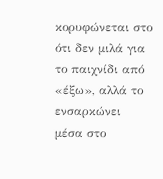κορυφώνεται στο ότι δεν μιλά για το παιχνίδι από «έξω», αλλά το ενσαρκώνει μέσα στο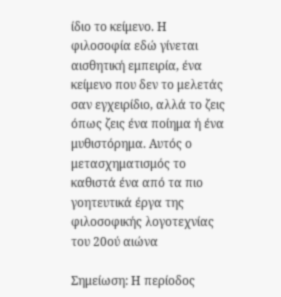ίδιο το κείμενο. Η φιλοσοφία εδώ γίνεται αισθητική εμπειρία, ένα κείμενο που δεν το μελετάς σαν εγχειρίδιο, αλλά το ζεις όπως ζεις ένα ποίημα ή ένα μυθιστόρημα. Αυτός ο μετασχηματισμός το καθιστά ένα από τα πιο γοητευτικά έργα της φιλοσοφικής λογοτεχνίας του 20ού αιώνα

Σημείωση: Η περίοδος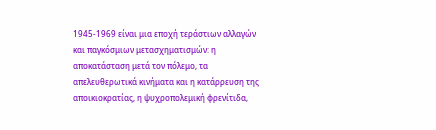1945-1969 είναι μια εποχή τεράστιων αλλαγών και παγκόσμιων μετασχηματισμών: η αποκατάσταση μετά τον πόλεμο, τα απελευθερωτικά κινήματα και η κατάρρευση της αποικιοκρατίας, η ψυχροπολεμική φρενίτιδα,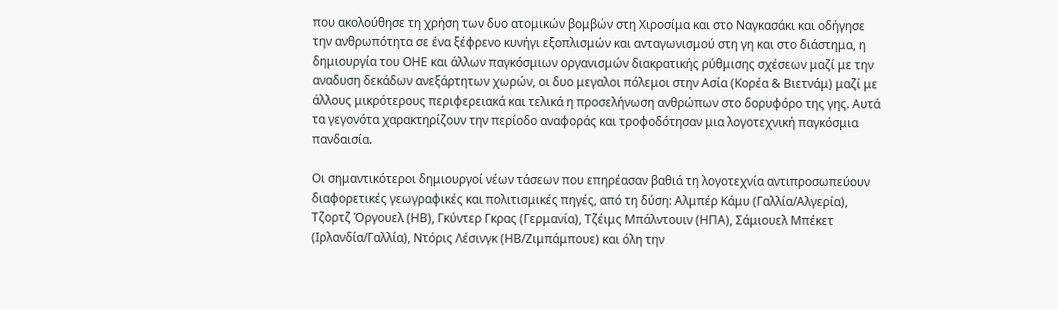που ακολούθησε τη χρήση των δυο ατομικών βομβών στη Χιροσίμα και στο Ναγκασάκι και οδήγησε την ανθρωπότητα σε ένα ξέφρενο κυνήγι εξοπλισμών και ανταγωνισμού στη γη και στο διάστημα, η δημιουργία του ΟΗΕ και άλλων παγκόσμιων οργανισμών διακρατικής ρύθμισης σχέσεων μαζί με την αναδυση δεκάδων ανεξάρτητων χωρών, οι δυο μεγαλοι πόλεμοι στην Ασία (Κορέα & Βιετνάμ) μαζί με άλλους μικρότερους περιφερειακά και τελικά η προσελήνωση ανθρώπων στο δορυφόρο της γης. Αυτά τα γεγονότα χαρακτηρίζουν την περίοδο αναφοράς και τροφοδότησαν μια λογοτεχνική παγκόσμια πανδαισία.

Οι σημαντικότεροι δημιουργοί νέων τάσεων που επηρέασαν βαθιά τη λογοτεχνία αντιπροσωπεύουν διαφορετικές γεωγραφικές και πολιτισμικές πηγές, από τη δύση: Αλμπέρ Κάμυ (Γαλλία/Αλγερία), Τζορτζ Όργουελ (ΗΒ), Γκύντερ Γκρας (Γερμανία), Τζέιμς Μπάλντουιν (ΗΠΑ), Σάμιουελ Μπέκετ (Ιρλανδία/Γαλλία), Ντόρις Λέσινγκ (ΗΒ/Ζιμπάμπουε) και όλη την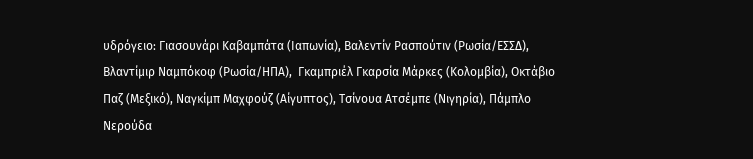υδρόγειο: Γιασουνάρι Καβαμπάτα (Ιαπωνία), Βαλεντίν Ρασπούτιν (Ρωσία/ΕΣΣΔ), Βλαντίμιρ Ναμπόκοφ (Ρωσία/ΗΠΑ),  Γκαμπριέλ Γκαρσία Μάρκες (Κολομβία), Οκτάβιο Παζ (Μεξικό), Ναγκίμπ Μαχφούζ (Αίγυπτος), Τσίνουα Ατσέμπε (Νιγηρία), Πάμπλο Νερούδα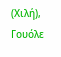(Χιλή), Γουόλε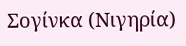Σογίνκα (Νιγηρία)